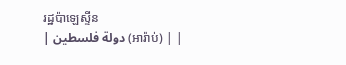រដ្ឋប៉ាឡេស្ទីន
| دولة فلسطين (អារ៉ាប់) | |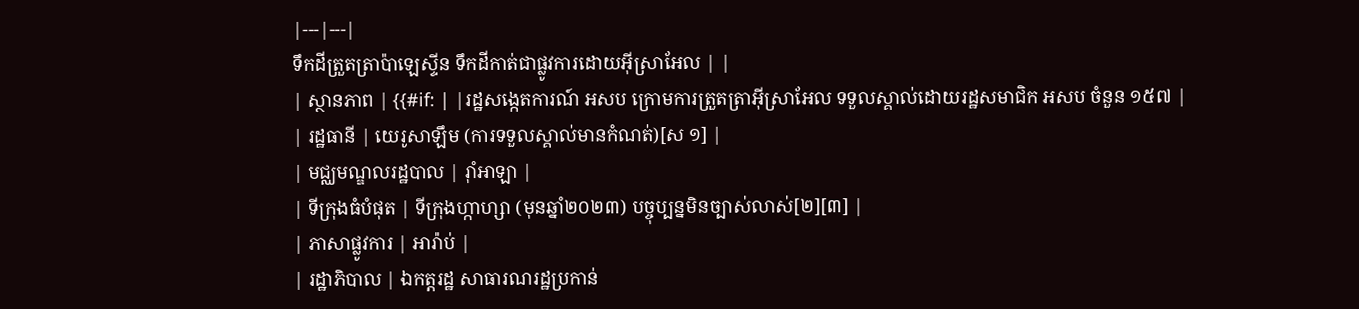|---|---|
ទឹកដីត្រួតត្រាប៉ាឡេស្ទីន ទឹកដីកាត់ជាផ្លូវការដោយអ៊ីស្រាអែល | |
| ស្ថានភាព | {{#if: | |រដ្ឋសង្កេតការណ៍ អសប ក្រោមការត្រួតត្រាអ៊ីស្រាអែល ទទួលស្គាល់ដោយរដ្ឋសមាជិក អសប ចំនួន ១៥៧ |
| រដ្ឋធានី | យេរូសាឡឹម (ការទទួលស្គាល់មានកំណត់)[ស ១] |
| មជ្ឈមណ្ឌលរដ្ឋបាល | រ៉ាំអាឡា |
| ទីក្រុងធំបំផុត | ទីក្រុងហ្កាហ្សា (មុនឆ្នាំ២០២៣) បច្ចុប្បន្នមិនច្បាស់លាស់[២][៣] |
| ភាសាផ្លូវការ | អារ៉ាប់ |
| រដ្ឋាភិបាល | ឯកត្តរដ្ឋ សាធារណរដ្ឋប្រកាន់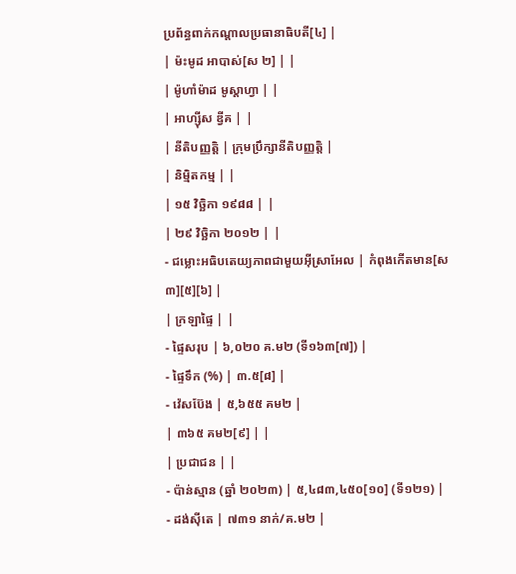ប្រព័ន្ធពាក់កណ្តាលប្រធានាធិបតី[៤] |
| ម៉ះមូដ អាបាស់[ស ២] | |
| ម៉ូហាំម៉ាដ មូស្តាហ្វា | |
| អាហ្ស៊ីស ឌ្វីគ | |
| នីតិបញ្ញត្តិ | ក្រុមប្រឹក្សានីតិបញ្ញត្តិ |
| និម្មិតកម្ម | |
| ១៥ វិច្ឆិកា ១៩៨៨ | |
| ២៩ វិច្ឆិកា ២០១២ | |
- ជម្លោះអធិបតេយ្យភាពជាមួយអ៊ីស្រាអែល | កំពុងកើតមាន[ស ៣][៥][៦] |
| ក្រឡាផ្ទៃ | |
- ផ្ទៃសរុប | ៦,០២០ គ.ម២ (ទី១៦៣[៧]) |
- ផ្ទៃទឹក (%) | ៣.៥[៨] |
- វ៉េសប៊ែង | ៥,៦៥៥ គម២ |
| ៣៦៥ គម២[៩] | |
| ប្រជាជន | |
- ប៉ាន់ស្មាន (ឆ្នាំ ២០២៣) | ៥,៤៨៣,៤៥០[១០] (ទី១២១) |
- ដង់ស៊ីតេ | ៧៣១ នាក់/គ.ម២ |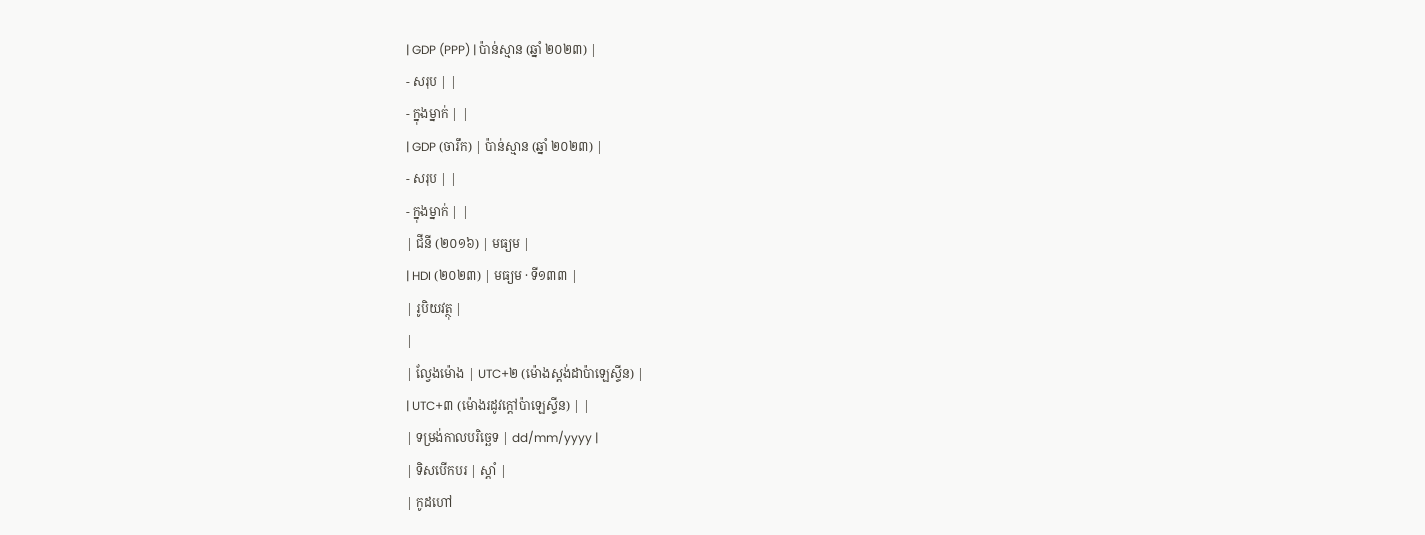| GDP (PPP) | ប៉ាន់ស្មាន (ឆ្នាំ ២០២៣) |
- សរុប | |
- ក្នុងម្នាក់ | |
| GDP (ចារឹក) | ប៉ាន់ស្មាន (ឆ្នាំ ២០២៣) |
- សរុប | |
- ក្នុងម្នាក់ | |
| ជីនី (២០១៦) | មធ្យម |
| HDI (២០២៣) | មធ្យម · ទី១៣៣ |
| រូបិយវត្ថុ |
|
| ល្វែងម៉ោង | UTC+២ (ម៉ោងស្តង់ដាប៉ាឡេស្ទីន) |
| UTC+៣ (ម៉ោងរដូវក្តៅប៉ាឡេស្ទីន) | |
| ទម្រង់កាលបរិច្ឆេទ | dd/mm/yyyy |
| ទិសបើកបរ | ស្តាំ |
| កូដហៅ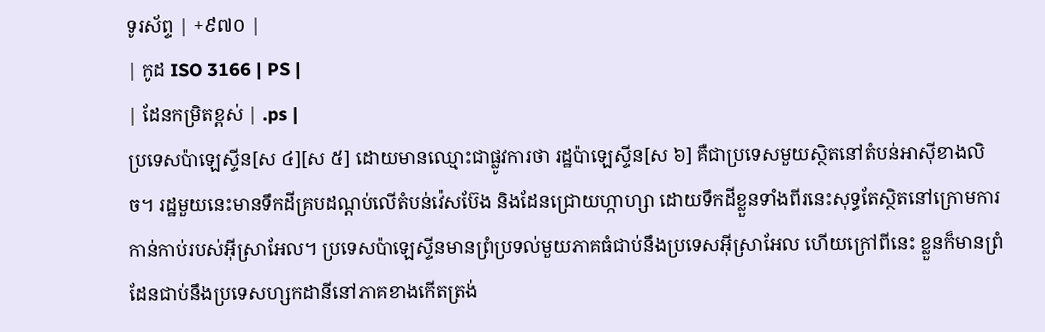ទូរស័ព្ទ | +៩៧០ |
| កូដ ISO 3166 | PS |
| ដែនកម្រិតខ្ពស់ | .ps |
ប្រទេសប៉ាឡេស្ទីន[ស ៤][ស ៥] ដោយមានឈ្មោះជាផ្លូវការថា រដ្ឋប៉ាឡេស្ទីន[ស ៦] គឺជាប្រទេសមួយស្ថិតនៅតំបន់អាស៊ីខាងលិច។ រដ្ឋមួយនេះមានទឹកដីគ្របដណ្ដប់លើតំបន់វ៉េសប៊ែង និងដែនជ្រោយហ្កាហ្សា ដោយទឹកដីខ្លួនទាំងពីរនេះសុទ្ធតែស្ថិតនៅក្រោមការកាន់កាប់របស់អ៊ីស្រាអែល។ ប្រទេសប៉ាឡេស្ទីនមានព្រំប្រទល់មួយភាគធំជាប់នឹងប្រទេសអ៊ីស្រាអែល ហើយក្រៅពីនេះ ខ្លួនក៏មានព្រំដែនជាប់នឹងប្រទេសហ្សកដានីនៅភាគខាងកើតត្រង់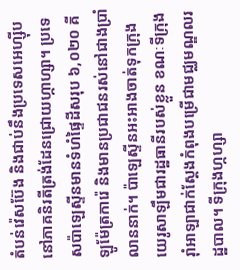តំបន់វ៉េសប៊ែង និងជាប់នឹងប្រទេសអេហ្ស៊ីបនៅភាគនិរតីត្រង់ដែនជ្រោយហ្កាហ្សា។ ប្រទេសប៉ាឡេស្ទីនមានទំហំផ្ទៃដីសរុប ៦,០២០ គីឡូម៉ែត្រការ៉េ និងមានប្រជាជនរស់នៅជាងប្រាំលាននាក់។ ប៉ាឡេស្ទីនអះអាងចាត់ទុកក្រុងយេរូសាឡឹមជារដ្ឋធានីរបស់ខ្លួន ខណៈទីក្រុងរ៉ាំអាឡាជាក់ស្ដែងកំពុងបម្រើជាមជ្ឈមណ្ឌលរដ្ឋបាល។ ទីក្រុងហ្កហ្សា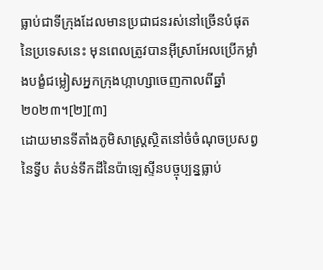ធ្លាប់ជាទីក្រុងដែលមានប្រជាជនរស់នៅច្រើនបំផុតនៃប្រទេសនេះ មុនពេលត្រូវបានអ៊ីស្រាអែលប្រើកម្លាំងបង្ខំជម្លៀសអ្នកក្រុងហ្កាហ្សាចេញកាលពីឆ្នាំ២០២៣។[២][៣]
ដោយមានទីតាំងភូមិសាស្ត្រស្ថិតនៅចំចំណុចប្រសព្វនៃទ្វីប តំបន់ទឹកដីនៃប៉ាឡេស្ទីនបច្ចុប្បន្នធ្លាប់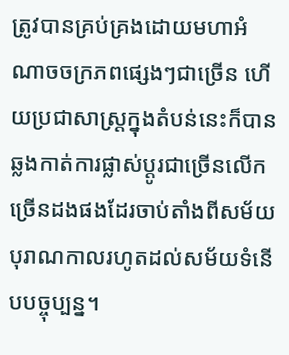ត្រូវបានគ្រប់គ្រងដោយមហាអំណាចចក្រភពផ្សេងៗជាច្រើន ហើយប្រជាសាស្ត្រក្នុងតំបន់នេះក៏បានឆ្លងកាត់ការផ្លាស់ប្ដូរជាច្រើនលើកច្រើនដងផងដែរចាប់តាំងពីសម័យបុរាណកាលរហូតដល់សម័យទំនើបបច្ចុប្បន្ន។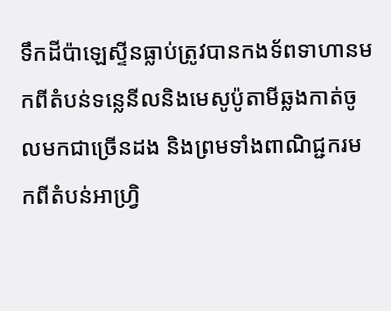ទឹកដីប៉ាឡេស្ទីនធ្លាប់ត្រូវបានកងទ័ពទាហានមកពីតំបន់ទន្លេនីលនិងមេសូប៉ូតាមីឆ្លងកាត់ចូលមកជាច្រើនដង និងព្រមទាំងពាណិជ្ជករមកពីតំបន់អាហ្វ្រិ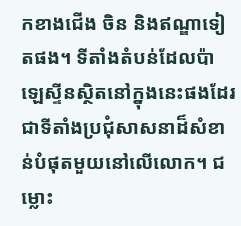កខាងជើង ចិន និងឥណ្ឌាទៀតផង។ ទីតាំងតំបន់ដែលប៉ាឡេស្ទីនស្ថិតនៅក្នុងនេះផងដែរជាទីតាំងប្រជុំសាសនាដ៏សំខាន់បំផុតមួយនៅលើលោក។ ជម្លោះ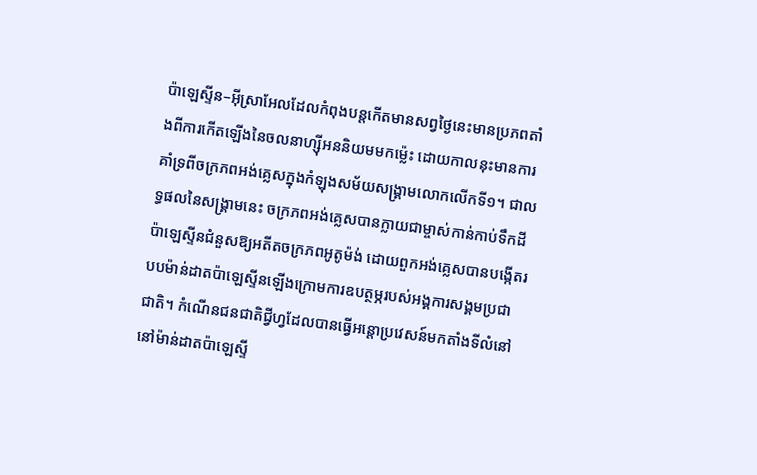ប៉ាឡេស្ទីន–អ៊ីស្រាអែលដែលកំពុងបន្តកើតមានសព្វថ្ងៃនេះមានប្រភពតាំងពីការកើតឡើងនៃចលនាហ្ស៊ីអននិយមមកម៉្លេះ ដោយកាលនុះមានការគាំទ្រពីចក្រភពអង់គ្លេសក្នុងកំឡុងសម័យសង្គ្រាមលោកលើកទី១។ ជាលទ្ធផលនៃសង្គ្រាមនេះ ចក្រភពអង់គ្លេសបានក្លាយជាម្ចាស់កាន់កាប់ទឹកដីប៉ាឡេស្ទីនជំនួសឱ្យអតីតចក្រភពអូតូម៉ង់ ដោយពួកអង់គ្លេសបានបង្កើតរបបម៉ាន់ដាតប៉ាឡេស្ទីនឡើងក្រោមការឧបត្ថម្ភរបស់អង្គការសង្គមប្រជាជាតិ។ កំណើនជនជាតិជ្វីហ្វដែលបានធ្វើអន្តោប្រវេសន៍មកតាំងទីលំនៅនៅម៉ាន់ដាតប៉ាឡេស្ទី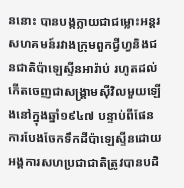ននោះ បានបង្កក្លាយជាជម្លោះអន្តរសហគមន៍រវាងក្រុមពួកជ្វីហ្វនិងជនជាតិប៉ាឡេស្ទីនអារ៉ាប់ រហូតដល់កើតចេញជាសង្គ្រាមស៊ីវិលមួយឡើងនៅក្នុងឆ្នាំ១៩៤៧ បន្ទាប់ពីផែនការបែងចែកទឹកដីប៉ាឡេស្ទីនដោយអង្គការសហប្រជាជាតិត្រូវបានបដិ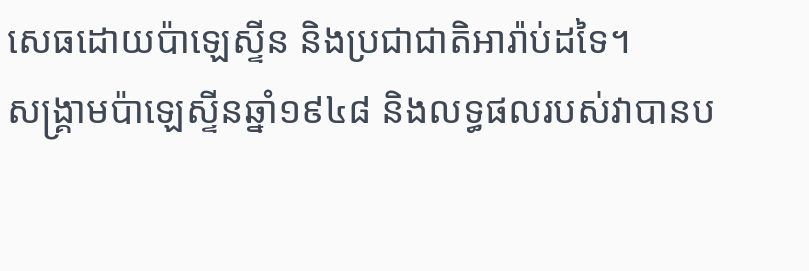សេធដោយប៉ាឡេស្ទីន និងប្រជាជាតិអារ៉ាប់ដទៃ។
សង្គ្រាមប៉ាឡេស្ទីនឆ្នាំ១៩៤៨ និងលទ្ធផលរបស់វាបានប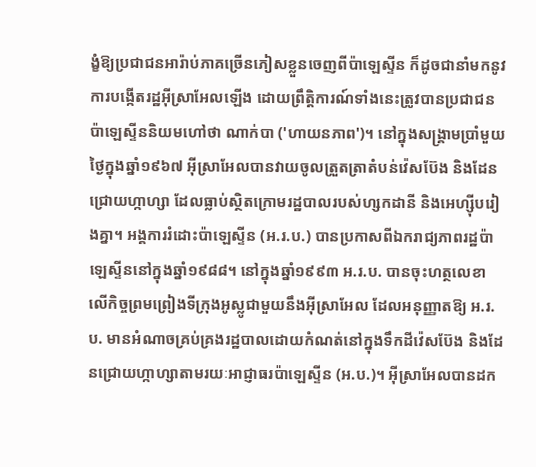ង្ខំឱ្យប្រជាជនអារ៉ាប់ភាគច្រើនភៀសខ្លួនចេញពីប៉ាឡេស្ទីន ក៏ដូចជានាំមកនូវការបង្កើតរដ្ឋអ៊ីស្រាអែលឡើង ដោយព្រឹត្តិការណ៍ទាំងនេះត្រូវបានប្រជាជនប៉ាឡេស្ទីននិយមហៅថា ណាក់បា ('ហាយនភាព')។ នៅក្នុងសង្គ្រាមប្រាំមួយថ្ងៃក្នុងឆ្នាំ១៩៦៧ អ៊ីស្រាអែលបានវាយចូលត្រួតត្រាតំបន់វ៉េសប៊ែង និងដែនជ្រោយហ្កាហ្សា ដែលធ្លាប់ស្ថិតក្រោមរដ្ឋបាលរបស់ហ្សកដានី និងអេហ្ស៊ីបរៀងគ្នា។ អង្គការរំដោះប៉ាឡេស្ទីន (អ.រ.ប.) បានប្រកាសពីឯករាជ្យភាពរដ្ឋប៉ាឡេស្ទីននៅក្នុងឆ្នាំ១៩៨៨។ នៅក្នុងឆ្នាំ១៩៩៣ អ.រ.ប. បានចុះហត្ថលេខាលើកិច្ចព្រមព្រៀងទីក្រុងអូស្លូជាមួយនឹងអ៊ីស្រាអែល ដែលអនុញ្ញាតឱ្យ អ.រ.ប. មានអំណាចគ្រប់គ្រងរដ្ឋបាលដោយកំណត់នៅក្នុងទឹកដីវ៉េសប៊ែង និងដែនជ្រោយហ្កាហ្សាតាមរយៈអាជ្ញាធរប៉ាឡេស្ទីន (អ.ប.)។ អ៊ីស្រាអែលបានដក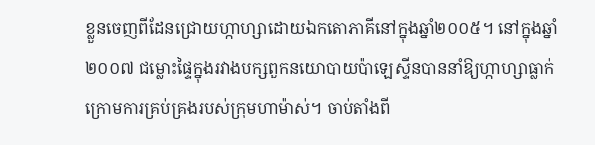ខ្លួនចេញពីដែនជ្រោយហ្កាហ្សាដោយឯកតោភាគីនៅក្នុងឆ្នាំ២០០៥។ នៅក្នុងឆ្នាំ២០០៧ ជម្លោះផ្ទៃក្នុងរវាងបក្សពួកនយោបាយប៉ាឡេស្ទីនបាននាំឱ្យហ្កាហ្សាធ្លាក់ក្រោមការគ្រប់គ្រងរបស់ក្រុមហាម៉ាស់។ ចាប់តាំងពី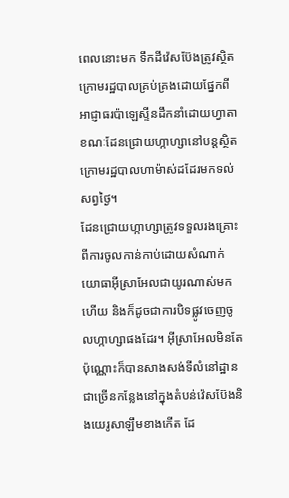ពេលនោះមក ទឹកដីវ៉េសប៊ែងត្រូវស្ថិតក្រោមរដ្ឋបាលគ្រប់គ្រងដោយផ្នែកពីអាជ្ញាធរប៉ាឡេស្ទីនដឹកនាំដោយហ្វាតា ខណៈដែនជ្រោយហ្កាហ្សានៅបន្តស្ថិតក្រោមរដ្ឋបាលហាម៉ាស់ដដែរមកទល់សព្វថ្ងៃ។
ដែនជ្រោយហ្កាហ្សាត្រូវទទួលរងគ្រោះពីការចូលកាន់កាប់ដោយសំណាក់យោធាអ៊ីស្រាអែលជាយូរណាស់មកហើយ និងក៏ដូចជាការបិទផ្លូវចេញចូលហ្កាហ្សាផងដែរ។ អ៊ីស្រាអែលមិនតែប៉ុណ្ណោះក៏បានសាងសង់ទីលំនៅដ្ឋានជាច្រើនកន្លែងនៅក្នុងតំបន់វ៉េសប៊ែងនិងយេរូសាឡឹមខាងកើត ដែ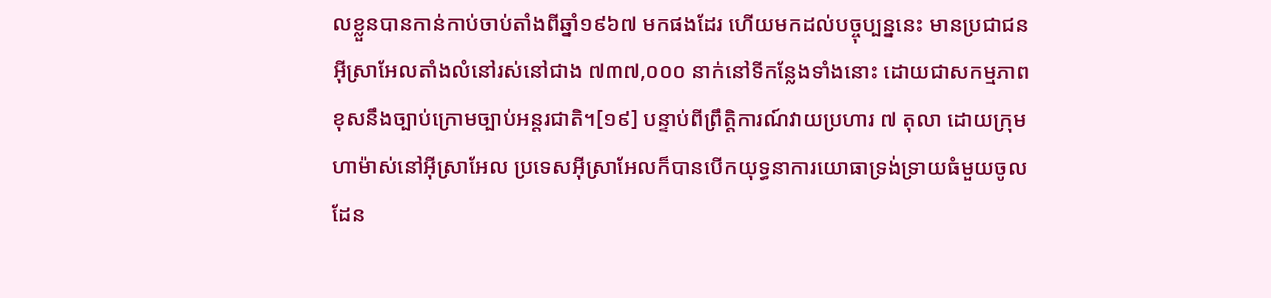លខ្លួនបានកាន់កាប់ចាប់តាំងពីឆ្នាំ១៩៦៧ មកផងដែរ ហើយមកដល់បច្ចុប្បន្ននេះ មានប្រជាជនអ៊ីស្រាអែលតាំងលំនៅរស់នៅជាង ៧៣៧,០០០ នាក់នៅទីកន្លែងទាំងនោះ ដោយជាសកម្មភាពខុសនឹងច្បាប់ក្រោមច្បាប់អន្តរជាតិ។[១៩] បន្ទាប់ពីព្រឹត្តិការណ៍វាយប្រហារ ៧ តុលា ដោយក្រុមហាម៉ាស់នៅអ៊ីស្រាអែល ប្រទេសអ៊ីស្រាអែលក៏បានបើកយុទ្ធនាការយោធាទ្រង់ទ្រាយធំមួយចូលដែន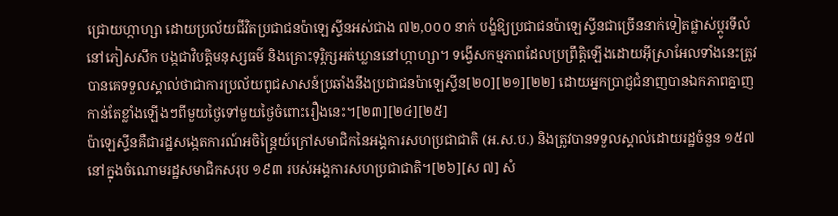ជ្រោយហ្កាហ្សា ដោយប្រល័យជីវិតប្រជាជនប៉ាឡេស្ទីនអស់ជាង ៧២,០០០ នាក់ បង្ខំឱ្យប្រជាជនប៉ាឡេស្ទីនជាច្រើននាក់ទៀតផ្លាស់ប្ដូរទីលំនៅភៀសសឹក បង្កជាវិបត្តិមនុស្សធម៌ និងគ្រោះទុរ្ភិក្សអត់ឃ្លាននៅហ្កាហ្សា។ ទង្វើសកម្មភាពដែលប្រព្រឹត្តិឡើងដោយអ៊ីស្រាអែលទាំងនេះត្រូវបានគេទទួលស្គាល់ថាជាការប្រល័យពូជសាសន៍ប្រឆាំងនឹងប្រជាជនប៉ាឡេស្ទីន[២០][២១][២២] ដោយអ្នកប្រាជ្ញជំនាញបានឯកភាពគ្នាញកាន់តែខ្លាំងឡើងៗពីមួយថ្ងៃទៅមួយថ្ងៃចំពោះរឿងនេះ។[២៣][២៤][២៥]
ប៉ាឡេស្ទីនគឺជារដ្ឋសង្កេតការណ៍អចិន្ត្រៃយ៍ក្រៅសមាជិកនៃអង្គការសហប្រជាជាតិ (អ.ស.ប.) និងត្រូវបានទទួលស្គាល់ដោយរដ្ឋចំនួន ១៥៧ នៅក្នុងចំណោមរដ្ឋសមាជិកសរុប ១៩៣ របស់អង្គការសហប្រជាជាតិ។[២៦][ស ៧] សំ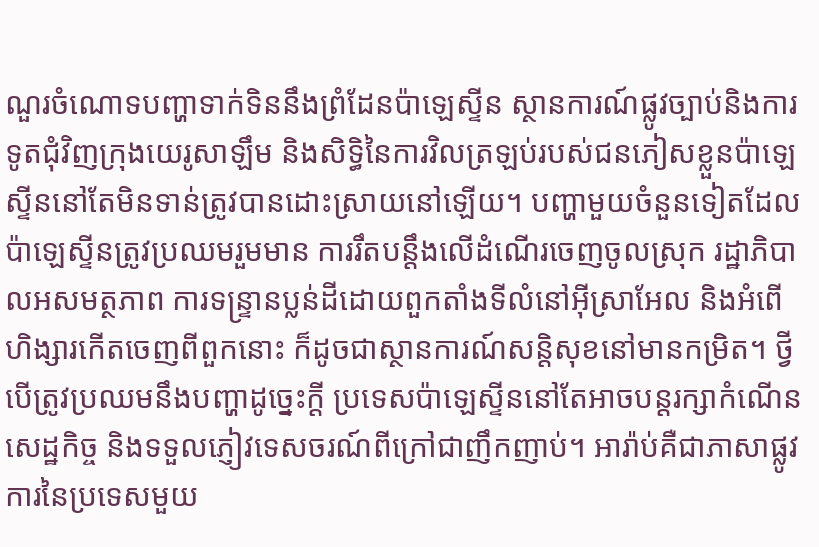ណួរចំណោទបញ្ហាទាក់ទិននឹងព្រំដែនប៉ាឡេស្ទីន ស្ថានការណ៍ផ្លូវច្បាប់និងការទូតជុំវិញក្រុងយេរូសាឡឹម និងសិទ្ធិនៃការវិលត្រឡប់របស់ជនភៀសខ្លួនប៉ាឡេស្ទីននៅតែមិនទាន់ត្រូវបានដោះស្រាយនៅឡើយ។ បញ្ហាមួយចំនួនទៀតដែលប៉ាឡេស្ទីនត្រូវប្រឈមរួមមាន ការរឹតបន្តឹងលើដំណើរចេញចូលស្រុក រដ្ឋាភិបាលអសមត្ថភាព ការទន្ទ្រានប្លន់ដីដោយពួកតាំងទីលំនៅអ៊ីស្រាអែល និងអំពើហិង្សារកើតចេញពីពួកនោះ ក៏ដូចជាស្ថានការណ៍សន្តិសុខនៅមានកម្រិត។ ថ្វីបើត្រូវប្រឈមនឹងបញ្ហាដូច្នេះក្ដី ប្រទេសប៉ាឡេស្ទីននៅតែអាចបន្តរក្សាកំណើនសេដ្ឋកិច្ច និងទទួលភ្ញៀវទេសចរណ៍ពីក្រៅជាញឹកញាប់។ អារ៉ាប់គឺជាភាសាផ្លូវការនៃប្រទេសមួយ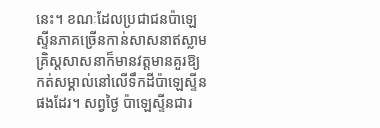នេះ។ ខណៈដែលប្រជាជនប៉ាឡេស្ទីនភាគច្រើនកាន់សាសនាឥស្លាម គ្រិស្តសាសនាក៏មានវត្តមានគួរឱ្យកត់សម្គាល់នៅលើទឹកដីប៉ាឡេស្ទីនផងដែរ។ សព្វថ្ងៃ ប៉ាឡេស្ទីនជារ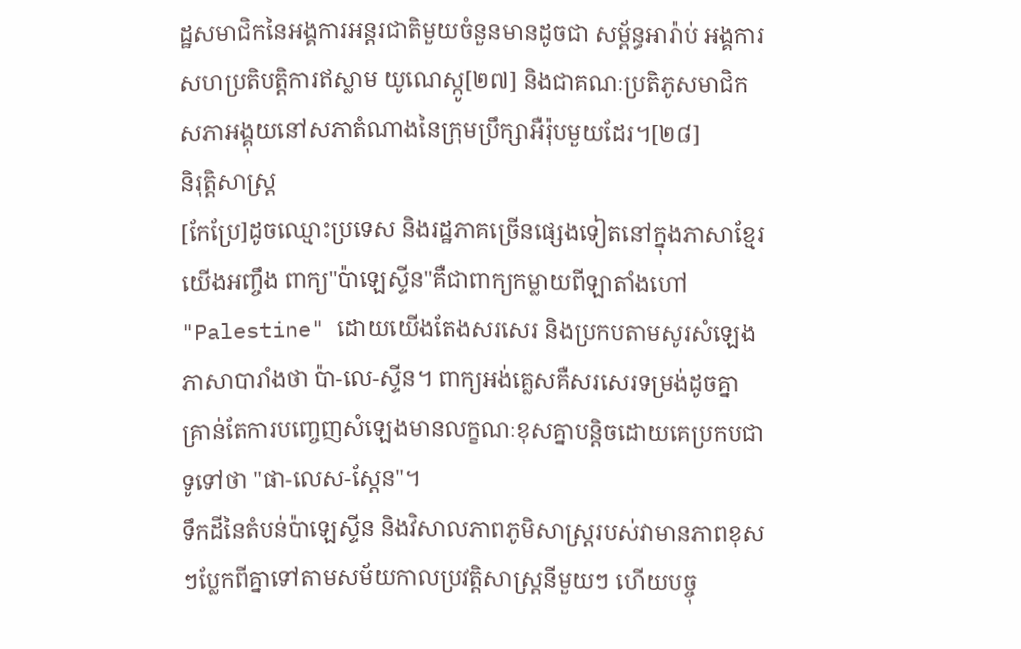ដ្ឋសមាជិកនៃអង្គការអន្តរជាតិមួយចំនួនមានដូចជា សម្ព័ន្ធអារ៉ាប់ អង្គការសហប្រតិបត្តិការឥស្លាម យូណេស្កូ[២៧] និងជាគណៈប្រតិភូសមាជិកសភាអង្គុយនៅសភាតំណាងនៃក្រុមប្រឹក្សាអឺរ៉ុបមួយដែរ។[២៨]
និរុត្តិសាស្ត្រ
[កែប្រែ]ដូចឈ្មោះប្រទេស និងរដ្ឋភាគច្រើនផ្សេងទៀតនៅក្នុងភាសាខ្មែរយើងអញ្ចឹង ពាក្យ"ប៉ាឡេស្ទីន"គឺជាពាក្យកម្លាយពីឡាតាំងហៅ "Palestine" ដោយយើងតែងសរសេរ និងប្រកបតាមសូរសំឡេងភាសាបារាំងថា ប៉ា-លេ-ស្ទីន។ ពាក្យអង់គ្លេសគឺសរសេរទម្រង់ដូចគ្នា គ្រាន់តែការបញ្ចេញសំឡេងមានលក្ខណៈខុសគ្នាបន្តិចដោយគេប្រកបជាទូទៅថា "ផា-លេស-ស្តែន"។
ទឹកដីនៃតំបន់ប៉ាឡេស្ទីន និងវិសាលភាពភូមិសាស្រ្តរបស់វាមានភាពខុសៗប្លែកពីគ្នាទៅតាមសម័យកាលប្រវត្តិសាស្ត្រនីមួយៗ ហើយបច្ចុ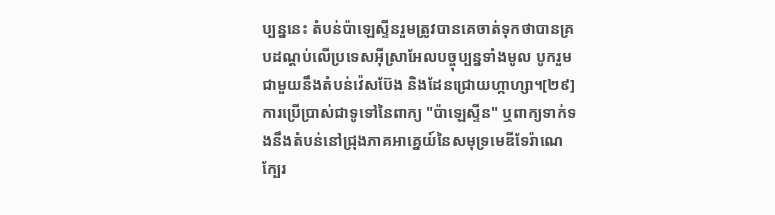ប្បន្ននេះ តំបន់ប៉ាឡេស្ទីនរួមត្រូវបានគេចាត់ទុកថាបានគ្របដណ្ដប់លើប្រទេសអ៊ីស្រាអែលបច្ចុប្បន្នទាំងមូល បូករួមជាមួយនឹងតំបន់វ៉េសប៊ែង និងដែនជ្រោយហ្កាហ្សា។[២៩] ការប្រើប្រាស់ជាទូទៅនៃពាក្យ "ប៉ាឡេស្ទីន" ឬពាក្យទាក់ទងនឹងតំបន់នៅជ្រុងភាគអាគ្នេយ៍នៃសមុទ្រមេឌីទែរ៉ាណេ ក្បែរ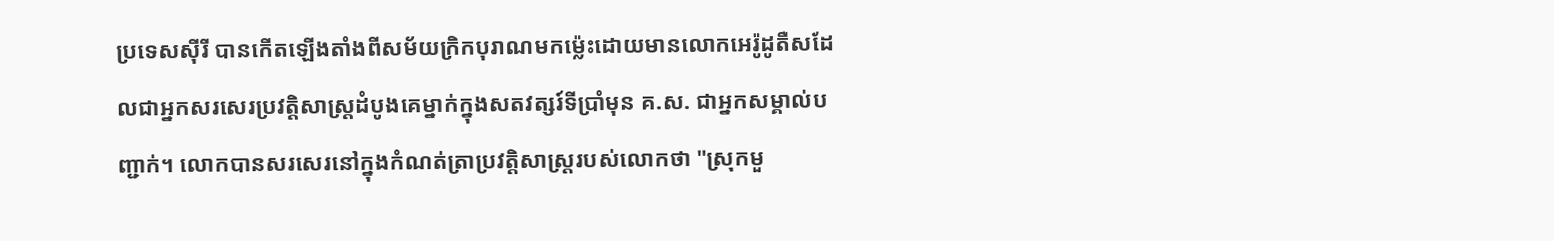ប្រទេសស៊ីរី បានកើតឡើងតាំងពីសម័យក្រិកបុរាណមកម៉្លេះដោយមានលោកអេរ៉ូដូតឺសដែលជាអ្នកសរសេរប្រវត្តិសាស្ត្រដំបូងគេម្នាក់ក្នុងសតវត្សរ៍ទីប្រាំមុន គ.ស. ជាអ្នកសម្គាល់បញ្ជាក់។ លោកបានសរសេរនៅក្នុងកំណត់ត្រាប្រវត្តិសាស្ត្ររបស់លោកថា "ស្រុកមួ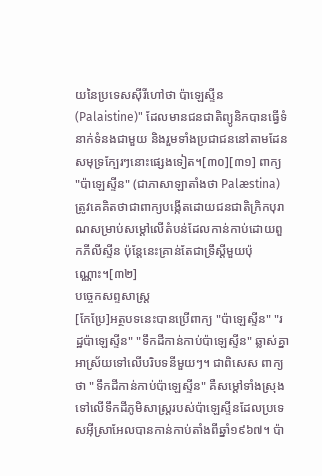យនៃប្រទេសស៊ីរីហៅថា ប៉ាឡេស្ទីន (Palaistine)" ដែលមានជនជាតិព្យូនិកបានធ្វើទំនាក់ទំនងជាមួយ និងរួមទាំងប្រជាជននៅតាមដែនសមុទ្រក្បែរៗនោះផ្សេងទៀត។[៣០][៣១] ពាក្យ "ប៉ាឡេស្ទីន" (ជាភាសាឡាតាំងថា Palæstina) ត្រូវគេគិតថាជាពាក្យបង្កើតដោយជនជាតិក្រិកបុរាណសម្រាប់សម្តៅលើតំបន់ដែលកាន់កាប់ដោយពួកភីលីស្ទីន ប៉ុន្តែនេះគ្រាន់តែជាទ្រឹស្តីមួយប៉ុណ្ណោះ។[៣២]
បច្ចេកសព្ទសាស្ត្រ
[កែប្រែ]អត្ថបទនេះបានប្រើពាក្យ "ប៉ាឡេស្ទីន" "រដ្ឋប៉ាឡេស្ទីន" "ទឹកដីកាន់កាប់ប៉ាឡេស្ទីន" ឆ្លាស់គ្នាអាស្រ័យទៅលើបរិបទនីមួយៗ។ ជាពិសេស ពាក្យថា "ទឹកដីកាន់កាប់ប៉ាឡេស្ទីន" គឺសម្តៅទាំងស្រុងទៅលើទឹកដីភូមិសាស្ត្ររបស់ប៉ាឡេស្ទីនដែលប្រទេសអ៊ីស្រាអែលបានកាន់កាប់តាំងពីឆ្នាំ១៩៦៧។ ប៉ា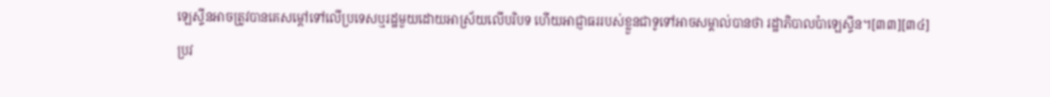ឡេស្ទីនអាចត្រូវបានគេសម្ដៅទៅលើប្រទេសឬរដ្ឋមួយដោយអាស្រ័យលើបរិបទ ហើយអាជ្ញាធររបស់ខ្លួនជាទូទៅអាចសម្គាល់បានថា រដ្ឋាភិបាលប៉ាឡេស្ទីន។[៣៣][៣៤]
ប្រវ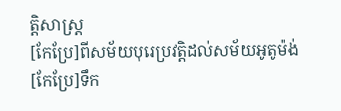ត្តិសាស្ត្រ
[កែប្រែ]ពីសម័យបុរេប្រវត្តិដល់សម័យអូតូម៉ង់
[កែប្រែ]ទឹក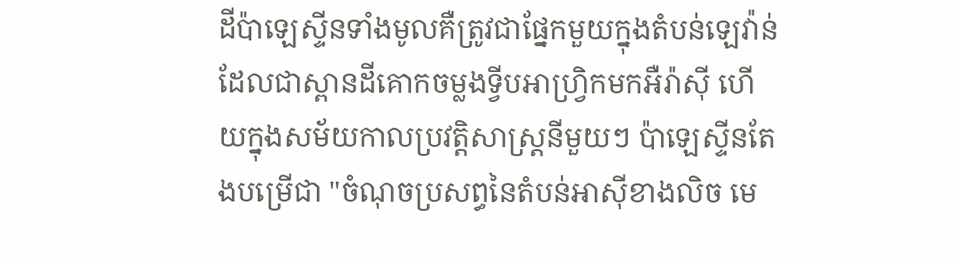ដីប៉ាឡេស្ទីនទាំងមូលគឺត្រូវជាផ្នែកមួយក្នុងតំបន់ឡេវ៉ាន់ ដែលជាស្ពានដីគោកចម្លងទ្វីបអាហ្វ្រិកមកអឺរ៉ាស៊ី ហើយក្នុងសម័យកាលប្រវត្តិសាស្ត្រនីមួយៗ ប៉ាឡេស្ទីនតែងបម្រើជា "ចំណុចប្រសព្ធនៃតំបន់អាស៊ីខាងលិច មេ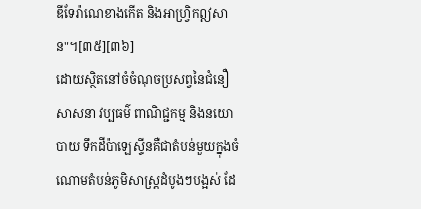ឌីទែរ៉ាណេខាងកើត និងអាហ្វ្រិកឦសាន"។[៣៥][៣៦]
ដោយស្ថិតនៅចំចំណុចប្រសព្វនៃជំនឿសាសនា វប្បធម៌ ពាណិជ្ជកម្ម និងនយោបាយ ទឹកដីប៉ាឡេស្ទីនគឺជាតំបន់មួយក្នុងចំណោមតំបន់ភូមិសាស្ត្រដំបូងៗបង្អស់ ដែ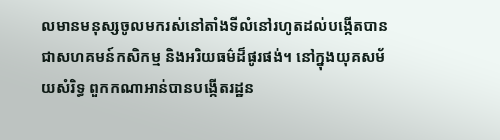លមានមនុស្សចូលមករស់នៅតាំងទីលំនៅរហូតដល់បង្កើតបានជាសហគមន៍កសិកម្ម និងអរិយធម៌ដ៏ផូរផង់។ នៅក្នុងយុគសម័យសំរិទ្ធ ពួកកណាអាន់បានបង្កើតរដ្ឋន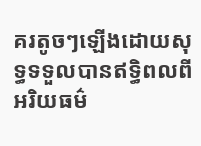គរតូចៗឡើងដោយសុទ្ធទទួលបានឥទ្ធិពលពីអរិយធម៌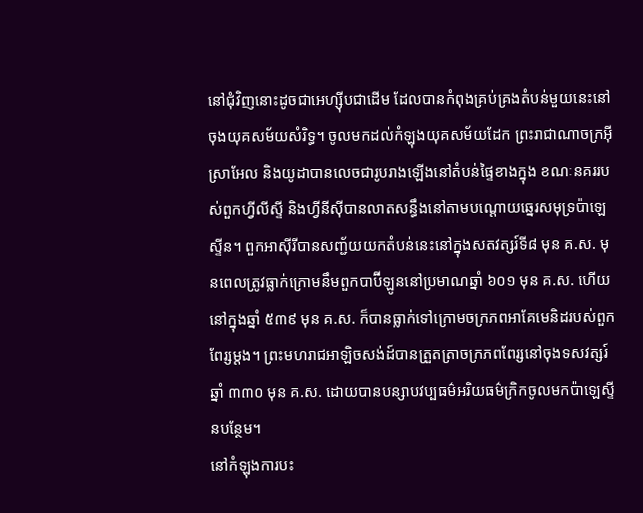នៅជុំវិញនោះដូចជាអេហ្ស៊ីបជាដើម ដែលបានកំពុងគ្រប់គ្រងតំបន់មួយនេះនៅចុងយុគសម័យសំរិទ្ធ។ ចូលមកដល់កំឡុងយុគសម័យដែក ព្រះរាជាណាចក្រអ៊ីស្រាអែល និងយូដាបានលេចជារូបរាងឡើងនៅតំបន់ផ្ទៃខាងក្នុង ខណៈនគររបស់ពួកហ្វីលីស្ទី និងហ្វីនីស៊ីបានលាតសន្ធឹងនៅតាមបណ្ដោយឆ្នេរសមុទ្រប៉ាឡេស្ទីន។ ពួកអាស៊ីរីបានសញ្ជ័យយកតំបន់នេះនៅក្នុងសតវត្សរ៍ទី៨ មុន គ.ស. មុនពេលត្រូវធ្លាក់ក្រោមនឹមពួកបាប៊ីឡូននៅប្រមាណឆ្នាំ ៦០១ មុន គ.ស. ហើយនៅក្នុងឆ្នាំ ៥៣៩ មុន គ.ស. ក៏បានធ្លាក់ទៅក្រោមចក្រភពអាគែមេនិដរបស់ពួកពែរ្សម្ដង។ ព្រះមហរាជអាឡិចសង់ដ៍បានត្រួតត្រាចក្រភពពែរ្សនៅចុងទសវត្សរ៍ឆ្នាំ ៣៣០ មុន គ.ស. ដោយបានបន្សាបវប្បធម៌អរិយធម៌ក្រិកចូលមកប៉ាឡេស្ទីនបន្ថែម។
នៅកំឡុងការបះ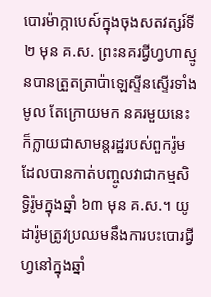បោរម៉ាក្កាបេស៍ក្នុងចុងសតវត្សរ៍ទី២ មុន គ.ស. ព្រះនគរជ្វីហ្វហាស្មូនបានត្រួតត្រាប៉ាឡេស្ទីនស្ទើរទាំងមូល តែក្រោយមក នគរមួយនេះក៏ក្លាយជាសាមន្តរដ្ឋរបស់ពួករ៉ូម ដែលបានកាត់បញ្ចូលវាជាកម្មសិទ្ធិរ៉ូមក្នុងឆ្នាំ ៦៣ មុន គ.ស.។ យូដារ៉ូមត្រូវប្រឈមនឹងការបះបោរជ្វីហ្វនៅក្នុងឆ្នាំ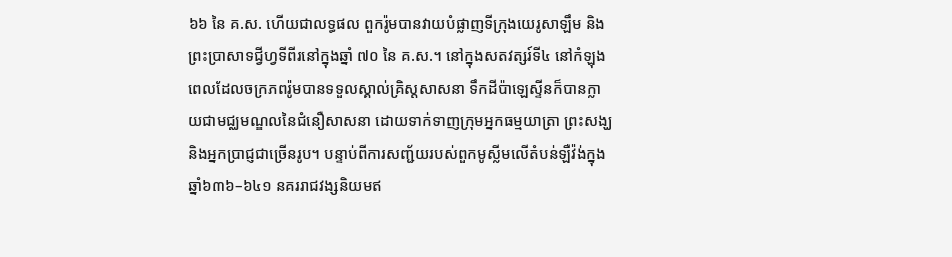៦៦ នៃ គ.ស. ហើយជាលទ្ធផល ពួករ៉ូមបានវាយបំផ្លាញទីក្រុងយេរូសាឡឹម និងព្រះប្រាសាទជ្វីហ្វទីពីរនៅក្នុងឆ្នាំ ៧០ នៃ គ.ស.។ នៅក្នុងសតវត្សរ៍ទី៤ នៅកំឡុងពេលដែលចក្រភពរ៉ូមបានទទួលស្គាល់គ្រិស្តសាសនា ទឹកដីប៉ាឡេស្ទីនក៏បានក្លាយជាមជ្ឈមណ្ឌលនៃជំនឿសាសនា ដោយទាក់ទាញក្រុមអ្នកធម្មយាត្រា ព្រះសង្ឃ និងអ្នកប្រាជ្ញជាច្រើនរូប។ បន្ទាប់ពីការសញ្ជ័យរបស់ពួកមូស្លីមលើតំបន់ឡឺវ៉ង់ក្នុងឆ្នាំ៦៣៦–៦៤១ នគររាជវង្សនិយមឥ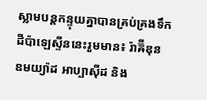ស្លាមបន្តកន្ទុយគ្នាបានគ្រប់គ្រងទឹកដីប៉ាឡេស្ទីននេះរួមមាន៖ រ៉ាឝ៊ីឌុន ឧមយ្យ៉ាដ អាប្បាស៊ីដ និង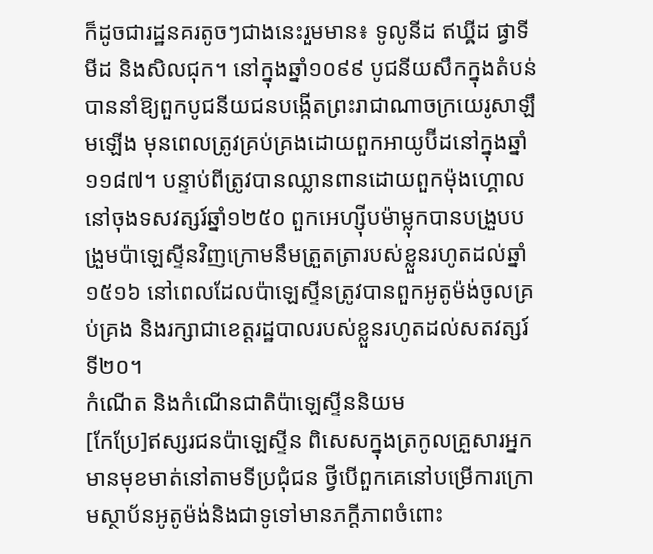ក៏ដូចជារដ្ឋនគរតូចៗជាងនេះរួមមាន៖ ទូលូនីដ ឥឃ្ឝីដ ផ្វាទីមីដ និងសិលជុក។ នៅក្នុងឆ្នាំ១០៩៩ បូជនីយសឹកក្នុងតំបន់បាននាំឱ្យពួកបូជនីយជនបង្កើតព្រះរាជាណាចក្រយេរូសាឡឹមឡើង មុនពេលត្រូវគ្រប់គ្រងដោយពួកអាយូប៊ីដនៅក្នុងឆ្នាំ១១៨៧។ បន្ទាប់ពីត្រូវបានឈ្លានពានដោយពួកម៉ុងហ្គោលនៅចុងទសវត្សរ៍ឆ្នាំ១២៥០ ពួកអេហ្ស៊ីបម៉ាម្លុកបានបង្រួបបង្រួមប៉ាឡេស្ទីនវិញក្រោមនឹមត្រួតត្រារបស់ខ្លួនរហូតដល់ឆ្នាំ១៥១៦ នៅពេលដែលប៉ាឡេស្ទីនត្រូវបានពួកអូតូម៉ង់ចូលគ្រប់គ្រង និងរក្សាជាខេត្តរដ្ឋបាលរបស់ខ្លួនរហូតដល់សតវត្សរ៍ទី២០។
កំណើត និងកំណើនជាតិប៉ាឡេស្ទីននិយម
[កែប្រែ]ឥស្សរជនប៉ាឡេស្ទីន ពិសេសក្នុងត្រកូលគ្រួសារអ្នកមានមុខមាត់នៅតាមទីប្រជុំជន ថ្វីបើពួកគេនៅបម្រើការក្រោមស្ថាប័នអូតូម៉ង់និងជាទូទៅមានភក្ដីភាពចំពោះ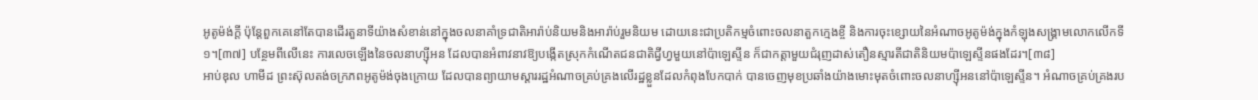អូតូម៉ង់ក្ដី ប៉ុន្តែពួកគេនៅតែបានដើរតួនាទីយ៉ាងសំខាន់នៅក្នុងចលនាគាំទ្រជាតិអារ៉ាប់និយមនិងអារ៉ាប់រួមនិយម ដោយនេះជាប្រតិកម្មចំពោះចលនាតួកក្មេងខ្ចី និងការចុះខ្សោយនៃអំណាចអូតូម៉ង់ក្នុងកំឡុងសង្គ្រាមលោកលើកទី១។[៣៧] បន្ថែមពីលើនេះ ការលេចឡើងនៃចលនាហ្ស៊ីអន ដែលបានអំពាវនាវឱ្យបង្កើតស្រុកកំណើតជនជាតិជ្វីហ្វមួយនៅប៉ាឡេស្ទីន ក៏ជាកត្តាមួយជំរុញដាស់តឿនស្មារតីជាតិនិយមប៉ាឡេស្ទីនផងដែរ។[៣៨]
អាប់ឌុល ហាមីដ ព្រះស៊ុលតង់ចក្រភពអូតូម៉ង់ចុងក្រោយ ដែលបានព្យាយាមស្ដាររដ្ឋអំណាចគ្រប់គ្រងលើរដ្ឋខ្លួនដែលកំពុងបែកបាក់ បានចេញមុខប្រឆាំងយ៉ាងមោះមុតចំពោះចលនាហ្ស៊ីអននៅប៉ាឡេស្ទីន។ អំណាចគ្រប់គ្រងរប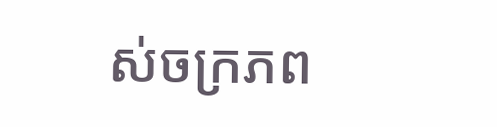ស់ចក្រភព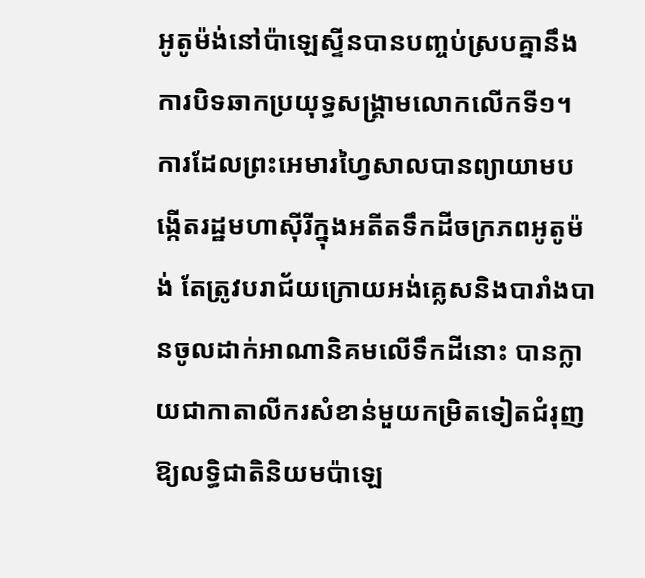អូតូម៉ង់នៅប៉ាឡេស្ទីនបានបញ្ចប់ស្របគ្នានឹងការបិទឆាកប្រយុទ្ធសង្គ្រាមលោកលើកទី១។ ការដែលព្រះអេមារហ្វៃសាលបានព្យាយាមបង្កើតរដ្ឋមហាស៊ីរីក្នុងអតីតទឹកដីចក្រភពអូតូម៉ង់ តែត្រូវបរាជ័យក្រោយអង់គ្លេសនិងបារាំងបានចូលដាក់អាណានិគមលើទឹកដីនោះ បានក្លាយជាកាតាលីករសំខាន់មួយកម្រិតទៀតជំរុញឱ្យលទ្ធិជាតិនិយមប៉ាឡេ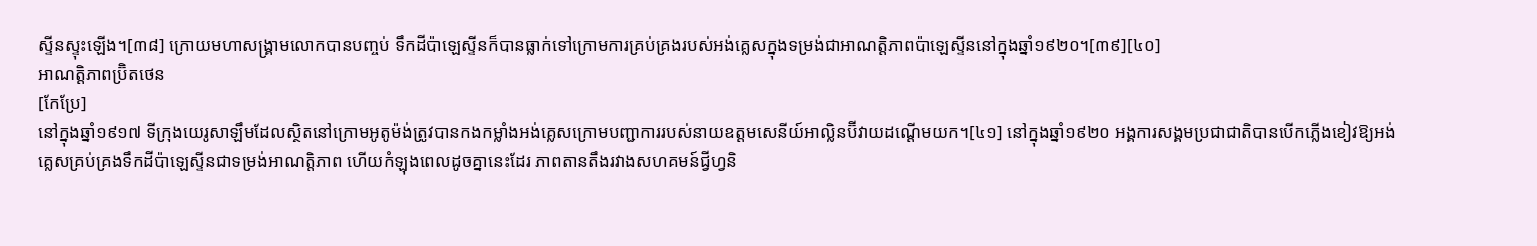ស្ទីនស្ទុះឡើង។[៣៨] ក្រោយមហាសង្គ្រាមលោកបានបញ្ចប់ ទឹកដីប៉ាឡេស្ទីនក៏បានធ្លាក់ទៅក្រោមការគ្រប់គ្រងរបស់អង់គ្លេសក្នុងទម្រង់ជាអាណត្តិភាពប៉ាឡេស្ទីននៅក្នុងឆ្នាំ១៩២០។[៣៩][៤០]
អាណត្តិភាពប៊្រិតថេន
[កែប្រែ]
នៅក្នុងឆ្នាំ១៩១៧ ទីក្រុងយេរូសាឡឹមដែលស្ថិតនៅក្រោមអូតូម៉ង់ត្រូវបានកងកម្លាំងអង់គ្លេសក្រោមបញ្ជាការរបស់នាយឧត្តមសេនីយ៍អាល្លិនប៊ីវាយដណ្ដើមយក។[៤១] នៅក្នុងឆ្នាំ១៩២០ អង្គការសង្គមប្រជាជាតិបានបើកភ្លើងខៀវឱ្យអង់គ្លេសគ្រប់គ្រងទឹកដីប៉ាឡេស្ទីនជាទម្រង់អាណត្តិភាព ហើយកំឡុងពេលដូចគ្នានេះដែរ ភាពតានតឹងរវាងសហគមន៍ជ្វីហ្វនិ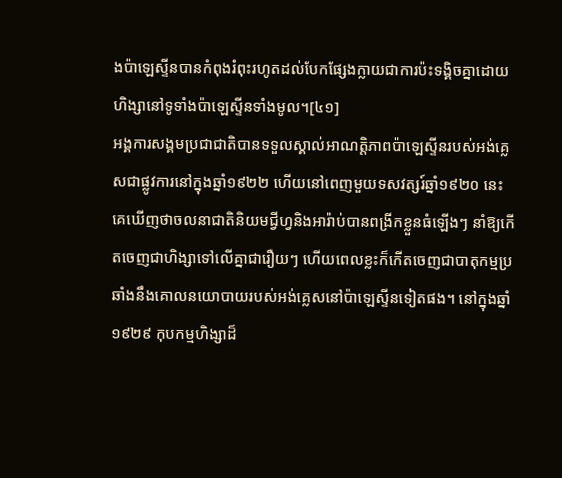ងប៉ាឡេស្ទីនបានកំពុងរំពុះរហូតដល់បែកផ្សែងក្លាយជាការប៉ះទង្គិចគ្នាដោយហិង្សានៅទូទាំងប៉ាឡេស្ទីនទាំងមូល។[៤១]
អង្គការសង្គមប្រជាជាតិបានទទួលស្គាល់អាណត្តិភាពប៉ាឡេស្ទីនរបស់អង់គ្លេសជាផ្លូវការនៅក្នុងឆ្នាំ១៩២២ ហើយនៅពេញមួយទសវត្សរ៍ឆ្នាំ១៩២០ នេះ គេឃើញថាចលនាជាតិនិយមជ្វីហ្វនិងអារ៉ាប់បានពង្រីកខ្លួនធំឡើងៗ នាំឱ្យកើតចេញជាហិង្សាទៅលើគ្នាជារឿយៗ ហើយពេលខ្លះក៏កើតចេញជាបាតុកម្មប្រឆាំងនឹងគោលនយោបាយរបស់អង់គ្លេសនៅប៉ាឡេស្ទីនទៀតផង។ នៅក្នុងឆ្នាំ១៩២៩ កុបកម្មហិង្សាដ៏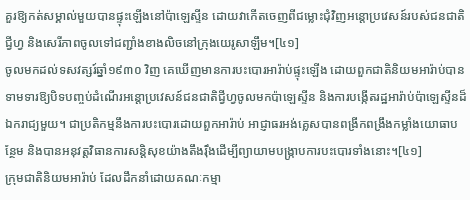គួរឱ្យកត់សម្គាល់មួយបានផ្ទុះឡើងនៅប៉ាឡេស្ទីន ដោយវាកើតចេញពីជម្លោះជុំវិញអន្តោប្រវេសន៍របស់ជនជាតិជ្វីហ្វ និងសេរីភាពចូលទៅជញ្ជាំងខាងលិចនៅក្រុងយេរូសាឡឹម។[៤១]
ចូលមកដល់ទសវត្សរ៍ឆ្នាំ១៩៣០ វិញ គេឃើញមានការបះបោរអារ៉ាប់ផ្ទុះឡើង ដោយពួកជាតិនិយមអារ៉ាប់បានទាមទារឱ្យបិទបញ្ចប់ដំណើរអន្តោប្រវេសន៍ជនជាតិជ្វីហ្វចូលមកប៉ាឡេស្ទីន និងការបង្កើតរដ្ឋអារ៉ាប់ប៉ាឡេស្ទីនដ៏ឯករាជ្យមួយ។ ជាប្រតិកម្មនឹងការបះបោរដោយពួកអារ៉ាប់ អាជ្ញាធរអង់គ្លេសបានពង្រីកពង្រឹងកម្លាំងយោធាបន្ថែម និងបានអនុវត្តវិធានការសន្តិសុខយ៉ាងតឹងរ៉ឹងដើម្បីព្យាយាមបង្ក្រាបការបះបោរទាំងនោះ។[៤១]
ក្រុមជាតិនិយមអារ៉ាប់ ដែលដឹកនាំដោយគណៈកម្មា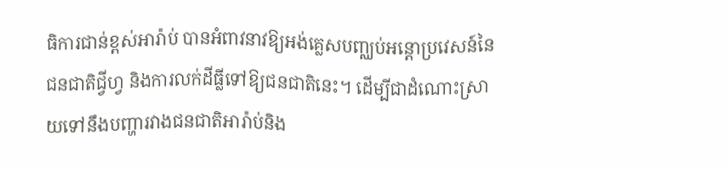ធិការជាន់ខ្ពស់អារ៉ាប់ បានអំពាវនាវឱ្យអង់គ្លេសបញ្ឈប់អន្តោប្រវេសន៍នៃជនជាតិជ្វីហ្វ និងការលក់ដីធ្លីទៅឱ្យជនជាតិនេះ។ ដើម្បីជាដំណោះស្រាយទៅនឹងបញ្ហារវាងជនជាតិអារ៉ាប់និង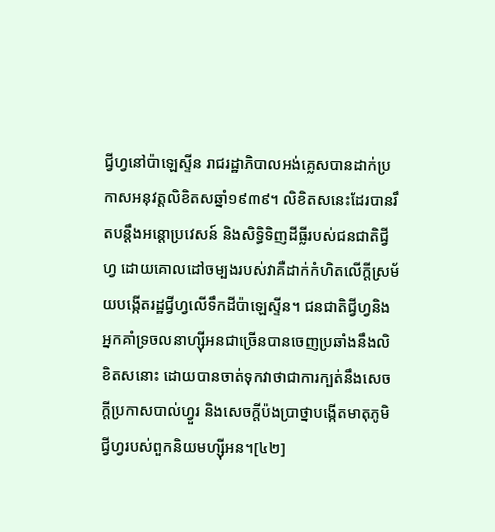ជ្វីហ្វនៅប៉ាឡេស្ទីន រាជរដ្ឋាភិបាលអង់គ្លេសបានដាក់ប្រកាសអនុវត្តលិខិតសឆ្នាំ១៩៣៩។ លិខិតសនេះដែរបានរឹតបន្តឹងអន្តោប្រវេសន៍ និងសិទ្ធិទិញដីធ្លីរបស់ជនជាតិជ្វីហ្វ ដោយគោលដៅចម្បងរបស់វាគឺដាក់កំហិតលើក្ដីស្រម័យបង្កើតរដ្ឋជ្វីហ្វលើទឹកដីប៉ាឡេស្ទីន។ ជនជាតិជ្វីហ្វនិងអ្នកគាំទ្រចលនាហ្ស៊ីអនជាច្រើនបានចេញប្រឆាំងនឹងលិខិតសនោះ ដោយបានចាត់ទុកវាថាជាការក្បត់នឹងសេចក្តីប្រកាសបាល់ហ្វួរ និងសេចក្តីប៉ងប្រាថ្នាបង្កើតមាតុភូមិជ្វីហ្វរបស់ពួកនិយមហ្ស៊ីអន។[៤២]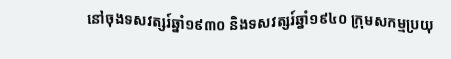នៅចុងទសវត្សរ៍ឆ្នាំ១៩៣០ និងទសវត្សរ៍ឆ្នាំ១៩៤០ ក្រុមសកម្មប្រយុ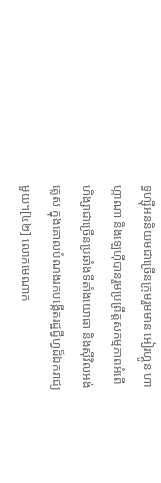ទ្ធហ្ស៊ីអននិយមជាច្រើនក្រុមរួមមាន អៀរហ្គូន ហាហ្កាណា និងឡេហ៊ីបានរួមប្រព្រឹត្តសកម្មភាពអំពើហិង្សាជាច្រើនប្រឆាំងទីតាំងយោធា និងស៊ីវិលអង់គ្លេស ក្នុងគោលបំណងរកបង្កើតរដ្ឋជ្វីហ្វដ៏ឯករាជ្យមួយ។[៤២] លោកមេណាក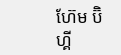ហ៊ែម ប៊ិហ្គី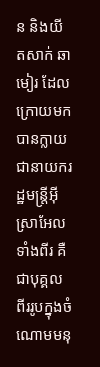ន និងយីតសាក់ ឆាមៀរ ដែលក្រោយមកបានក្លាយជានាយករដ្ឋមន្ត្រីអ៊ីស្រាអែលទាំងពីរ គឺជាបុគ្គលពីររូបក្នុងចំណោមមនុ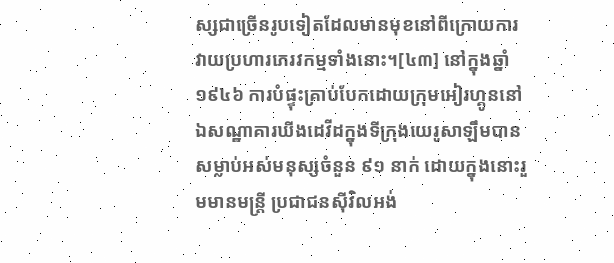ស្សជាច្រើនរូបទៀតដែលមានមុខនៅពីក្រោយការវាយប្រហារភេរវកម្មទាំងនោះ។[៤៣] នៅក្នុងឆ្នាំ១៩៤៦ ការបំផ្ទុះគ្រាប់បែកដោយក្រុមអៀរហ្គូននៅឯសណ្ឋាគារឃីងដេវីដក្នុងទីក្រុងយេរូសាឡឹមបានសម្លាប់អស់មនុស្សចំនួន ៩១ នាក់ ដោយក្នុងនោះរួមមានមន្ត្រី ប្រជាជនស៊ីវិលអង់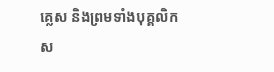គ្លេស និងព្រមទាំងបុគ្គលិកស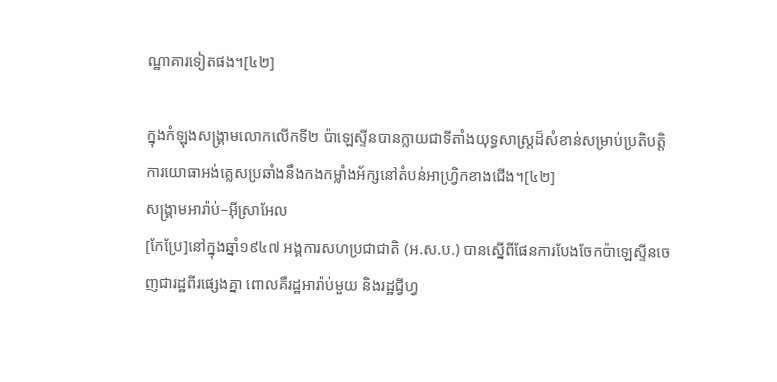ណ្ឋាគារទៀតផង។[៤២]

ក្នុងកំឡុងសង្គ្រាមលោកលើកទី២ ប៉ាឡេស្ទីនបានក្លាយជាទីតាំងយុទ្ធសាស្ត្រដ៏សំខាន់សម្រាប់ប្រតិបត្តិការយោធាអង់គ្លេសប្រឆាំងនឹងកងកម្លាំងអ័ក្សនៅតំបន់អាហ្វ្រិកខាងជើង។[៤២]
សង្គ្រាមអារ៉ាប់–អ៊ីស្រាអែល
[កែប្រែ]នៅក្នុងឆ្នាំ១៩៤៧ អង្គការសហប្រជាជាតិ (អ.ស.ប.) បានស្នើពីផែនការបែងចែកប៉ាឡេស្ទីនចេញជារដ្ឋពីរផ្សេងគ្នា ពោលគឺរដ្ឋអារ៉ាប់មួយ និងរដ្ឋជ្វីហ្វ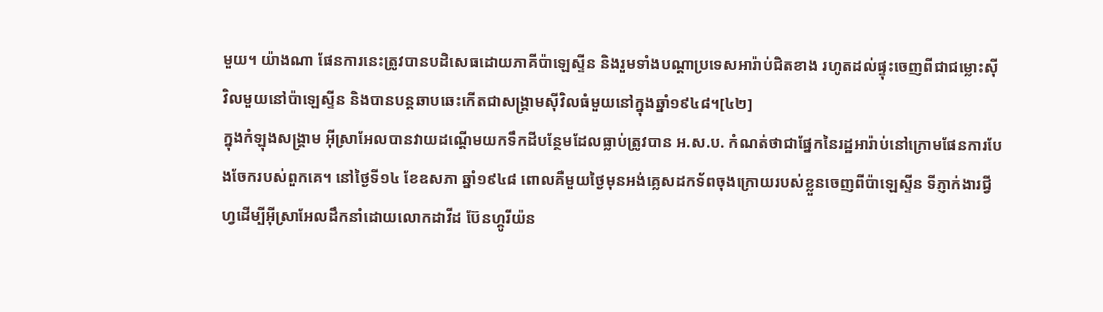មួយ។ យ៉ាងណា ផែនការនេះត្រូវបានបដិសេធដោយភាគីប៉ាឡេស្ទីន និងរួមទាំងបណ្ដាប្រទេសអារ៉ាប់ជិតខាង រហូតដល់ផ្ទុះចេញពីជាជម្លោះស៊ីវិលមួយនៅប៉ាឡេស្ទីន និងបានបន្តឆាបឆេះកើតជាសង្គ្រាមស៊ីវិលធំមួយនៅក្នុងឆ្នាំ១៩៤៨។[៤២]
ក្នុងកំឡុងសង្រ្គាម អ៊ីស្រាអែលបានវាយដណ្តើមយកទឹកដីបន្ថែមដែលធ្លាប់ត្រូវបាន អ.ស.ប. កំណត់ថាជាផ្នែកនៃរដ្ឋអារ៉ាប់នៅក្រោមផែនការបែងចែករបស់ពួកគេ។ នៅថ្ងៃទី១៤ ខែឧសភា ឆ្នាំ១៩៤៨ ពោលគឺមួយថ្ងៃមុនអង់គ្លេសដកទ័ពចុងក្រោយរបស់ខ្លួនចេញពីប៉ាឡេស្ទីន ទីភ្ញាក់ងារជ្វីហ្វដើម្បីអ៊ីស្រាអែលដឹកនាំដោយលោកដាវីដ ប៊ែនហ្គូរីយ៉ន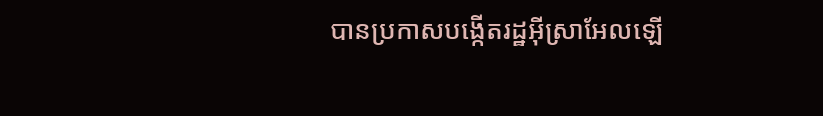បានប្រកាសបង្កើតរដ្ឋអ៊ីស្រាអែលឡើ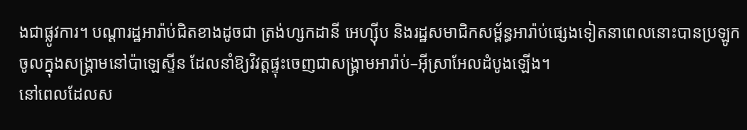ងជាផ្លូវការ។ បណ្ដារដ្ឋអារ៉ាប់ជិតខាងដូចជា ត្រង់ហ្សកដានី អេហ្ស៊ីប និងរដ្ឋសមាជិកសម្ព័ន្ធអារ៉ាប់ផ្សេងទៀតនាពេលនោះបានប្រឡូកចូលក្នុងសង្គ្រាមនៅប៉ាឡេស្ទីន ដែលនាំឱ្យវិវត្តផ្ទុះចេញជាសង្គ្រាមអារ៉ាប់–អ៊ីស្រាអែលដំបូងឡើង។
នៅពេលដែលស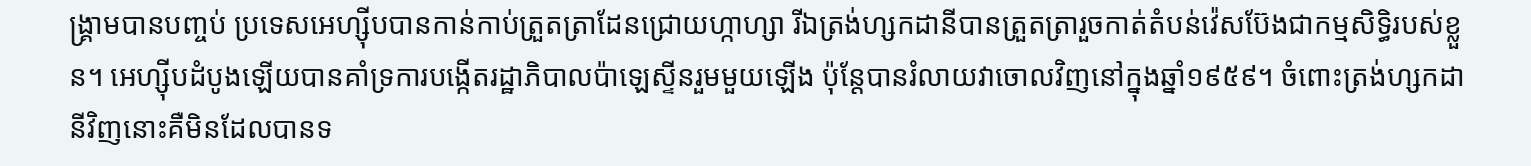ង្គ្រាមបានបញ្ចប់ ប្រទេសអេហ្ស៊ីបបានកាន់កាប់ត្រួតត្រាដែនជ្រោយហ្កាហ្សា រីឯត្រង់ហ្សកដានីបានត្រួតត្រារួចកាត់តំបន់វ៉េសប៊ែងជាកម្មសិទ្ធិរបស់ខ្លួន។ អេហ្ស៊ីបដំបូងឡើយបានគាំទ្រការបង្កើតរដ្ឋាភិបាលប៉ាឡេស្ទីនរួមមួយឡើង ប៉ុន្តែបានរំលាយវាចោលវិញនៅក្នុងឆ្នាំ១៩៥៩។ ចំពោះត្រង់ហ្សកដានីវិញនោះគឺមិនដែលបានទ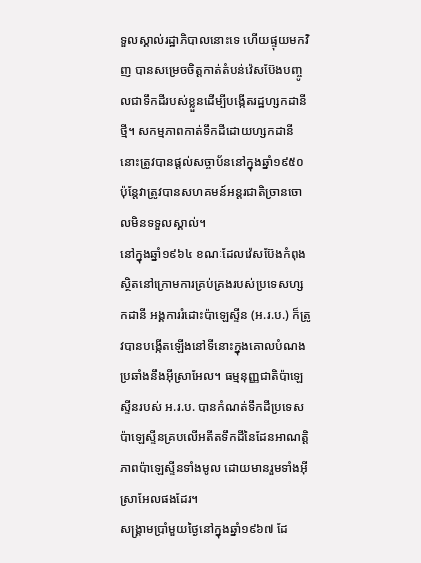ទួលស្គាល់រដ្ឋាភិបាលនោះទេ ហើយផ្ទុយមកវិញ បានសម្រេចចិត្តកាត់តំបន់វ៉េសប៊ែងបញ្ចូលជាទឹកដីរបស់ខ្លួនដើម្បីបង្កើតរដ្ឋហ្សកដានីថ្មី។ សកម្មភាពកាត់ទឹកដីដោយហ្សកដានីនោះត្រូវបានផ្តល់សច្ចាប័ននៅក្នុងឆ្នាំ១៩៥០ ប៉ុន្តែវាត្រូវបានសហគមន៍អន្តរជាតិច្រានចោលមិនទទួលស្គាល់។
នៅក្នុងឆ្នាំ១៩៦៤ ខណៈដែលវ៉េសប៊ែងកំពុងស្ថិតនៅក្រោមការគ្រប់គ្រងរបស់ប្រទេសហ្សកដានី អង្គការរំដោះប៉ាឡេស្ទីន (អ.រ.ប.) ក៏ត្រូវបានបង្កើតឡើងនៅទីនោះក្នុងគោលបំណងប្រឆាំងនឹងអ៊ីស្រាអែល។ ធម្មនុញ្ញជាតិប៉ាឡេស្ទីនរបស់ អ.រ.ប. បានកំណត់ទឹកដីប្រទេសប៉ាឡេស្ទីនគ្របលើអតីតទឹកដីនៃដែនអាណត្តិភាពប៉ាឡេស្ទីនទាំងមូល ដោយមានរួមទាំងអ៊ីស្រាអែលផងដែរ។
សង្គ្រាមប្រាំមួយថ្ងៃនៅក្នុងឆ្នាំ១៩៦៧ ដែ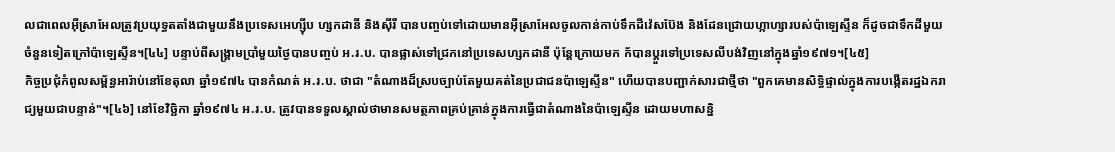លជាពេលអ៊ីស្រាអែលត្រូវប្រយុទ្ធតតាំងជាមួយនឹងប្រទេសអេហ្ស៊ីប ហ្សកដានី និងស៊ីរី បានបញ្ចប់ទៅដោយមានអ៊ីស្រាអែលចូលកាន់កាប់ទឹកដីវ៉េសប៊ែង និងដែនជ្រោយហ្កាហ្សារបស់ប៉ាឡេស្ទីន ក៏ដូចជាទឹកដីមួយចំនួនទៀតក្រៅប៉ាឡេស្ទីន។[៤៤] បន្ទាប់ពីសង្គ្រាមប្រាំមួយថ្ងៃបានបញ្ចប់ អ.រ.ប. បានផ្លាស់ទៅជ្រកនៅប្រទេសហ្សកដានី ប៉ុន្តែក្រោយមក ក័បានប្ដួរទៅប្រទេសលីបង់វិញនៅក្នុងឆ្នាំ១៩៧១។[៤៥]
កិច្ចប្រជុំកំពូលសម្ព័ន្ធអារ៉ាប់នៅខែតុលា ឆ្នាំ១៩៧៤ បានកំណត់ អ.រ.ប. ថាជា "តំណាងដ៏ស្របច្បាប់តែមួយគត់នៃប្រជាជនប៉ាឡេស្ទីន" ហើយបានបញ្ជាក់សារជាថ្មីថា "ពួកគេមានសិទ្ធិផ្ទាល់ក្នុងការបង្កើតរដ្ឋឯករាជ្យមួយជាបន្ទាន់"។[៤៦] នៅខែវិច្ឆិកា ឆ្នាំ១៩៧៤ អ.រ.ប. ត្រូវបានទទួលស្គាល់ថាមានសមត្ថភាពគ្រប់គ្រាន់ក្នុងការធ្វើជាតំណាងនៃប៉ាឡេស្ទីន ដោយមហាសន្និ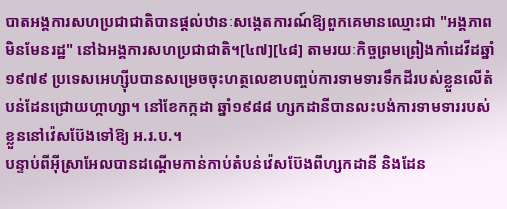បាតអង្គការសហប្រជាជាតិបានផ្តល់ឋានៈសង្កេតការណ៍ឱ្យពួកគេមានឈ្មោះជា "អង្គភាពមិនមែនរដ្ឋ" នៅឯអង្គការសហប្រជាជាតិ។[៤៧][៤៨] តាមរយៈកិច្ចព្រមព្រៀងកាំដេវីដឆ្នាំ១៩៧៩ ប្រទេសអេហ្ស៊ីបបានសម្រេចចុះហត្ថលេខាបញ្ចប់ការទាមទារទឹកដីរបស់ខ្លួនលើតំបន់ដែនជ្រោយហ្កាហ្សា។ នៅខែកក្កដា ឆ្នាំ១៩៨៨ ហ្សកដានីបានលះបង់ការទាមទាររបស់ខ្លួននៅវ៉េសប៊ែងទៅឱ្យ អ.រ.ប.។
បន្ទាប់ពីអ៊ីស្រាអែលបានដណ្តើមកាន់កាប់តំបន់វ៉េសប៊ែងពីហ្សកដានី និងដែន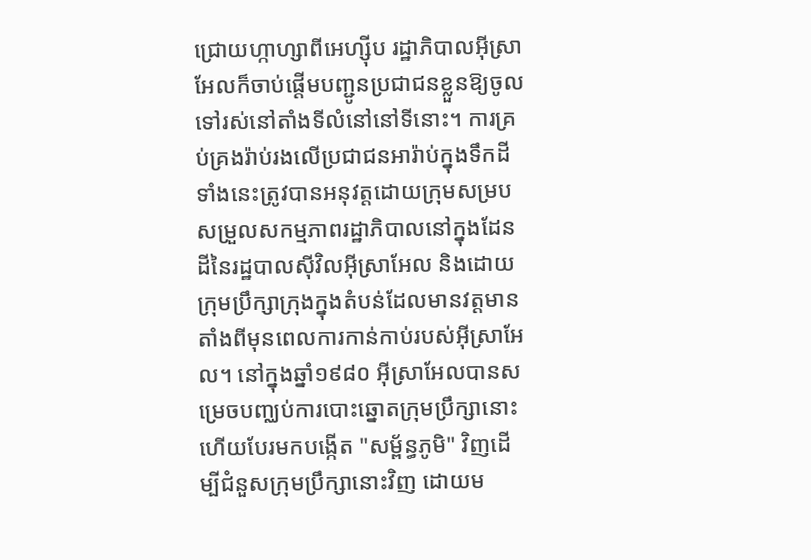ជ្រោយហ្កាហ្សាពីអេហ្ស៊ីប រដ្ឋាភិបាលអ៊ីស្រាអែលក៏ចាប់ផ្តើមបញ្ជូនប្រជាជនខ្លួនឱ្យចូលទៅរស់នៅតាំងទីលំនៅនៅទីនោះ។ ការគ្រប់គ្រងរ៉ាប់រងលើប្រជាជនអារ៉ាប់ក្នុងទឹកដីទាំងនេះត្រូវបានអនុវត្តដោយក្រុមសម្របសម្រួលសកម្មភាពរដ្ឋាភិបាលនៅក្នុងដែនដីនៃរដ្ឋបាលស៊ីវិលអ៊ីស្រាអែល និងដោយក្រុមប្រឹក្សាក្រុងក្នុងតំបន់ដែលមានវត្តមានតាំងពីមុនពេលការកាន់កាប់របស់អ៊ីស្រាអែល។ នៅក្នុងឆ្នាំ១៩៨០ អ៊ីស្រាអែលបានសម្រេចបញ្ឈប់ការបោះឆ្នោតក្រុមប្រឹក្សានោះ ហើយបែរមកបង្កើត "សម្ព័ន្ធភូមិ" វិញដើម្បីជំនួសក្រុមប្រឹក្សានោះវិញ ដោយម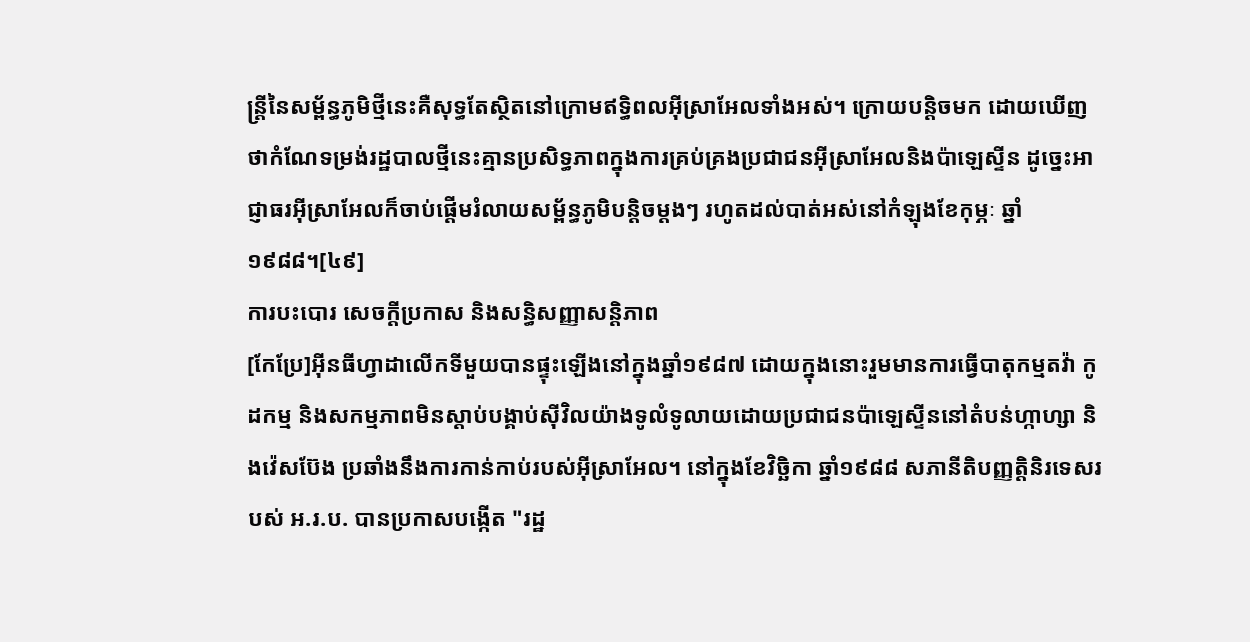ន្ត្រីនៃសម្ព័ន្ធភូមិថ្មីនេះគឺសុទ្ធតែស្ថិតនៅក្រោមឥទ្ធិពលអ៊ីស្រាអែលទាំងអស់។ ក្រោយបន្តិចមក ដោយឃើញថាកំណែទម្រង់រដ្ឋបាលថ្មីនេះគ្មានប្រសិទ្ធភាពក្នុងការគ្រប់គ្រងប្រជាជនអ៊ីស្រាអែលនិងប៉ាឡេស្ទីន ដូច្នេះអាជ្ញាធរអ៊ីស្រាអែលក៏ចាប់ផ្ដើមរំលាយសម្ព័ន្ធភូមិបន្តិចម្តងៗ រហូតដល់បាត់អស់នៅកំឡុងខែកុម្ភៈ ឆ្នាំ១៩៨៨។[៤៩]
ការបះបោរ សេចក្ដីប្រកាស និងសន្ធិសញ្ញាសន្តិភាព
[កែប្រែ]អ៊ីនធីហ្វាដាលើកទីមួយបានផ្ទុះឡើងនៅក្នុងឆ្នាំ១៩៨៧ ដោយក្នុងនោះរួមមានការធ្វើបាតុកម្មតវ៉ា កូដកម្ម និងសកម្មភាពមិនស្តាប់បង្គាប់ស៊ីវិលយ៉ាងទូលំទូលាយដោយប្រជាជនប៉ាឡេស្ទីននៅតំបន់ហ្កាហ្សា និងវ៉េសប៊ែង ប្រឆាំងនឹងការកាន់កាប់របស់អ៊ីស្រាអែល។ នៅក្នុងខែវិច្ឆិកា ឆ្នាំ១៩៨៨ សភានីតិបញ្ញត្តិនិរទេសរបស់ អ.រ.ប. បានប្រកាសបង្កើត "រដ្ឋ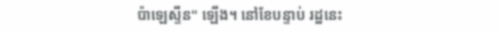ប៉ាឡេស្ទីន" ឡើង។ នៅខែបន្ទាប់ រដ្ឋនេះ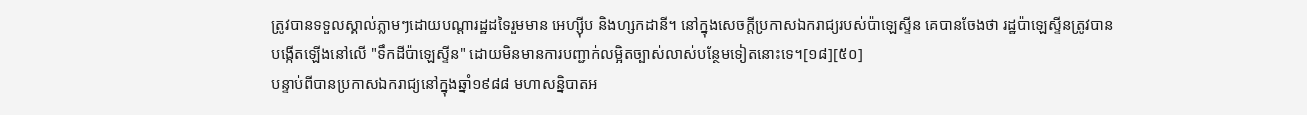ត្រូវបានទទួលស្គាល់ភ្លាមៗដោយបណ្ដារដ្ឋដទៃរួមមាន អេហ្ស៊ីប និងហ្សកដានី។ នៅក្នុងសេចក្តីប្រកាសឯករាជ្យរបស់ប៉ាឡេស្ទីន គេបានចែងថា រដ្ឋប៉ាឡេស្ទីនត្រូវបានបង្កើតឡើងនៅលើ "ទឹកដីប៉ាឡេស្ទីន" ដោយមិនមានការបញ្ជាក់លម្អិតច្បាស់លាស់បន្ថែមទៀតនោះទេ។[១៨][៥០]
បន្ទាប់ពីបានប្រកាសឯករាជ្យនៅក្នុងឆ្នាំ១៩៨៨ មហាសន្និបាតអ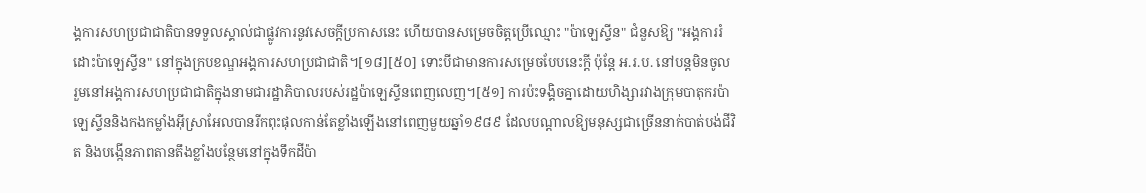ង្គការសហប្រជាជាតិបានទទួលស្គាល់ជាផ្លូវការនូវសេចក្តីប្រកាសនេះ ហើយបានសម្រេចចិត្តប្រើឈ្មោះ "ប៉ាឡេស្ទីន" ជំនួសឱ្យ "អង្គការរំដោះប៉ាឡេស្ទីន" នៅក្នុងក្របខណ្ឌអង្គការសហប្រជាជាតិ។[១៨][៥០] ទោះបីជាមានការសម្រេចបែបនេះក្ដី ប៉ុន្តែ អ.រ.ប. នៅបន្តមិនចូលរួមនៅអង្គការសហប្រជាជាតិក្នុងនាមជារដ្ឋាភិបាលរបស់រដ្ឋប៉ាឡេស្ទីនពេញលេញ។[៥១] ការប៉ះទង្គិចគ្នាដោយហិង្សារវាងក្រុមបាតុករប៉ាឡេស្ទីននិងកងកម្លាំងអ៊ីស្រាអែលបានរីកពុះផុលកាន់តែខ្លាំងឡើងនៅពេញមួយឆ្នាំ១៩៨៩ ដែលបណ្តាលឱ្យមនុស្សជាច្រើននាក់បាត់បង់ជីវិត និងបង្កើនភាពតានតឹងខ្លាំងបន្ថែមនៅក្នុងទឹកដីប៉ា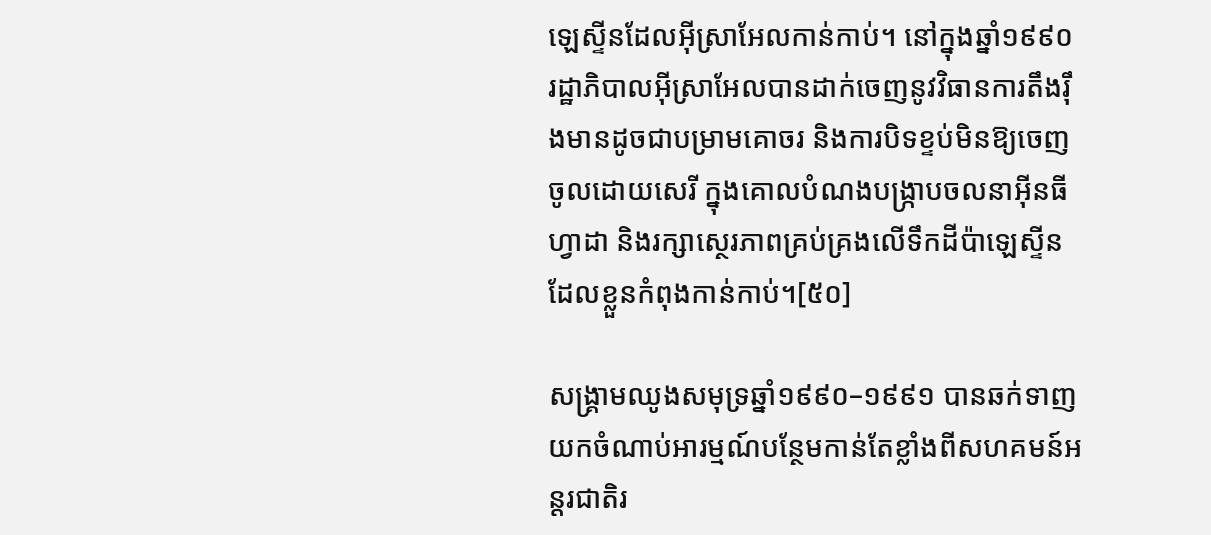ឡេស្ទីនដែលអ៊ីស្រាអែលកាន់កាប់។ នៅក្នុងឆ្នាំ១៩៩០ រដ្ឋាភិបាលអ៊ីស្រាអែលបានដាក់ចេញនូវវិធានការតឹងរ៉ឹងមានដូចជាបម្រាមគោចរ និងការបិទខ្ទប់មិនឱ្យចេញចូលដោយសេរី ក្នុងគោលបំណងបង្ក្រាបចលនាអ៊ីនធីហ្វាដា និងរក្សាស្ថេរភាពគ្រប់គ្រងលើទឹកដីប៉ាឡេស្ទីនដែលខ្លួនកំពុងកាន់កាប់។[៥០]

សង្គ្រាមឈូងសមុទ្រឆ្នាំ១៩៩០–១៩៩១ បានឆក់ទាញយកចំណាប់អារម្មណ៍បន្ថែមកាន់តែខ្លាំងពីសហគមន៍អន្តរជាតិរ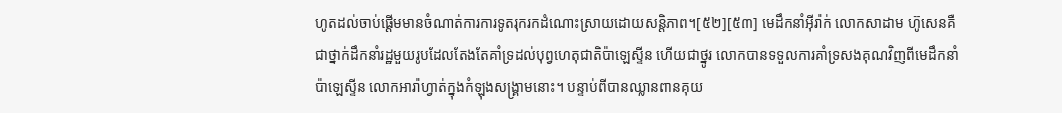ហូតដល់ចាប់ផ្ដើមមានចំណាត់ការការទូតរុករកដំណោះស្រាយដោយសន្តិភាព។[៥២][៥៣] មេដឹកនាំអ៊ីរ៉ាក់ លោកសាដាម ហ៊ូសេនគឺជាថ្នាក់ដឹកនាំរដ្ឋមួយរូបដែលតែងតែគាំទ្រដល់បុព្វហេតុជាតិប៉ាឡេស្ទីន ហើយជាថ្នូរ លោកបានទទួលការគាំទ្រសងគុណវិញពីមេដឹកនាំប៉ាឡេស្ទីន លោកអារ៉ាហ្វាត់ក្នុងកំឡុងសង្គ្រាមនោះ។ បន្ទាប់ពីបានឈ្លានពានគុយ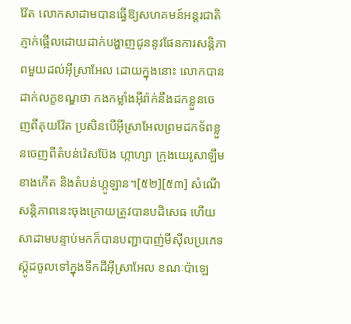វ៉ែត លោកសាដាមបានធ្វើឱ្យសហគមន៍អន្តរជាតិភ្ញាក់ផ្អើលដោយដាក់បង្ហាញជូននូវផែនការសន្តិភាពមួយដល់អ៊ីស្រាអែល ដោយក្នុងនោះ លោកបានដាក់លក្ខខណ្ឌថា កងកម្លាំងអ៊ីរ៉ាក់នឹងដកខ្លួនចេញពីគុយវ៉ែត ប្រសិនបើអ៊ីស្រាអែលព្រមដកទ័ពខ្លួនចេញពីតំបន់វ៉េសប៊ែង ហ្កាហ្សា ក្រុងយេរូសាឡឹមខាងកើត និងតំបន់ហ្កូឡាន។[៥២][៥៣] សំណើសន្តិភាពនេះចុងក្រោយត្រូវបានបដិសេធ ហើយសាដាមបន្ទាប់មកក៏បានបញ្ជាបាញ់មីស៊ីលប្រភេទស៊្កូដចូលទៅក្នុងទឹកដីអ៊ីស្រាអែល ខណៈប៉ាឡេ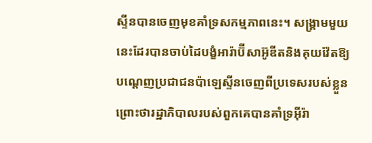ស្ទីនបានចេញមុខគាំទ្រសកម្មភាពនេះ។ សង្គ្រាមមួយនេះដែរបានចាប់ដៃបង្ខំអារ៉ាប៊ីសាអ៊ូឌីតនិងគុយវ៉ែតឱ្យបណ្ដេញប្រជាជនប៉ាឡេស្ទីនចេញពីប្រទេសរបស់ខ្លួន ព្រោះថារដ្ឋាភិបាលរបស់ពួកគេបានគាំទ្រអ៊ីរ៉ា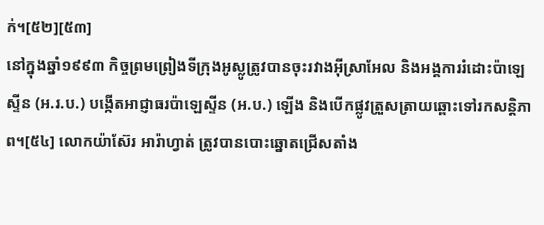ក់។[៥២][៥៣]
នៅក្នុងឆ្នាំ១៩៩៣ កិច្ចព្រមព្រៀងទីក្រុងអូស្លូត្រូវបានចុះរវាងអ៊ីស្រាអែល និងអង្គការរំដោះប៉ាឡេស្ទីន (អ.រ.ប.) បង្កើតអាជ្ញាធរប៉ាឡេស្ទីន (អ.ប.) ឡើង និងបើកផ្លូវត្រួសត្រាយឆ្ពោះទៅរកសន្តិភាព។[៥៤] លោកយ៉ាស៊ែរ អារ៉ាហ្វាត់ ត្រូវបានបោះឆ្នោតជ្រើសតាំង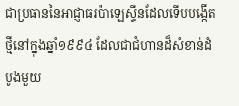ជាប្រធាននៃអាជ្ញាធរប៉ាឡេស្ទីនដែលទើបបង្កើតថ្មីនៅក្នុងឆ្នាំ១៩៩៤ ដែលជាជំហានដ៏សំខាន់ដំបូងមួយ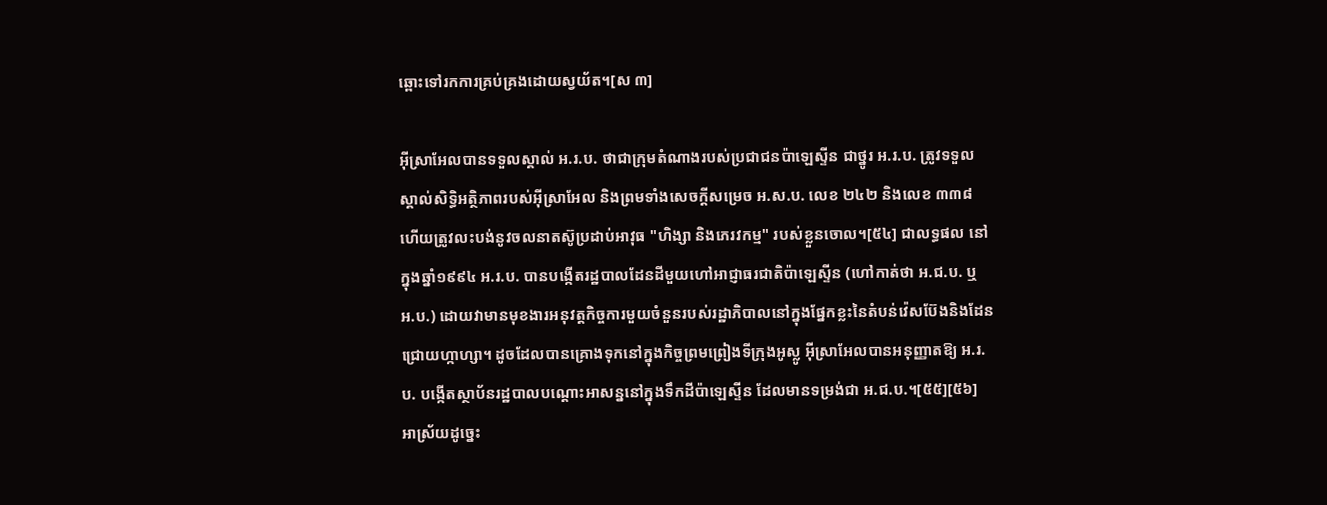ឆ្ពោះទៅរកការគ្រប់គ្រងដោយស្វយ័ត។[ស ៣]

អ៊ីស្រាអែលបានទទួលស្គាល់ អ.រ.ប. ថាជាក្រុមតំណាងរបស់ប្រជាជនប៉ាឡេស្ទីន ជាថ្នូរ អ.រ.ប. ត្រូវទទួលស្គាល់សិទ្ធិអត្ថិភាពរបស់អ៊ីស្រាអែល និងព្រមទាំងសេចក្ដីសម្រេច អ.ស.ប. លេខ ២៤២ និងលេខ ៣៣៨ ហើយត្រូវលះបង់នូវចលនាតស៊ូប្រដាប់អាវុធ "ហិង្សា និងភេរវកម្ម" របស់ខ្លួនចោល។[៥៤] ជាលទ្ធផល នៅក្នុងឆ្នាំ១៩៩៤ អ.រ.ប. បានបង្កើតរដ្ឋបាលដែនដីមួយហៅអាជ្ញាធរជាតិប៉ាឡេស្ទីន (ហៅកាត់ថា អ.ជ.ប. ឬ អ.ប.) ដោយវាមានមុខងារអនុវត្តកិច្ចការមួយចំនួនរបស់រដ្ឋាភិបាលនៅក្នុងផ្នែកខ្លះនៃតំបន់វ៉េសប៊ែងនិងដែនជ្រោយហ្កាហ្សា។ ដូចដែលបានគ្រោងទុកនៅក្នុងកិច្ចព្រមព្រៀងទីក្រុងអូស្លូ អ៊ីស្រាអែលបានអនុញ្ញាតឱ្យ អ.រ.ប. បង្កើតស្ថាប័នរដ្ឋបាលបណ្តោះអាសន្ននៅក្នុងទឹកដីប៉ាឡេស្ទីន ដែលមានទម្រង់ជា អ.ជ.ប.។[៥៥][៥៦] អាស្រ័យដូច្នេះ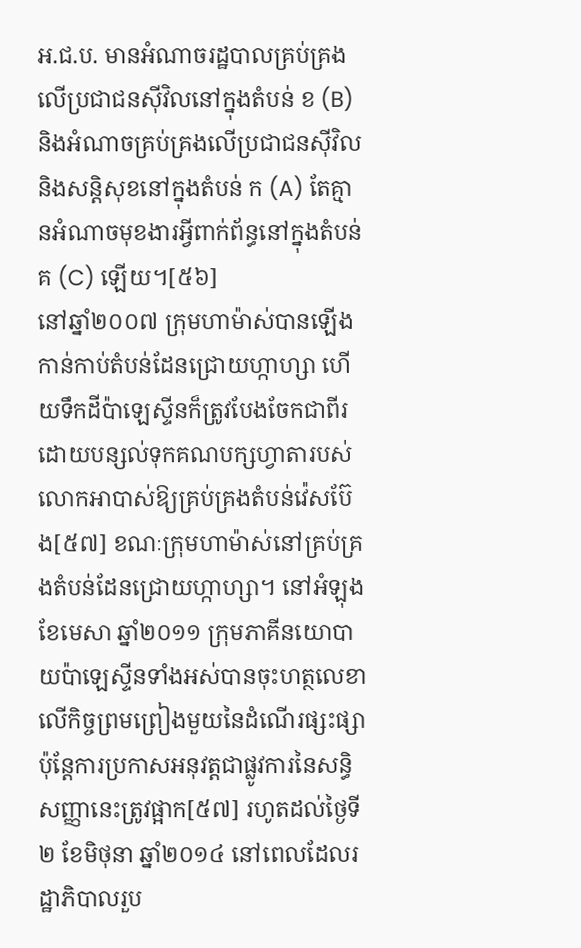អ.ជ.ប. មានអំណាចរដ្ឋបាលគ្រប់គ្រងលើប្រជាជនស៊ីវិលនៅក្នុងតំបន់ ខ (B) និងអំណាចគ្រប់គ្រងលើប្រជាជនស៊ីវិលនិងសន្តិសុខនៅក្នុងតំបន់ ក (A) តែគ្មានអំណាចមុខងារអ្វីពាក់ព័ន្ធនៅក្នុងតំបន់ គ (C) ឡើយ។[៥៦]
នៅឆ្នាំ២០០៧ ក្រុមហាម៉ាស់បានឡើងកាន់កាប់តំបន់ដែនជ្រោយហ្កាហ្សា ហើយទឹកដីប៉ាឡេស្ទីនក៏ត្រូវបែងចែកជាពីរដោយបន្សល់ទុកគណបក្សហ្វាតារបស់លោកអាបាស់ឱ្យគ្រប់គ្រងតំបន់វ៉េសប៊ែង[៥៧] ខណៈក្រុមហាម៉ាស់នៅគ្រប់គ្រងតំបន់ដែនជ្រោយហ្កាហ្សា។ នៅអំឡុងខែមេសា ឆ្នាំ២០១១ ក្រុមភាគីនយោបាយប៉ាឡេស្ទីនទាំងអស់បានចុះហត្ថលេខាលើកិច្ចព្រមព្រៀងមួយនៃដំណើរផ្សះផ្សា ប៉ុន្តែការប្រកាសអនុវត្តជាផ្លូវការនៃសន្ធិសញ្ញានេះត្រូវផ្អាក[៥៧] រហូតដល់ថ្ងៃទី២ ខែមិថុនា ឆ្នាំ២០១៤ នៅពេលដែលរដ្ឋាភិបាលរួប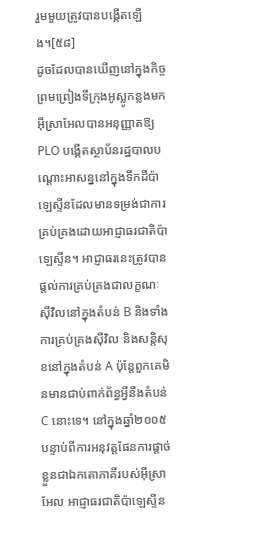រួមមួយត្រូវបានបង្កើតឡើង។[៥៨]
ដូចដែលបានឃើញនៅក្នុងកិច្ចព្រមព្រៀងទីក្រុងអូស្លូកន្លងមក អ៊ីស្រាអែលបានអនុញ្ញាតឱ្យ PLO បង្កើតស្ថាប័នរដ្ឋបាលបណ្តោះអាសន្ននៅក្នុងទឹកដីប៉ាឡេស្ទីនដែលមានទម្រង់ជាការគ្រប់គ្រងដោយអាជ្ញាធរជាតិប៉ាឡេស្ទីន។ អាជ្ញាធរនេះត្រូវបានផ្តល់ការគ្រប់គ្រងជាលក្ខណៈស៊ីវិលនៅក្នុងតំបន់ B និងទាំងការគ្រប់គ្រងស៊ីវិល និងសន្តិសុខនៅក្នុងតំបន់ A ប៉ុន្តែពួកគេមិនមានជាប់ពាក់ព័ន្ធអ្វីនឹងតំបន់ C នោះទេ។ នៅក្នុងឆ្នាំ២០០៥ បន្ទាប់ពីការអនុវត្តផែនការផ្តាច់ខ្លួនជាឯកតោភាគីរបស់អ៊ីស្រាអែល អាជ្ញាធរជាតិប៉ាឡេស្ទីន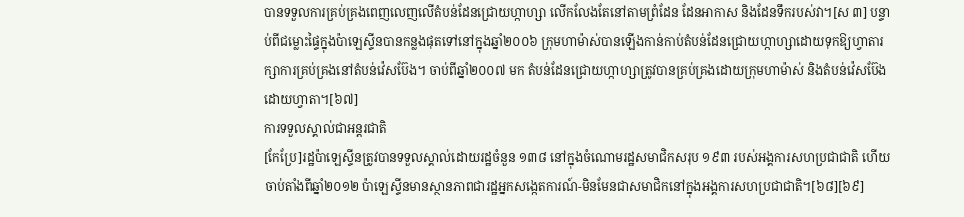បានទទួលការគ្រប់គ្រងពេញលេញលើតំបន់ដែនជ្រោយហ្កាហ្សា លើកលែងតែនៅតាមព្រំដែន ដែនអាកាស និងដែនទឹករបស់វា។[ស ៣] បន្ទាប់ពីជម្លោះផ្ទៃក្នុងប៉ាឡេស្ទីនបានកន្លងផុតទៅនៅក្នុងឆ្នាំ២០០៦ ក្រុមហាម៉ាស់បានឡើងកាន់កាប់តំបន់ដែនជ្រោយហ្កាហ្សាដោយទុកឱ្យហ្វាតារក្សាការគ្រប់គ្រងនៅតំបន់វ៉េសប៊ែង។ ចាប់ពីឆ្នាំ២០០៧ មក តំបន់ដែនជ្រោយហ្កាហ្សាត្រូវបានគ្រប់គ្រងដោយក្រុមហាម៉ាស់ និងតំបន់វ៉េសប៊ែងដោយហ្វាតា។[៦៧]
ការទទួលស្គាល់ជាអន្តរជាតិ
[កែប្រែ]រដ្ឋប៉ាឡេស្ទីនត្រូវបានទទួលស្គាល់ដោយរដ្ឋចំនួន ១៣៨ នៅក្នុងចំណោមរដ្ឋសមាជិកសរុប ១៩៣ របស់អង្គការសហប្រជាជាតិ ហើយចាប់តាំងពីឆ្នាំ២០១២ ប៉ាឡេស្ទីនមានស្ថានភាពជារដ្ឋអ្នកសង្កេតការណ៍-មិនមែនជាសមាជិកនៅក្នុងអង្គការសហប្រជាជាតិ។[៦៨][៦៩]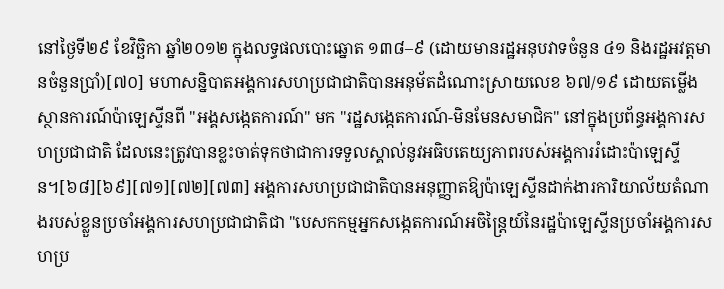នៅថ្ងៃទី២៩ ខែវិច្ឆិកា ឆ្នាំ២០១២ ក្នុងលទ្ធផលបោះឆ្នោត ១៣៨–៩ (ដោយមានរដ្ឋអនុបវាទចំនួន ៤១ និងរដ្ឋអវត្តមានចំនួនប្រាំ)[៧០] មហាសន្និបាតអង្គការសហប្រជាជាតិបានអនុម័តដំណោះស្រាយលេខ ៦៧/១៩ ដោយតម្លើងស្ថានការណ៍ប៉ាឡេស្ទីនពី "អង្គសង្កេតការណ៍" មក "រដ្ឋសង្កេតការណ៍-មិនមែនសមាជិក" នៅក្នុងប្រព័ន្ធអង្គការសហប្រជាជាតិ ដែលនេះត្រូវបានខ្លះចាត់ទុកថាជាការទទួលស្គាល់នូវអធិបតេយ្យភាពរបស់អង្គការរំដោះប៉ាឡេស្ទីន។[៦៨][៦៩][៧១][៧២][៧៣] អង្គការសហប្រជាជាតិបានអនុញ្ញាតឱ្យប៉ាឡេស្ទីនដាក់ងារការិយាល័យតំណាងរបស់ខ្លួនប្រចាំអង្គការសហប្រជាជាតិជា "បេសកកម្មអ្នកសង្កេតការណ៍អចិន្ត្រៃយ៍នៃរដ្ឋប៉ាឡេស្ទីនប្រចាំអង្គការសហប្រ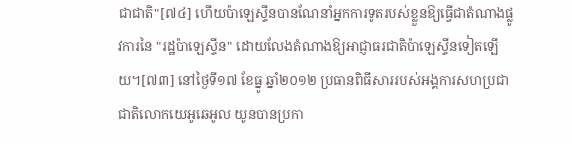ជាជាតិ"[៧៤] ហើយប៉ាឡេស្ទីនបានណែនាំអ្នកការទូតរបស់ខ្លួនឱ្យធ្វើជាតំណាងផ្លូវការនៃ "រដ្ឋប៉ាឡេស្ទីន" ដោយលែងតំណាងឱ្យអាជ្ញាធរជាតិប៉ាឡេស្ទីនទៀតឡើយ។[៧៣] នៅថ្ងៃទី១៧ ខែធ្នូ ឆ្នាំ២០១២ ប្រធានពិធីសាររបស់អង្គការសហប្រជាជាតិលោកយេអូឆេអូល យូនបានប្រកា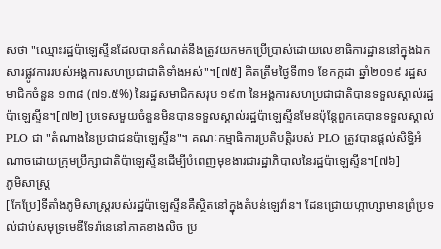សថា "ឈ្មោះរដ្ឋប៉ាឡេស្ទីនដែលបានកំណត់នឹងត្រូវយកមកប្រើប្រាស់ដោយលេខាធិការដ្ឋាននៅក្នុងឯកសារផ្លូវការរបស់អង្គការសហប្រជាជាតិទាំងអស់"។[៧៥] គិតត្រឹមថ្ងៃទី៣១ ខែកក្កដា ឆ្នាំ២០១៩ រដ្ឋសមាជិកចំនួន ១៣៨ (៧១.៥%) នៃរដ្ឋសមាជិកសរុប ១៩៣ នៃអង្គការសហប្រជាជាតិបានទទួលស្គាល់រដ្ឋប៉ាឡេស្ទីន។[៧២] ប្រទេសមួយចំនួនមិនបានទទួលស្គាល់រដ្ឋប៉ាឡេស្ទីនមែនប៉ុន្តែពួកគេបានទទួលស្គាល់ PLO ជា "តំណាងនៃប្រជាជនប៉ាឡេស្ទីន"។ គណៈកម្មាធិការប្រតិបត្តិរបស់ PLO ត្រូវបានផ្តល់សិទ្ធិអំណាចដោយក្រុមប្រឹក្សាជាតិប៉ាឡេស្ទីនដើម្បីបំពេញមុខងារជារដ្ឋាភិបាលនៃរដ្ឋប៉ាឡេស្ទីន។[៧៦]
ភូមិសាស្ត្រ
[កែប្រែ]ទីតាំងភូមិសាស្ត្ររបស់រដ្ឋប៉ាឡេស្ទីនគឺស្ថិតនៅក្នុងតំបន់ឡេវ៉ាន។ ដែនជ្រោយហ្កាហ្សាមានព្រំប្រទល់ជាប់សមុទ្រមេឌីទែរ៉ានេនៅភាគខាងលិច ប្រ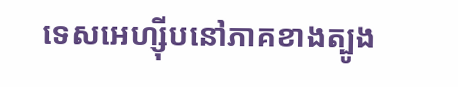ទេសអេហ្ស៊ីបនៅភាគខាងត្បូង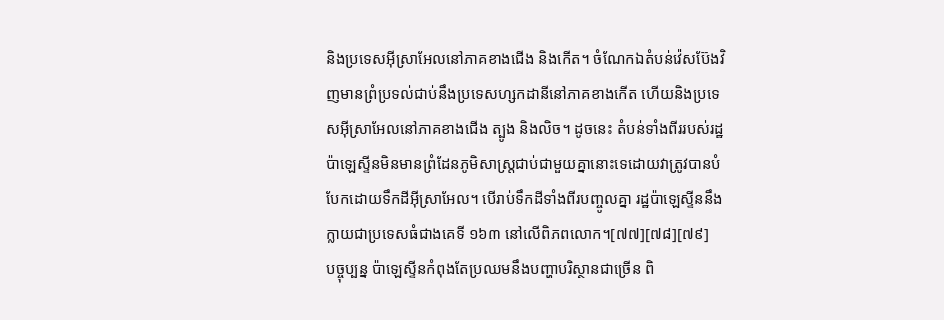និងប្រទេសអ៊ីស្រាអែលនៅភាគខាងជើង និងកើត។ ចំណែកឯតំបន់វ៉េសប៊ែងវិញមានព្រំប្រទល់ជាប់នឹងប្រទេសហ្សកដានីនៅភាគខាងកើត ហើយនិងប្រទេសអ៊ីស្រាអែលនៅភាគខាងជើង ត្បូង និងលិច។ ដូចនេះ តំបន់ទាំងពីររបស់រដ្ឋប៉ាឡេស្ទីនមិនមានព្រំដែនភូមិសាស្ត្រជាប់ជាមួយគ្នានោះទេដោយវាត្រូវបានបំបែកដោយទឹកដីអ៊ីស្រាអែល។ បើរាប់ទឹកដីទាំងពីរបញ្ចូលគ្នា រដ្ឋប៉ាឡេស្ទីននឹងក្លាយជាប្រទេសធំជាងគេទី ១៦៣ នៅលើពិភពលោក។[៧៧][៧៨][៧៩]
បច្ចុប្បន្ន ប៉ាឡេស្ទីនកំពុងតែប្រឈមនឹងបញ្ហាបរិស្ថានជាច្រើន ពិ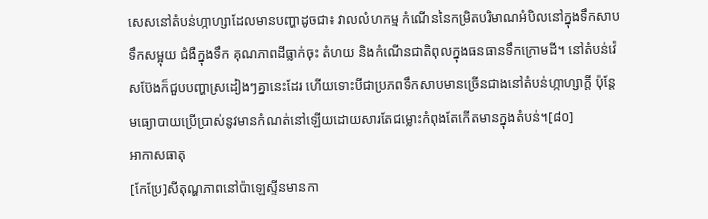សេសនៅតំបន់ហ្កាហ្សាដែលមានបញ្ហាដូចជា៖ វាលលំហកម្ម កំណើននៃកម្រិតបរិមាណអំបិលនៅក្នុងទឹកសាប ទឹកសម្អុយ ជំងឺក្នុងទឹក គុណភាពដីធ្លាក់ចុះ តំហយ និងកំណើនជាតិពុលក្នុងធនធានទឹកក្រោមដី។ នៅតំបន់វ៉េសប៊ែងក៏ជួបបញ្ហាស្រដៀងៗគ្នានេះដែរ ហើយទោះបីជាប្រភពទឹកសាបមានច្រើនជាងនៅតំបន់ហ្កាហ្សាក្តី ប៉ុន្តែមធ្យោបាយប្រើប្រាស់នូវមានកំណត់នៅឡើយដោយសារតែជម្លោះកំពុងតែកើតមានក្នុងតំបន់។[៨០]
អាកាសធាតុ
[កែប្រែ]សីតុណ្ហភាពនៅប៉ាឡេស្ទីនមានកា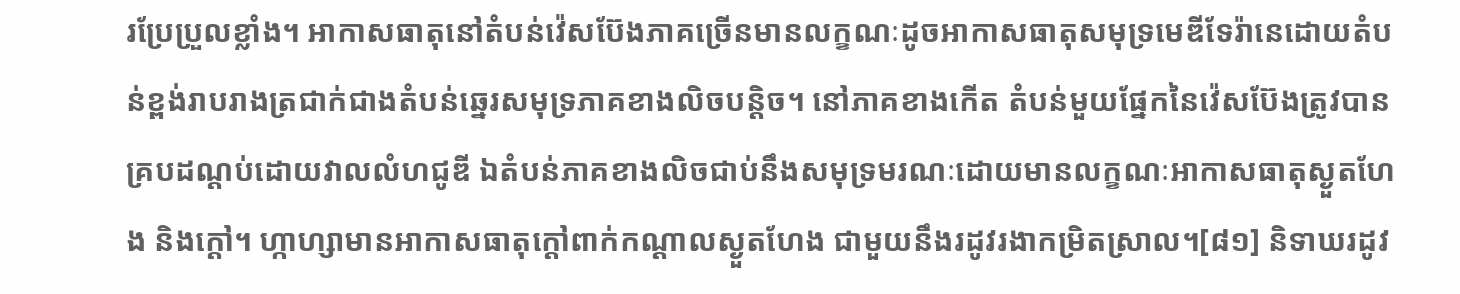រប្រែប្រួលខ្លាំង។ អាកាសធាតុនៅតំបន់វ៉េសប៊ែងភាគច្រើនមានលក្ខណៈដូចអាកាសធាតុសមុទ្រមេឌីទែរ៉ានេដោយតំបន់ខ្ពង់រាបរាងត្រជាក់ជាងតំបន់ឆ្នេរសមុទ្រភាគខាងលិចបន្តិច។ នៅភាគខាងកើត តំបន់មួយផ្នែកនៃវ៉េសប៊ែងត្រូវបានគ្របដណ្តប់ដោយវាលលំហជូឌី ឯតំបន់ភាគខាងលិចជាប់នឹងសមុទ្រមរណៈដោយមានលក្ខណៈអាកាសធាតុស្ងួតហែង និងក្តៅ។ ហ្កាហ្សាមានអាកាសធាតុក្តៅពាក់កណ្តាលស្ងួតហែង ជាមួយនឹងរដូវរងាកម្រិតស្រាល។[៨១] និទាឃរដូវ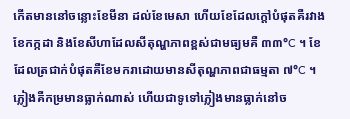កើតមាននៅចន្លោះខែមីនា ដល់ខែមេសា ហើយខែដែលក្តៅបំផុតគឺរវាងខែកក្កដា និងខែសីហាដែលសីតុណ្ហភាពខ្ពស់ជាមធ្យមគឺ ៣៣°C ។ ខែដែលត្រជាក់បំផុតគឺខែមករាដោយមានសីតុណ្ហភាពជាធម្មតា ៧°C ។ ភ្លៀងគឺកម្រមានធ្លាក់ណាស់ ហើយជាទូទៅភ្លៀងមានធ្លាក់នៅច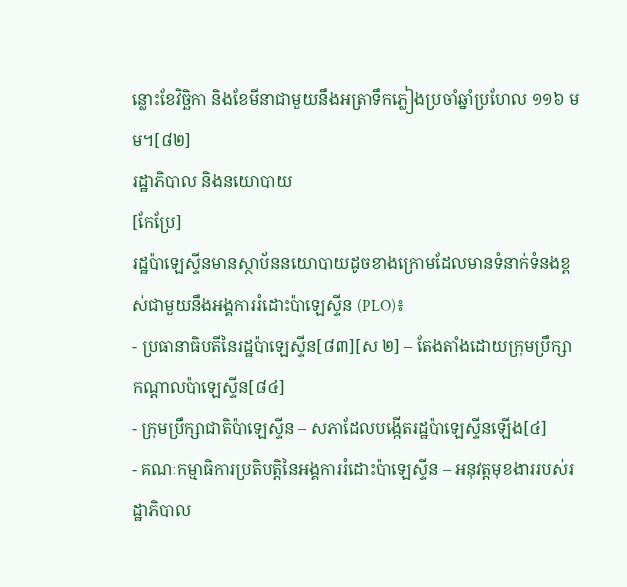ន្លោះខែវិច្ឆិកា និងខែមីនាជាមួយនឹងអត្រាទឹកភ្លៀងប្រចាំឆ្នាំប្រហែល ១១៦ មម។[៨២]
រដ្ឋាភិបាល និងនយោបាយ
[កែប្រែ]
រដ្ឋប៉ាឡេស្ទីនមានស្ថាប័ននយោបាយដូចខាងក្រោមដែលមានទំនាក់ទំនងខ្ពស់ជាមួយនឹងអង្គការរំដោះប៉ាឡេស្ទីន (PLO)៖
- ប្រធានាធិបតីនៃរដ្ឋប៉ាឡេស្ទីន[៨៣][ស ២] – តែងតាំងដោយក្រុមប្រឹក្សាកណ្តាលប៉ាឡេស្ទីន[៨៤]
- ក្រុមប្រឹក្សាជាតិប៉ាឡេស្ទីន – សភាដែលបង្កើតរដ្ឋប៉ាឡេស្ទីនឡើង[៤]
- គណៈកម្មាធិការប្រតិបត្តិនៃអង្គការរំដោះប៉ាឡេស្ទីន – អនុវត្តមុខងាររបស់រដ្ឋាភិបាល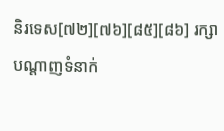និរទេស[៧២][៧៦][៨៥][៨៦] រក្សាបណ្តាញទំនាក់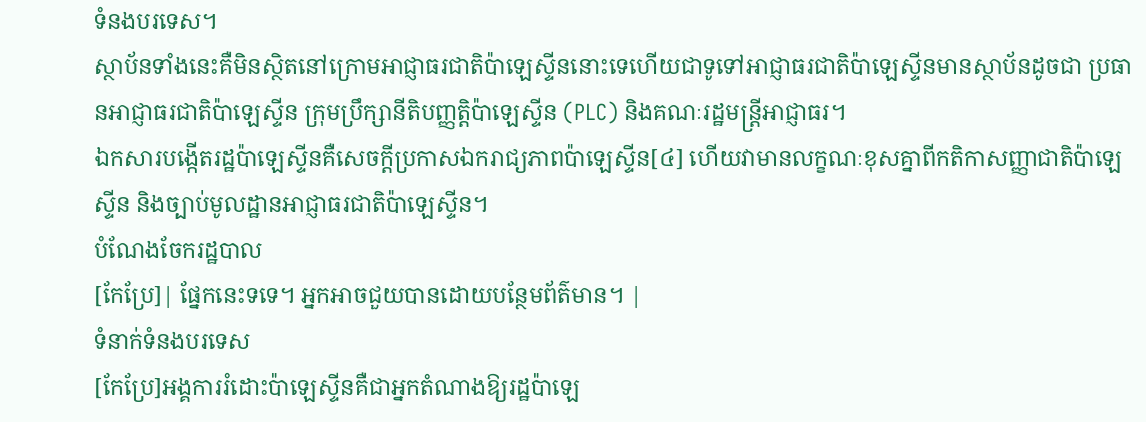ទំនងបរទេស។
ស្ថាប័នទាំងនេះគឺមិនស្ថិតនៅក្រោមអាជ្ញាធរជាតិប៉ាឡេស្ទីននោះទេហើយជាទូទៅអាជ្ញាធរជាតិប៉ាឡេស្ទីនមានស្ថាប័នដូចជា ប្រធានអាជ្ញាធរជាតិប៉ាឡេស្ទីន ក្រុមប្រឹក្សានីតិបញ្ញត្តិប៉ាឡេស្ទីន (PLC) និងគណៈរដ្ឋមន្ត្រីអាជ្ញាធរ។
ឯកសារបង្កើតរដ្ឋប៉ាឡេស្ទីនគឺសេចក្តីប្រកាសឯករាជ្យភាពប៉ាឡេស្ទីន[៤] ហើយវាមានលក្ខណៈខុសគ្នាពីកតិកាសញ្ញាជាតិប៉ាឡេស្ទីន និងច្បាប់មូលដ្ឋានអាជ្ញាធរជាតិប៉ាឡេស្ទីន។
បំណែងចែករដ្ឋបាល
[កែប្រែ]| ផ្នែកនេះទទេ។ អ្នកអាចជួយបានដោយបន្ថែមព័ត៌មាន។ |
ទំនាក់ទំនងបរទេស
[កែប្រែ]អង្គការរំដោះប៉ាឡេស្ទីនគឺជាអ្នកតំណាងឱ្យរដ្ឋប៉ាឡេ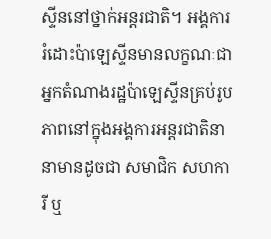ស្ទីននៅថ្នាក់អន្តរជាតិ។ អង្គការរំដោះប៉ាឡេស្ទីនមានលក្ខណៈជាអ្នកតំណាងរដ្ឋប៉ាឡេស្ទីនគ្រប់រូបភាពនៅក្នុងអង្គការអន្តរជាតិនានាមានដូចជា សមាជិក សហការី ឬ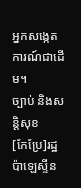អ្នកសង្កេតការណ៍ជាដើម។
ច្បាប់ និងសន្តិសុខ
[កែប្រែ]រដ្ឋប៉ាឡេស្ទីន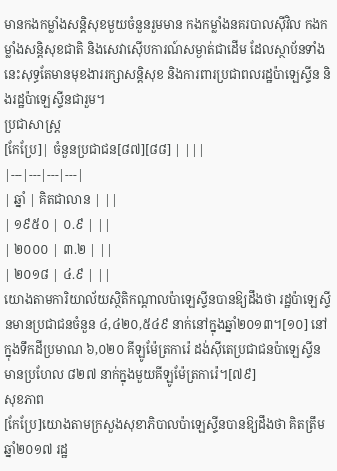មានកងកម្លាំងសន្តិសុខមួយចំនួនរួមមាន កងកម្លាំងនគរបាលស៊ីវិល កងកម្លាំងសន្តិសុខជាតិ និងសេវាស៊ើបការណ៍សម្ងាត់ជាដើម ដែលស្ថាប័នទាំងនេះសុទ្ធតែមានមុខងាររក្សាសន្តិសុខ និងការពារប្រជាពលរដ្ឋប៉ាឡេស្ទីន និងរដ្ឋប៉ាឡេស្ទីនជារួម។
ប្រជាសាស្ត្រ
[កែប្រែ]| ចំនួនប្រជាជន[៨៧][៨៨] | |||
|---|---|---|---|
| ឆ្នាំ | គិតជាលាន | ||
| ១៩៥០ | ០.៩ | ||
| ២០០០ | ៣.២ | ||
| ២០១៨ | ៤.៩ | ||
យោងតាមការិយាល័យស្ថិតិកណ្តាលប៉ាឡេស្ទីនបានឱ្យដឹងថា រដ្ឋប៉ាឡេស្ទីនមានប្រជាជនចំនួន ៤,៤២០,៥៤៩ នាក់នៅក្នុងឆ្នាំ២០១៣។[១០] នៅក្នុងទឹកដីប្រមាណ ៦,០២០ គីឡូម៉ែត្រការ៉េ ដង់ស៊ីតេប្រជាជនប៉ាឡេស្ទីនមានប្រហែល ៨២៧ នាក់ក្នុងមួយគីឡូម៉ែត្រការ៉េ។[៧៩]
សុខភាព
[កែប្រែ]យោងតាមក្រសួងសុខាភិបាលប៉ាឡេស្ទីនបានឱ្យដឹងថា គិតត្រឹមឆ្នាំ២០១៧ រដ្ឋ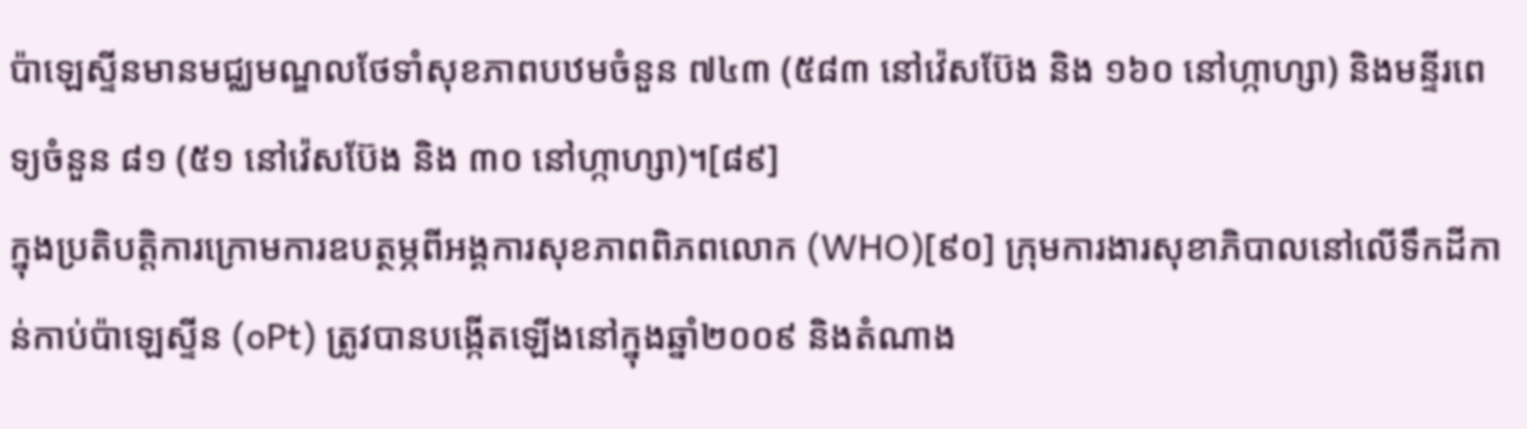ប៉ាឡេស្ទីនមានមជ្ឈមណ្ឌលថែទាំសុខភាពបឋមចំនួន ៧៤៣ (៥៨៣ នៅវ៉េសប៊ែង និង ១៦០ នៅហ្កាហ្សា) និងមន្ទីរពេទ្យចំនួន ៨១ (៥១ នៅវ៉េសប៊ែង និង ៣០ នៅហ្កាហ្សា)។[៨៩]
ក្នុងប្រតិបត្តិការក្រោមការឧបត្ថម្ភពីអង្គការសុខភាពពិភពលោក (WHO)[៩០] ក្រុមការងារសុខាភិបាលនៅលើទឹកដីកាន់កាប់ប៉ាឡេស្ទីន (oPt) ត្រូវបានបង្កើតឡើងនៅក្នុងឆ្នាំ២០០៩ និងតំណាង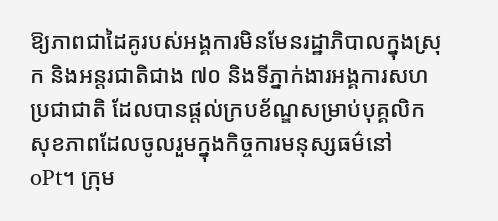ឱ្យភាពជាដៃគូរបស់អង្គការមិនមែនរដ្ឋាភិបាលក្នុងស្រុក និងអន្តរជាតិជាង ៧០ និងទីភ្នាក់ងារអង្គការសហប្រជាជាតិ ដែលបានផ្តល់ក្របខ័ណ្ឌសម្រាប់បុគ្គលិកសុខភាពដែលចូលរួមក្នុងកិច្ចការមនុស្សធម៌នៅ oPt។ ក្រុម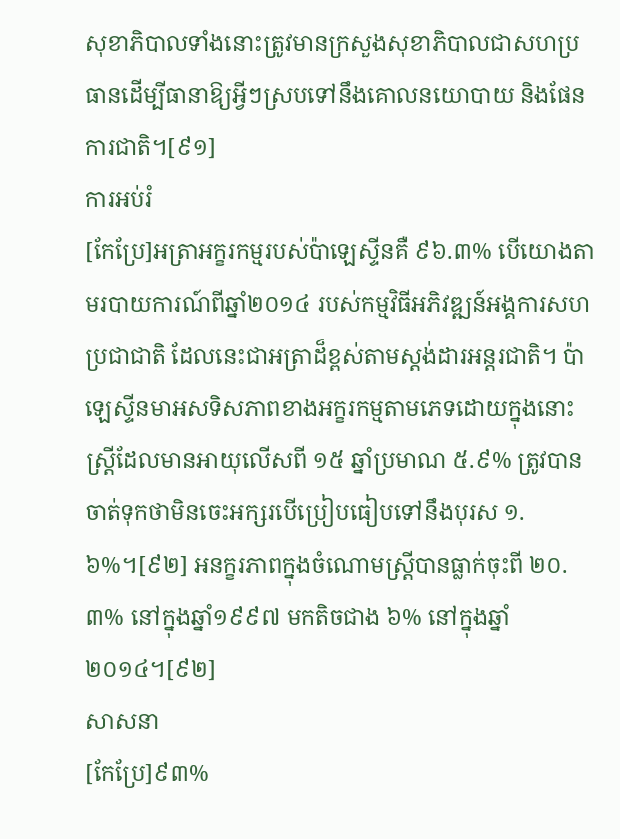សុខាភិបាលទាំងនោះត្រូវមានក្រសួងសុខាភិបាលជាសហប្រធានដើម្បីធានាឱ្យអ្វីៗស្របទៅនឹងគោលនយោបាយ និងផែនការជាតិ។[៩១]
ការអប់រំ
[កែប្រែ]អត្រាអក្ខរកម្មរបស់ប៉ាឡេស្ទីនគឺ ៩៦.៣% បើយោងតាមរបាយការណ៍ពីឆ្នាំ២០១៤ របស់កម្មវិធីអភិវឌ្ឍន៍អង្គការសហប្រជាជាតិ ដែលនេះជាអត្រាដ៏ខ្ពស់តាមស្តង់ដារអន្តរជាតិ។ ប៉ាឡេស្ទីនមាអសទិសភាពខាងអក្ខរកម្មតាមភេទដោយក្នុងនោះស្ត្រីដែលមានអាយុលើសពី ១៥ ឆ្នាំប្រមាណ ៥.៩% ត្រូវបានចាត់ទុកថាមិនចេះអក្សរបើប្រៀបធៀបទៅនឹងបុរស ១.៦%។[៩២] អនក្ខរភាពក្នុងចំណោមស្ត្រីបានធ្លាក់ចុះពី ២០.៣% នៅក្នុងឆ្នាំ១៩៩៧ មកតិចជាង ៦% នៅក្នុងឆ្នាំ២០១៤។[៩២]
សាសនា
[កែប្រែ]៩៣%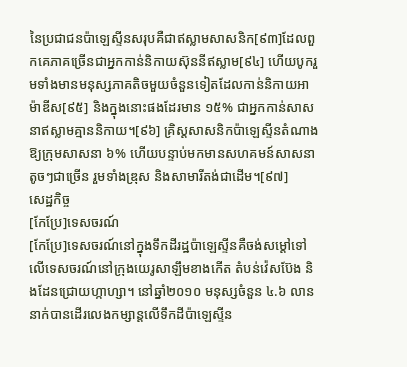នៃប្រជាជនប៉ាឡេស្ទីនសរុបគឺជាឥស្លាមសាសនិក[៩៣]ដែលពួកគេភាគច្រើនជាអ្នកកាន់និកាយស៊ុននីឥស្លាម[៩៤] ហើយបូករួមទាំងមានមនុស្សភាគតិចមួយចំនួនទៀតដែលកាន់និកាយអាម៉ាឌីស[៩៥] និងក្នុងនោះផងដែរមាន ១៥% ជាអ្នកកាន់សាសនាឥស្លាមគ្មាននិកាយ។[៩៦] គ្រិស្តសាសនិកប៉ាឡេស្ទីនតំណាងឱ្យក្រុមសាសនា ៦% ហើយបន្ទាប់មកមានសហគមន៍សាសនាតូចៗជាច្រើន រួមទាំងឌ្រុស និងសាមារីតង់ជាដើម។[៩៧]
សេដ្ឋកិច្ច
[កែប្រែ]ទេសចរណ៍
[កែប្រែ]ទេសចរណ៍នៅក្នុងទឹកដីរដ្ឋប៉ាឡេស្ទីនគឺចង់សម្តៅទៅលើទេសចរណ៍នៅក្រុងយេរូសាឡឹមខាងកើត តំបន់វ៉េសប៊ែង និងដែនជ្រោយហ្កាហ្សា។ នៅឆ្នាំ២០១០ មនុស្សចំនួន ៤.៦ លាននាក់បានដើរលេងកម្សាន្តលើទឹកដីប៉ាឡេស្ទីន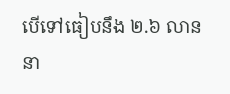បើទៅធៀបនឹង ២.៦ លាននា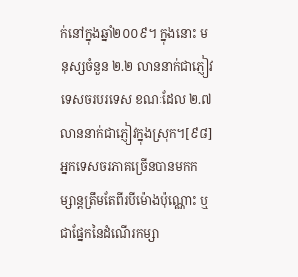ក់នៅក្នុងឆ្នាំ២០០៩។ ក្នុងនោះ មនុស្សចំនួន ២.២ លាននាក់ជាភ្ញៀវទេសចរបរទេស ខណៈដែល ២.៧ លាននាក់ជាភ្ញៀវក្នុងស្រុក។[៩៨] អ្នកទេសចរភាគច្រើនបានមកកម្សាន្តត្រឹមតែពីរបីម៉ោងប៉ុណ្ណោះ ឬជាផ្នែកនៃដំណើរកម្សា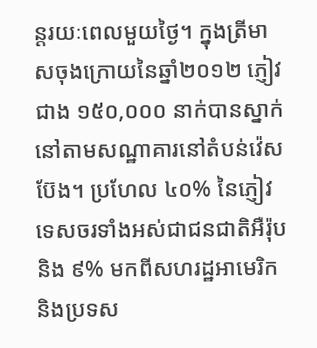ន្តរយៈពេលមួយថ្ងៃ។ ក្នុងត្រីមាសចុងក្រោយនៃឆ្នាំ២០១២ ភ្ញៀវជាង ១៥០,០០០ នាក់បានស្នាក់នៅតាមសណ្ឋាគារនៅតំបន់វ៉េសប៊ែង។ ប្រហែល ៤០% នៃភ្ញៀវទេសចរទាំងអស់ជាជនជាតិអឺរ៉ុប និង ៩% មកពីសហរដ្ឋអាមេរិក និងប្រទស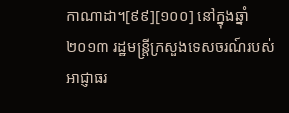កាណាដា។[៩៩][១០០] នៅក្នុងឆ្នាំ២០១៣ រដ្ឋមន្ដ្រីក្រសួងទេសចរណ៍របស់អាជ្ញាធរ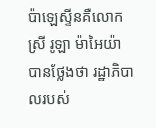ប៉ាឡេស្ទីនគឺលោកស្រី រូឡា ម៉ាអៃយ៉ា បានថ្លែងថា រដ្ឋាភិបាលរបស់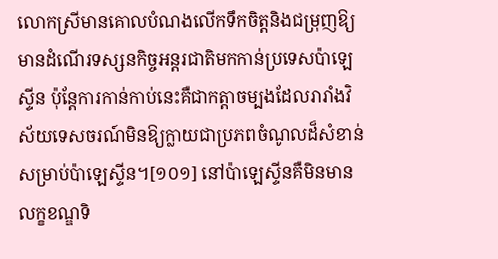លោកស្រីមានគោលបំណងលើកទឹកចិត្តនិងជម្រុញឱ្យមានដំណើរទស្សនកិច្ចអន្តរជាតិមកកាន់ប្រទេសប៉ាឡេស្ទីន ប៉ុន្តែការកាន់កាប់នេះគឺជាកត្តាចម្បងដែលរារាំងវិស័យទេសចរណ៍មិនឱ្យក្លាយជាប្រភពចំណូលដ៏សំខាន់សម្រាប់ប៉ាឡេស្ទីន។[១០១] នៅប៉ាឡេស្ទីនគឺមិនមានលក្ខខណ្ឌទិ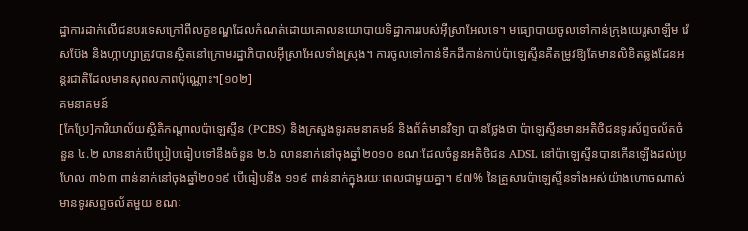ដ្ឋាការដាក់លើជនបរទេសក្រៅពីលក្ខខណ្ឌដែលកំណត់ដោយគោលនយោបាយទិដ្ឋាការរបស់អ៊ីស្រាអែលទេ។ មធ្យោបាយចូលទៅកាន់ក្រុងយេរូសាឡឹម វ៉េសប៊ែង និងហ្កាហ្សាត្រូវបានស្ថិតនៅក្រោមរដ្ឋាភិបាលអ៊ីស្រាអែលទាំងស្រុង។ ការចូលទៅកាន់ទឹកដីកាន់កាប់ប៉ាឡេស្ទីនគឺតម្រូវឱ្យតែមានលិខិតឆ្លងដែនអន្តរជាតិដែលមានសុពលភាពប៉ុណ្ណោះ។[១០២]
គមនាគមន៍
[កែប្រែ]ការិយាល័យស្ថិតិកណ្តាលប៉ាឡេស្ទីន (PCBS) និងក្រសួងទូរគមនាគមន៍ និងព័ត៌មានវិទ្យា បានថ្លែងថា ប៉ាឡេស្ទីនមានអតិថិជនទូរស័ព្ទចល័តចំនួន ៤.២ លាននាក់បើប្រៀបធៀបទៅនឹងចំនួន ២.៦ លាននាក់នៅចុងឆ្នាំ២០១០ ខណៈដែលចំនួនអតិថិជន ADSL នៅប៉ាឡេស្ទីនបានកើនឡើងដល់ប្រហែល ៣៦៣ ពាន់នាក់នៅចុងឆ្នាំ២០១៩ បើធៀបនឹង ១១៩ ពាន់នាក់ក្នុងរយៈពេលជាមួយគ្នា។ ៩៧% នៃគ្រួសារប៉ាឡេស្ទីនទាំងអស់យ៉ាងហោចណាស់មានទូរសព្ទចល័តមួយ ខណៈ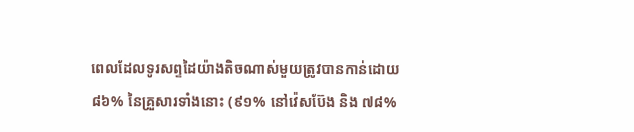ពេលដែលទូរសព្ទដៃយ៉ាងតិចណាស់មួយត្រូវបានកាន់ដោយ ៨៦% នៃគ្រួសារទាំងនោះ (៩១% នៅវ៉េសប៊ែង និង ៧៨%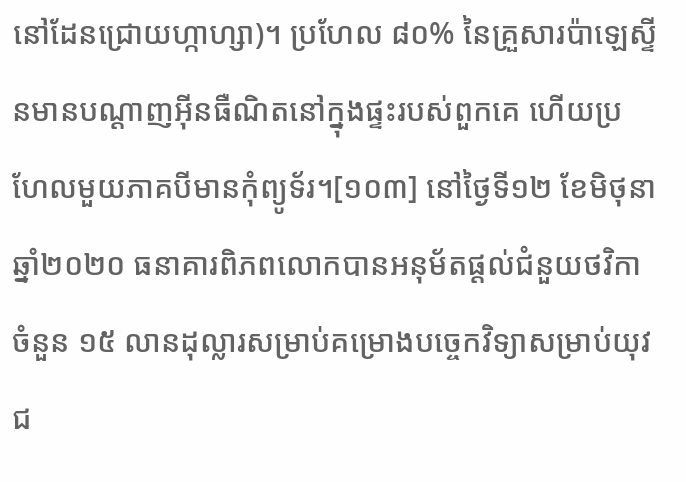នៅដែនជ្រោយហ្កាហ្សា)។ ប្រហែល ៨០% នៃគ្រួសារប៉ាឡេស្ទីនមានបណ្តាញអ៊ីនធឺណិតនៅក្នុងផ្ទះរបស់ពួកគេ ហើយប្រហែលមួយភាគបីមានកុំព្យូទ័រ។[១០៣] នៅថ្ងៃទី១២ ខែមិថុនា ឆ្នាំ២០២០ ធនាគារពិភពលោកបានអនុម័តផ្តល់ជំនួយថវិកាចំនួន ១៥ លានដុល្លារសម្រាប់គម្រោងបច្ចេកវិទ្យាសម្រាប់យុវជ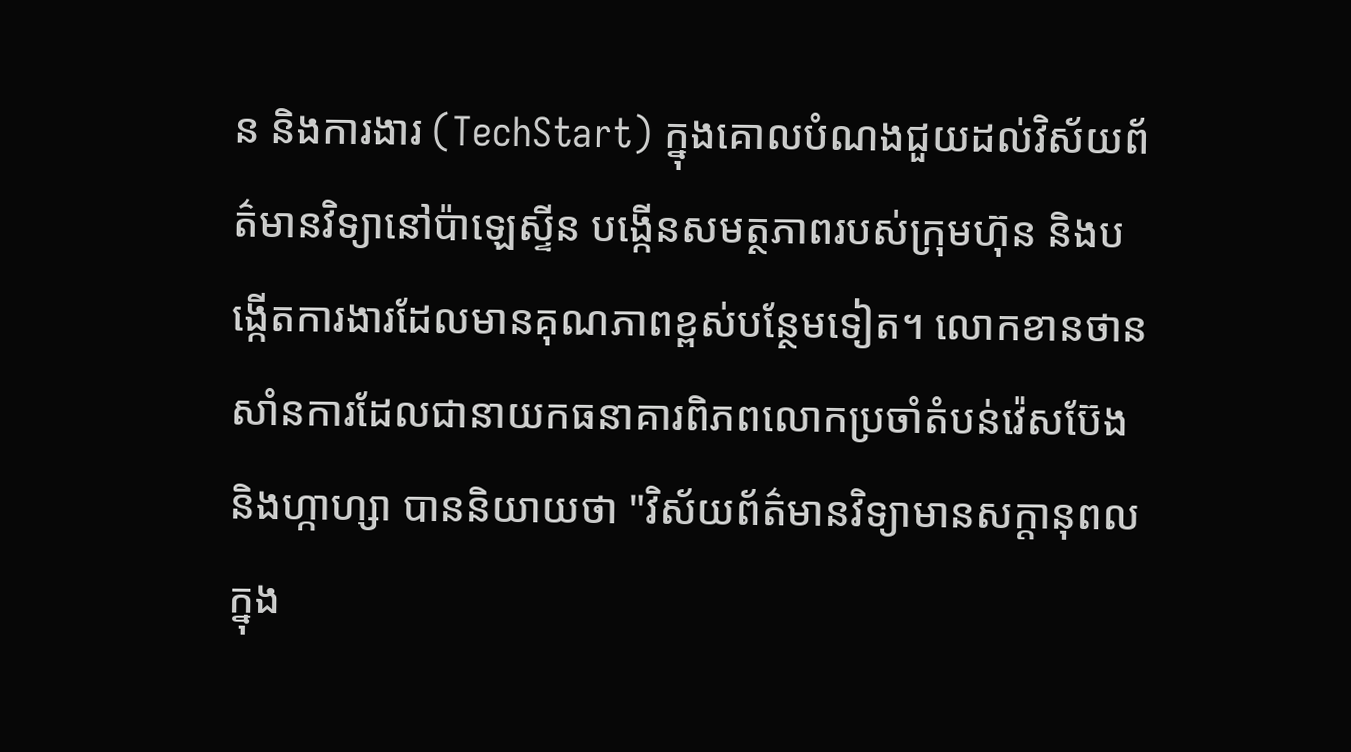ន និងការងារ (TechStart) ក្នុងគោលបំណងជួយដល់វិស័យព័ត៌មានវិទ្យានៅប៉ាឡេស្ទីន បង្កើនសមត្ថភាពរបស់ក្រុមហ៊ុន និងបង្កើតការងារដែលមានគុណភាពខ្ពស់បន្ថែមទៀត។ លោកខានថាន សាំនការដែលជានាយកធនាគារពិភពលោកប្រចាំតំបន់វ៉េសប៊ែង និងហ្កាហ្សា បាននិយាយថា "វិស័យព័ត៌មានវិទ្យាមានសក្តានុពលក្នុង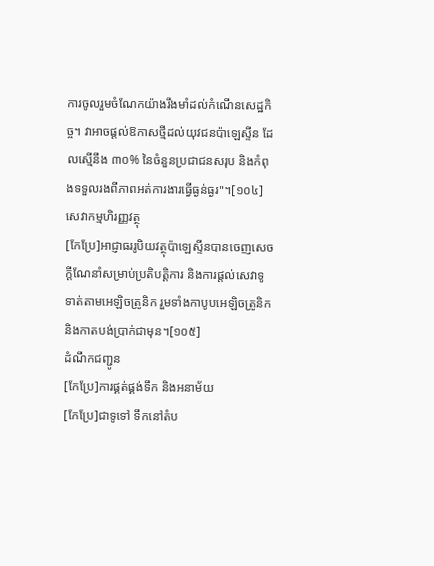ការចូលរួមចំណែកយ៉ាងរឹងមាំដល់កំណើនសេដ្ឋកិច្ច។ វាអាចផ្តល់ឱកាសថ្មីដល់យុវជនប៉ាឡេស្ទីន ដែលស្មើនឹង ៣០% នៃចំនួនប្រជាជនសរុប និងកំពុងទទួលរងពីភាពអត់ការងារធ្វើធ្ងន់ធ្ងរ"។[១០៤]
សេវាកម្មហិរញ្ញវត្ថុ
[កែប្រែ]អាជ្ញាធររូបិយវត្ថុប៉ាឡេស្ទីនបានចេញសេចក្តីណែនាំសម្រាប់ប្រតិបត្តិការ និងការផ្តល់សេវាទូទាត់តាមអេឡិចត្រូនិក រួមទាំងកាបូបអេឡិចត្រូនិក និងកាតបង់ប្រាក់ជាមុន។[១០៥]
ដំណឹកជញ្ជូន
[កែប្រែ]ការផ្គត់ផ្គង់ទឹក និងអនាម័យ
[កែប្រែ]ជាទូទៅ ទឹកនៅតំប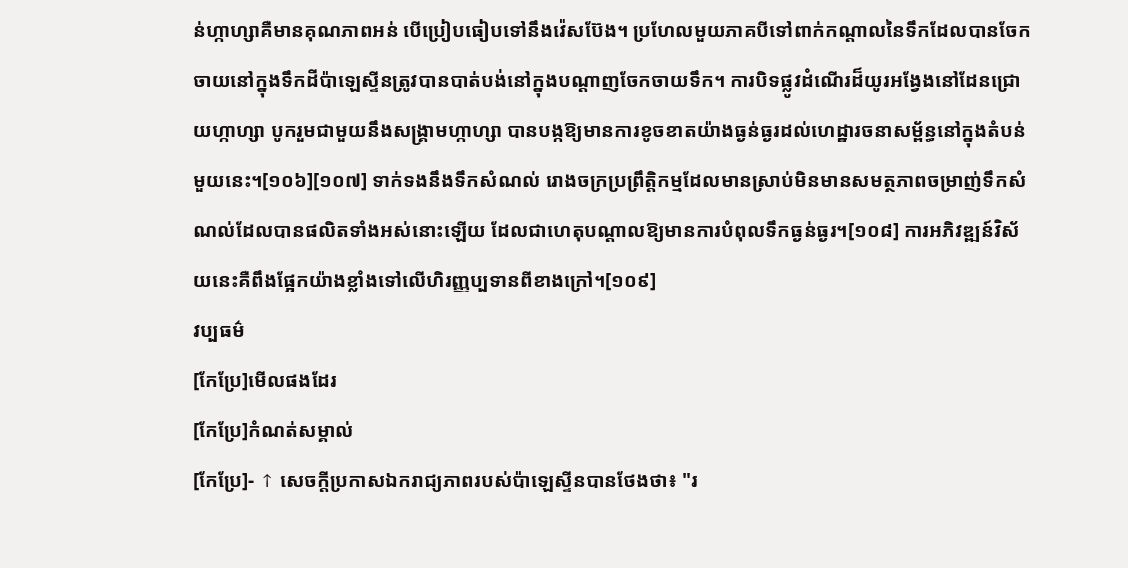ន់ហ្កាហ្សាគឺមានគុណភាពអន់ បើប្រៀបធៀបទៅនឹងវ៉េសប៊ែង។ ប្រហែលមួយភាគបីទៅពាក់កណ្តាលនៃទឹកដែលបានចែកចាយនៅក្នុងទឹកដីប៉ាឡេស្ទីនត្រូវបានបាត់បង់នៅក្នុងបណ្តាញចែកចាយទឹក។ ការបិទផ្លូវដំណើរដ៏យូរអង្វែងនៅដែនជ្រោយហ្កាហ្សា បូករួមជាមួយនឹងសង្រ្គាមហ្កាហ្សា បានបង្កឱ្យមានការខូចខាតយ៉ាងធ្ងន់ធ្ងរដល់ហេដ្ឋារចនាសម្ព័ន្ធនៅក្នុងតំបន់មួយនេះ។[១០៦][១០៧] ទាក់ទងនឹងទឹកសំណល់ រោងចក្រប្រព្រឹត្តិកម្មដែលមានស្រាប់មិនមានសមត្ថភាពចម្រាញ់ទឹកសំណល់ដែលបានផលិតទាំងអស់នោះឡើយ ដែលជាហេតុបណ្តាលឱ្យមានការបំពុលទឹកធ្ងន់ធ្ងរ។[១០៨] ការអភិវឌ្ឍន៍វិស័យនេះគឺពឹងផ្អែកយ៉ាងខ្លាំងទៅលើហិរញ្ញប្បទានពីខាងក្រៅ។[១០៩]
វប្បធម៌
[កែប្រែ]មើលផងដែរ
[កែប្រែ]កំណត់សម្គាល់
[កែប្រែ]- ↑ សេចក្តីប្រកាសឯករាជ្យភាពរបស់ប៉ាឡេស្ទីនបានថែងថា៖ "រ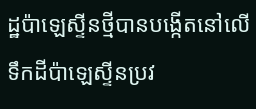ដ្ឋប៉ាឡេស្ទីនថ្មីបានបង្កើតនៅលើទឹកដីប៉ាឡេស្ទីនប្រវ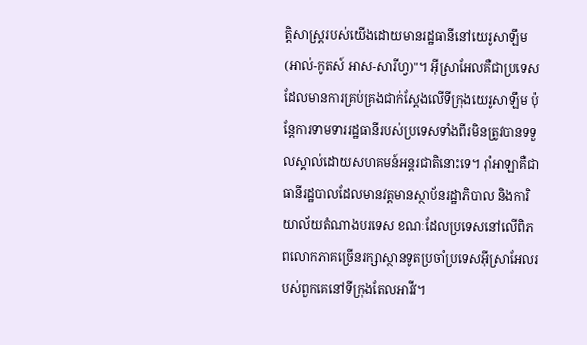ត្តិសាស្ត្ររបស់យើងដោយមានរដ្ឋធានីនៅយេរូសាឡឹម (អាល់-កូតស៍ អាស-សារីហ្វ)"។ អ៊ីស្រាអែលគឺជាប្រទេសដែលមានការគ្រប់គ្រងជាក់ស្តែងលើទីក្រុងយេរូសាឡឹម ប៉ុន្តែការទាមទាររដ្ឋធានីរបស់ប្រទេសទាំងពីរមិនត្រូវបានទទួលស្គាល់ដោយសហគមន៍អន្តរជាតិនោះទេ។ រ៉ាំអាឡាគឺជាធានីរដ្ឋបាលដែលមានវត្តមានស្ថាប័នរដ្ឋាភិបាល និងការិយាល័យតំណាងបរទេស ខណៈដែលប្រទេសនៅលើពិភពលោកភាគច្រើនរក្សាស្ថានទូតប្រចាំប្រទេសអ៊ីស្រាអែលរបស់ពួកគេនៅទីក្រុងតែលអាវីវ។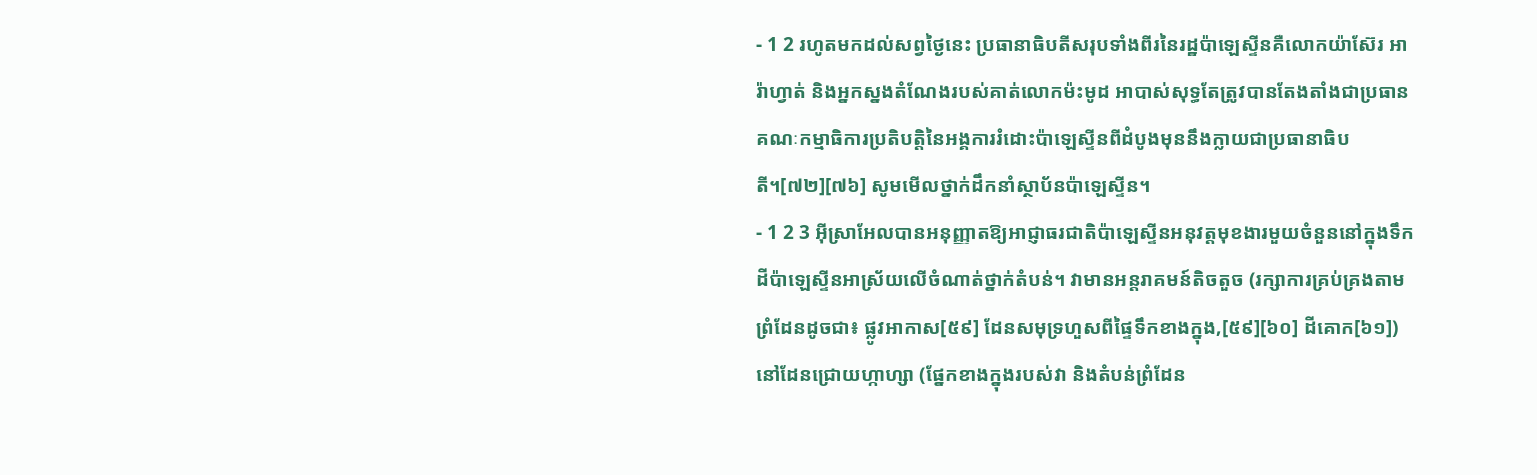- 1 2 រហូតមកដល់សព្វថ្ងៃនេះ ប្រធានាធិបតីសរុបទាំងពីរនៃរដ្ឋប៉ាឡេស្ទីនគឺលោកយ៉ាស៊ែរ អារ៉ាហ្វាត់ និងអ្នកស្នងតំណែងរបស់គាត់លោកម៉ះមូដ អាបាស់សុទ្ធតែត្រូវបានតែងតាំងជាប្រធានគណៈកម្មាធិការប្រតិបត្តិនៃអង្គការរំដោះប៉ាឡេស្ទីនពីដំបូងមុននឹងក្លាយជាប្រធានាធិបតី។[៧២][៧៦] សូមមើលថ្នាក់ដឹកនាំស្ថាប័នប៉ាឡេស្ទីន។
- 1 2 3 អ៊ីស្រាអែលបានអនុញ្ញាតឱ្យអាជ្ញាធរជាតិប៉ាឡេស្ទីនអនុវត្តមុខងារមួយចំនួននៅក្នុងទឹកដីប៉ាឡេស្ទីនអាស្រ័យលើចំណាត់ថ្នាក់តំបន់។ វាមានអន្តរាគមន៍តិចតួច (រក្សាការគ្រប់គ្រងតាមព្រំដែនដូចជា៖ ផ្លូវអាកាស[៥៩] ដែនសមុទ្រហួសពីផ្ទៃទឹកខាងក្នុង,[៥៩][៦០] ដីគោក[៦១]) នៅដែនជ្រោយហ្កាហ្សា (ផ្នែកខាងក្នុងរបស់វា និងតំបន់ព្រំដែន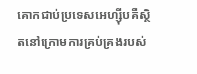គោកជាប់ប្រទេសអេហ្ស៊ីបគឺស្ថិតនៅក្រោមការគ្រប់គ្រងរបស់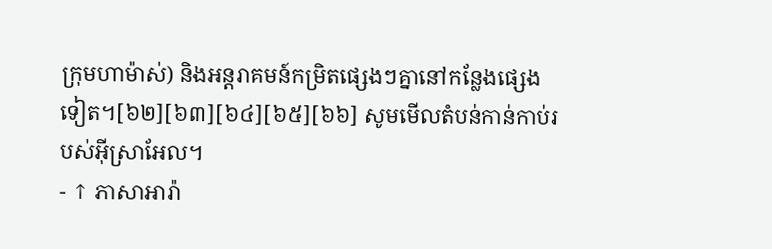ក្រុមហាម៉ាស់) និងអន្តរាគមន៍កម្រិតផ្សេងៗគ្នានៅកន្លែងផ្សេងទៀត។[៦២][៦៣][៦៤][៦៥][៦៦] សូមមើលតំបន់កាន់កាប់របស់អ៊ីស្រាអែល។
- ↑ ភាសាអារ៉ា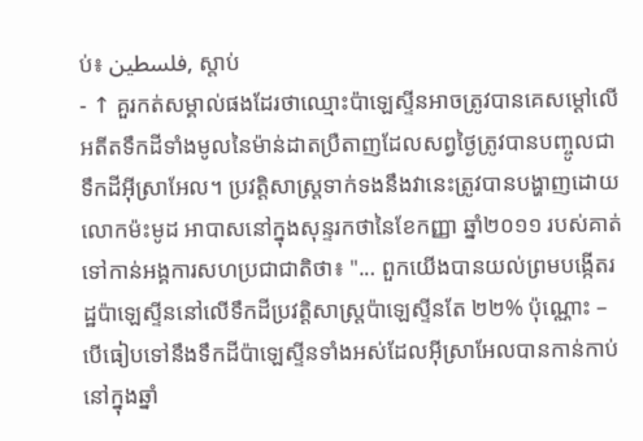ប់៖ فلسطين, ស្តាប់
- ↑ គួរកត់សម្គាល់ផងដែរថាឈ្មោះប៉ាឡេស្ទីនអាចត្រូវបានគេសម្តៅលើអតីតទឹកដីទាំងមូលនៃម៉ាន់ដាតប្រឺតាញដែលសព្វថ្ងៃត្រូវបានបញ្ចូលជាទឹកដីអ៊ីស្រាអែល។ ប្រវត្តិសាស្រ្តទាក់ទងនឹងវានេះត្រូវបានបង្ហាញដោយលោកម៉ះមូដ អាបាសនៅក្នុងសុន្ទរកថានៃខែកញ្ញា ឆ្នាំ២០១១ របស់គាត់ទៅកាន់អង្គការសហប្រជាជាតិថា៖ "... ពួកយើងបានយល់ព្រមបង្កើតរដ្ឋប៉ាឡេស្ទីននៅលើទឹកដីប្រវត្តិសាស្ត្រប៉ាឡេស្ទីនតែ ២២% ប៉ុណ្ណោះ – បើធៀបទៅនឹងទឹកដីប៉ាឡេស្ទីនទាំងអស់ដែលអ៊ីស្រាអែលបានកាន់កាប់នៅក្នុងឆ្នាំ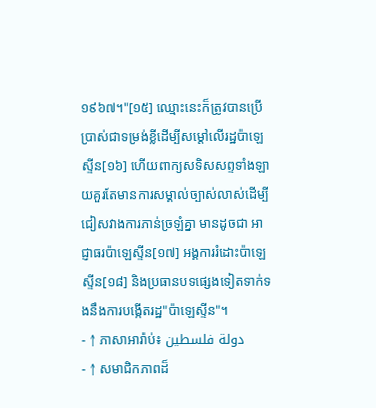១៩៦៧។"[១៥] ឈ្មោះនេះក៏ត្រូវបានប្រើប្រាស់ជាទម្រង់ខ្លីដើម្បីសម្តៅលើរដ្ឋប៉ាឡេស្ទីន[១៦] ហើយពាក្យសទិសសព្ទទាំងឡាយគួរតែមានការសម្គាល់ច្បាស់លាស់ដើម្បីជៀសវាងការភាន់ច្រឡំគ្នា មានដូចជា អាជ្ញាធរប៉ាឡេស្ទីន[១៧] អង្គការរំដោះប៉ាឡេស្ទីន[១៨] និងប្រធានបទផ្សេងទៀតទាក់ទងនឹងការបង្កើតរដ្ឋ"ប៉ាឡេស្ទីន"។
- ↑ ភាសាអារ៉ាប់៖ دولة فلسطين
- ↑ សមាជិកភាពដ៏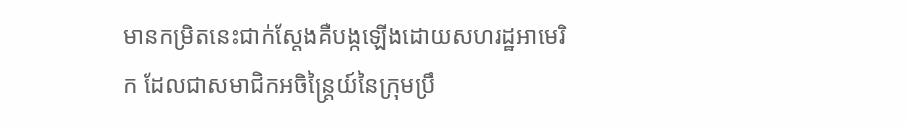មានកម្រិតនេះជាក់ស្តែងគឺបង្កឡើងដោយសហរដ្ឋអាមេរិក ដែលជាសមាជិកអចិន្ត្រៃយ៍នៃក្រុមប្រឹ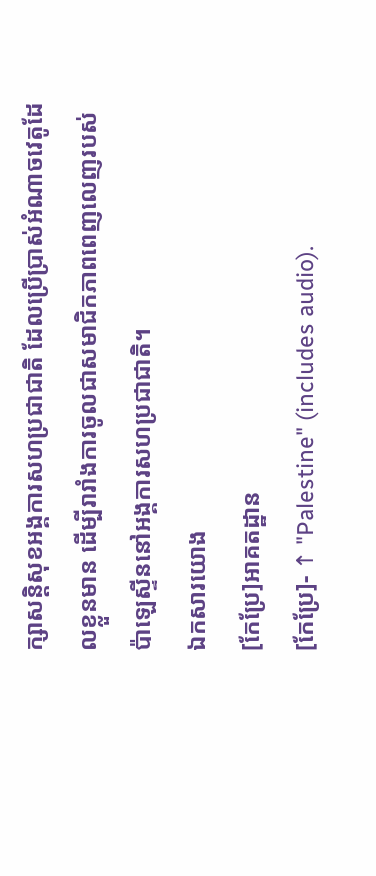ក្សាសន្តិសុខអង្គការសហប្រជាជាតិ ដែលប្រើប្រាស់អំណាចវេតូដែលខ្លួនមាន ដើម្បីរារាំងការចូលជាសមាជិកភាពពេញលេញរបស់ប៉ាឡេស្ទីននៅអង្គការសហប្រជាជាតិ។
ឯកសារយោង
[កែប្រែ]អាគតដ្ឋាន
[កែប្រែ]- ↑ "Palestine" (includes audio).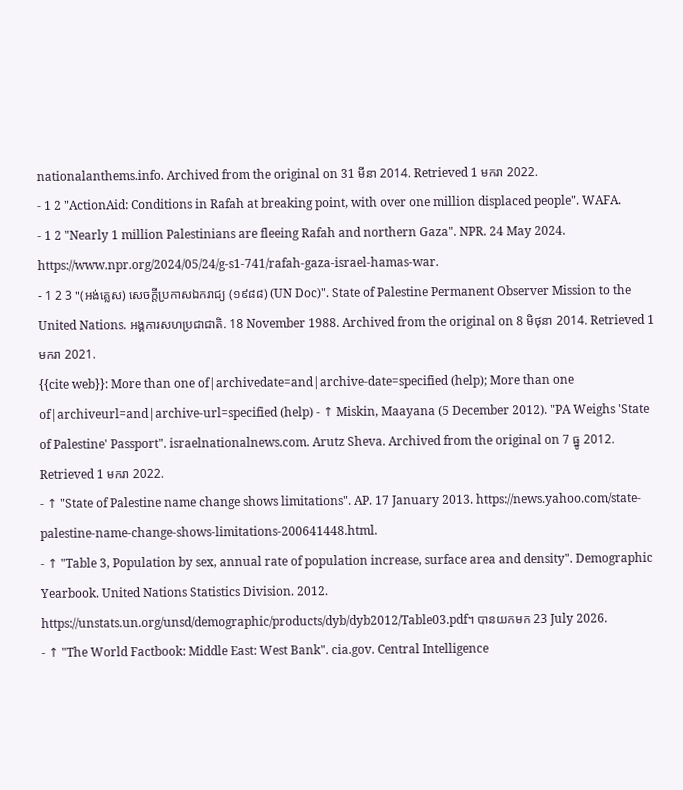nationalanthems.info. Archived from the original on 31 មីនា 2014. Retrieved 1 មករា 2022.
- 1 2 "ActionAid: Conditions in Rafah at breaking point, with over one million displaced people". WAFA.
- 1 2 "Nearly 1 million Palestinians are fleeing Rafah and northern Gaza". NPR. 24 May 2024. https://www.npr.org/2024/05/24/g-s1-741/rafah-gaza-israel-hamas-war.
- 1 2 3 "(អង់គ្លេស) សេចក្តីប្រកាសឯករាជ្យ (១៩៨៨) (UN Doc)". State of Palestine Permanent Observer Mission to the United Nations. អង្គការសហប្រជាជាតិ. 18 November 1988. Archived from the original on 8 មិថុនា 2014. Retrieved 1 មករា 2021.
{{cite web}}: More than one of|archivedate=and|archive-date=specified (help); More than one of|archiveurl=and|archive-url=specified (help) - ↑ Miskin, Maayana (5 December 2012). "PA Weighs 'State of Palestine' Passport". israelnationalnews.com. Arutz Sheva. Archived from the original on 7 ធ្នូ 2012. Retrieved 1 មករា 2022.
- ↑ "State of Palestine name change shows limitations". AP. 17 January 2013. https://news.yahoo.com/state-palestine-name-change-shows-limitations-200641448.html.
- ↑ "Table 3, Population by sex, annual rate of population increase, surface area and density". Demographic Yearbook. United Nations Statistics Division. 2012. https://unstats.un.org/unsd/demographic/products/dyb/dyb2012/Table03.pdf។ បានយកមក 23 July 2026.
- ↑ "The World Factbook: Middle East: West Bank". cia.gov. Central Intelligence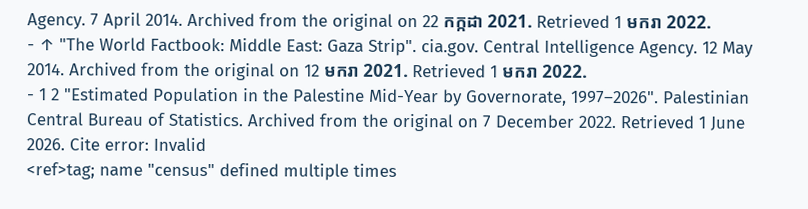Agency. 7 April 2014. Archived from the original on 22 កក្កដា 2021. Retrieved 1 មករា 2022.
- ↑ "The World Factbook: Middle East: Gaza Strip". cia.gov. Central Intelligence Agency. 12 May 2014. Archived from the original on 12 មករា 2021. Retrieved 1 មករា 2022.
- 1 2 "Estimated Population in the Palestine Mid-Year by Governorate, 1997–2026". Palestinian Central Bureau of Statistics. Archived from the original on 7 December 2022. Retrieved 1 June 2026. Cite error: Invalid
<ref>tag; name "census" defined multiple times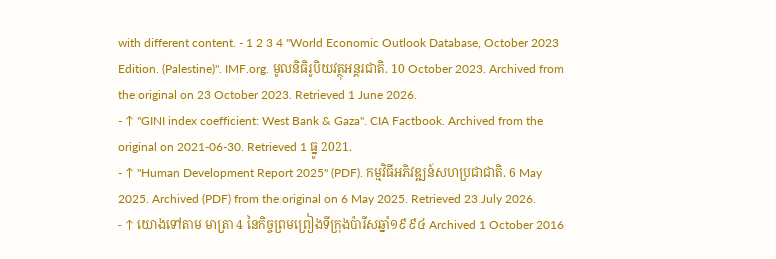with different content. - 1 2 3 4 "World Economic Outlook Database, October 2023 Edition. (Palestine)". IMF.org. មូលនិធិរូបិយវត្ថុអន្តរជាតិ. 10 October 2023. Archived from the original on 23 October 2023. Retrieved 1 June 2026.
- ↑ "GINI index coefficient: West Bank & Gaza". CIA Factbook. Archived from the original on 2021-06-30. Retrieved 1 ធ្នូ 2021.
- ↑ "Human Development Report 2025" (PDF). កម្មវិធីអភិវឌ្ឍន៍សហប្រជាជាតិ. 6 May 2025. Archived (PDF) from the original on 6 May 2025. Retrieved 23 July 2026.
- ↑ យោងទៅតាម មាត្រា 4 នៃកិច្ចព្រមព្រៀងទីក្រុងប៉ារីសឆ្នាំ១៩៩៤ Archived 1 October 2016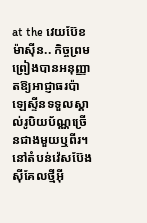at the វេយប៊ែខ ម៉ាស៊ីន.. កិច្ចព្រមព្រៀងបានអនុញ្ញាតឱ្យអាជ្ញាធរប៉ាឡេស្ទីនទទួលស្គាល់រូបិយប័ណ្ណច្រើនជាងមួយឬពីរ។ នៅតំបន់វ៉េសប៊ែង ស៊ីគែលថ្មីអ៊ី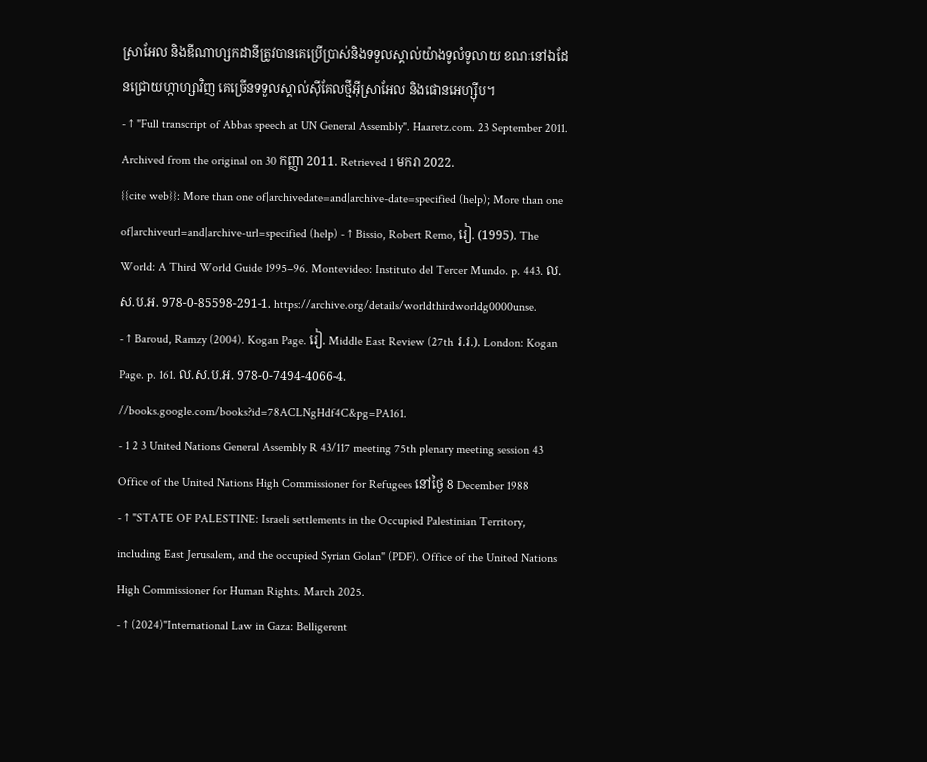ស្រាអែល និងឌីណាហ្សកដានីត្រូវបានគេប្រើប្រាស់និងទទួលស្គាល់យ៉ាងទូលំទូលាយ ខណៈនៅឯដែនជ្រោយហ្កាហ្សាវិញ គេច្រើនទទួលស្គាល់ស៊ីគែលថ្មីអ៊ីស្រាអែល និងផោនអេហ្ស៊ីប។
- ↑ "Full transcript of Abbas speech at UN General Assembly". Haaretz.com. 23 September 2011. Archived from the original on 30 កញ្ញា 2011. Retrieved 1 មករា 2022.
{{cite web}}: More than one of|archivedate=and|archive-date=specified (help); More than one of|archiveurl=and|archive-url=specified (help) - ↑ Bissio, Robert Remo, រៀ. (1995). The World: A Third World Guide 1995–96. Montevideo: Instituto del Tercer Mundo. p. 443. ល.ស.ប.អ. 978-0-85598-291-1. https://archive.org/details/worldthirdworldg0000unse.
- ↑ Baroud, Ramzy (2004). Kogan Page. រៀ. Middle East Review (27th រ.រ.). London: Kogan Page. p. 161. ល.ស.ប.អ. 978-0-7494-4066-4. //books.google.com/books?id=78ACLNgHdf4C&pg=PA161.
- 1 2 3 United Nations General Assembly R 43/117 meeting 75th plenary meeting session 43 Office of the United Nations High Commissioner for Refugees នៅថ្ងៃ 8 December 1988
- ↑ "STATE OF PALESTINE: Israeli settlements in the Occupied Palestinian Territory, including East Jerusalem, and the occupied Syrian Golan" (PDF). Office of the United Nations High Commissioner for Human Rights. March 2025.
- ↑ (2024)"International Law in Gaza: Belligerent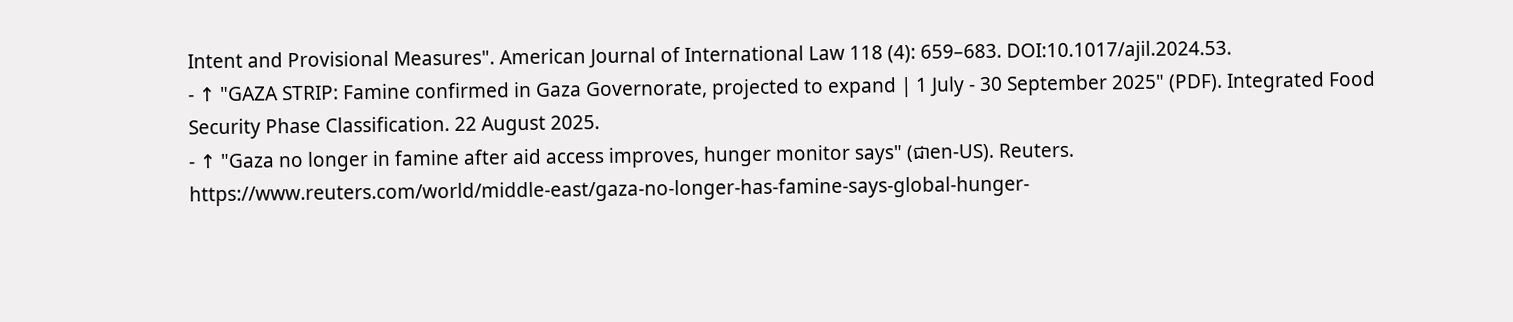Intent and Provisional Measures". American Journal of International Law 118 (4): 659–683. DOI:10.1017/ajil.2024.53.
- ↑ "GAZA STRIP: Famine confirmed in Gaza Governorate, projected to expand | 1 July - 30 September 2025" (PDF). Integrated Food Security Phase Classification. 22 August 2025.
- ↑ "Gaza no longer in famine after aid access improves, hunger monitor says" (ជាen-US). Reuters. https://www.reuters.com/world/middle-east/gaza-no-longer-has-famine-says-global-hunger-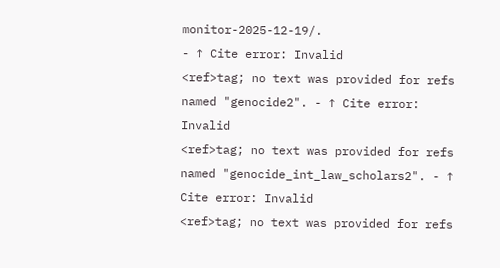monitor-2025-12-19/.
- ↑ Cite error: Invalid
<ref>tag; no text was provided for refs named "genocide2". - ↑ Cite error: Invalid
<ref>tag; no text was provided for refs named "genocide_int_law_scholars2". - ↑ Cite error: Invalid
<ref>tag; no text was provided for refs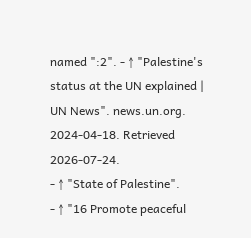named ":2". - ↑ "Palestine's status at the UN explained | UN News". news.un.org. 2024-04-18. Retrieved 2026-07-24.
- ↑ "State of Palestine".
- ↑ "16 Promote peaceful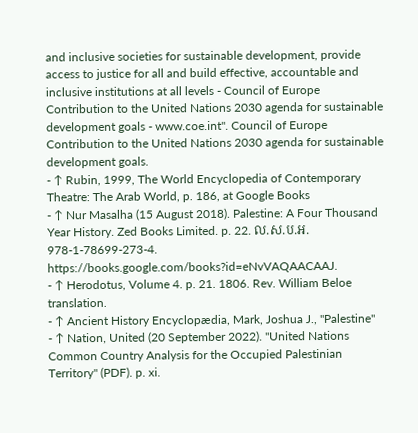and inclusive societies for sustainable development, provide access to justice for all and build effective, accountable and inclusive institutions at all levels - Council of Europe Contribution to the United Nations 2030 agenda for sustainable development goals - www.coe.int". Council of Europe Contribution to the United Nations 2030 agenda for sustainable development goals.
- ↑ Rubin, 1999, The World Encyclopedia of Contemporary Theatre: The Arab World, p. 186, at Google Books
- ↑ Nur Masalha (15 August 2018). Palestine: A Four Thousand Year History. Zed Books Limited. p. 22. ល.ស.ប.អ. 978-1-78699-273-4. https://books.google.com/books?id=eNvVAQAACAAJ.
- ↑ Herodotus, Volume 4. p. 21. 1806. Rev. William Beloe translation.
- ↑ Ancient History Encyclopædia, Mark, Joshua J., "Palestine"
- ↑ Nation, United (20 September 2022). "United Nations Common Country Analysis for the Occupied Palestinian Territory" (PDF). p. xi.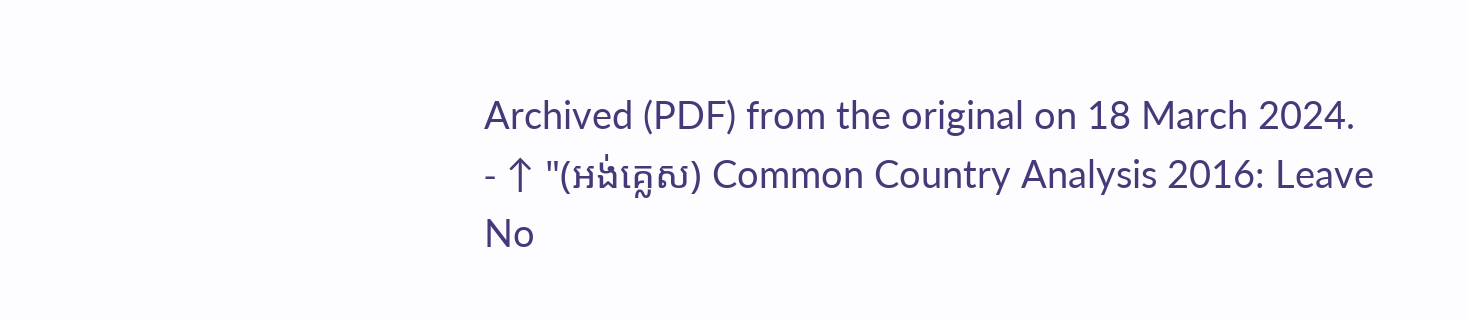Archived (PDF) from the original on 18 March 2024.
- ↑ "(អង់គ្លេស) Common Country Analysis 2016: Leave No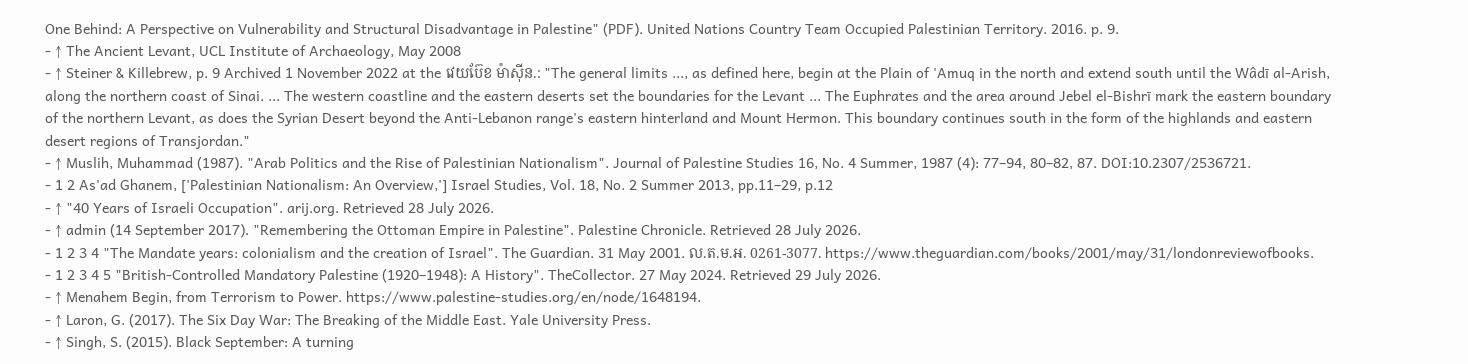One Behind: A Perspective on Vulnerability and Structural Disadvantage in Palestine" (PDF). United Nations Country Team Occupied Palestinian Territory. 2016. p. 9.
- ↑ The Ancient Levant, UCL Institute of Archaeology, May 2008
- ↑ Steiner & Killebrew, p. 9 Archived 1 November 2022 at the វេយប៊ែខ ម៉ាស៊ីន.: "The general limits ..., as defined here, begin at the Plain of 'Amuq in the north and extend south until the Wâdī al-Arish, along the northern coast of Sinai. ... The western coastline and the eastern deserts set the boundaries for the Levant ... The Euphrates and the area around Jebel el-Bishrī mark the eastern boundary of the northern Levant, as does the Syrian Desert beyond the Anti-Lebanon range's eastern hinterland and Mount Hermon. This boundary continues south in the form of the highlands and eastern desert regions of Transjordan."
- ↑ Muslih, Muhammad (1987). "Arab Politics and the Rise of Palestinian Nationalism". Journal of Palestine Studies 16, No. 4 Summer, 1987 (4): 77–94, 80–82, 87. DOI:10.2307/2536721.
- 1 2 As'ad Ghanem, ['Palestinian Nationalism: An Overview,'] Israel Studies, Vol. 18, No. 2 Summer 2013, pp.11–29, p.12
- ↑ "40 Years of Israeli Occupation". arij.org. Retrieved 28 July 2026.
- ↑ admin (14 September 2017). "Remembering the Ottoman Empire in Palestine". Palestine Chronicle. Retrieved 28 July 2026.
- 1 2 3 4 "The Mandate years: colonialism and the creation of Israel". The Guardian. 31 May 2001. ល.ត.ម.អ. 0261-3077. https://www.theguardian.com/books/2001/may/31/londonreviewofbooks.
- 1 2 3 4 5 "British-Controlled Mandatory Palestine (1920–1948): A History". TheCollector. 27 May 2024. Retrieved 29 July 2026.
- ↑ Menahem Begin, from Terrorism to Power. https://www.palestine-studies.org/en/node/1648194.
- ↑ Laron, G. (2017). The Six Day War: The Breaking of the Middle East. Yale University Press.
- ↑ Singh, S. (2015). Black September: A turning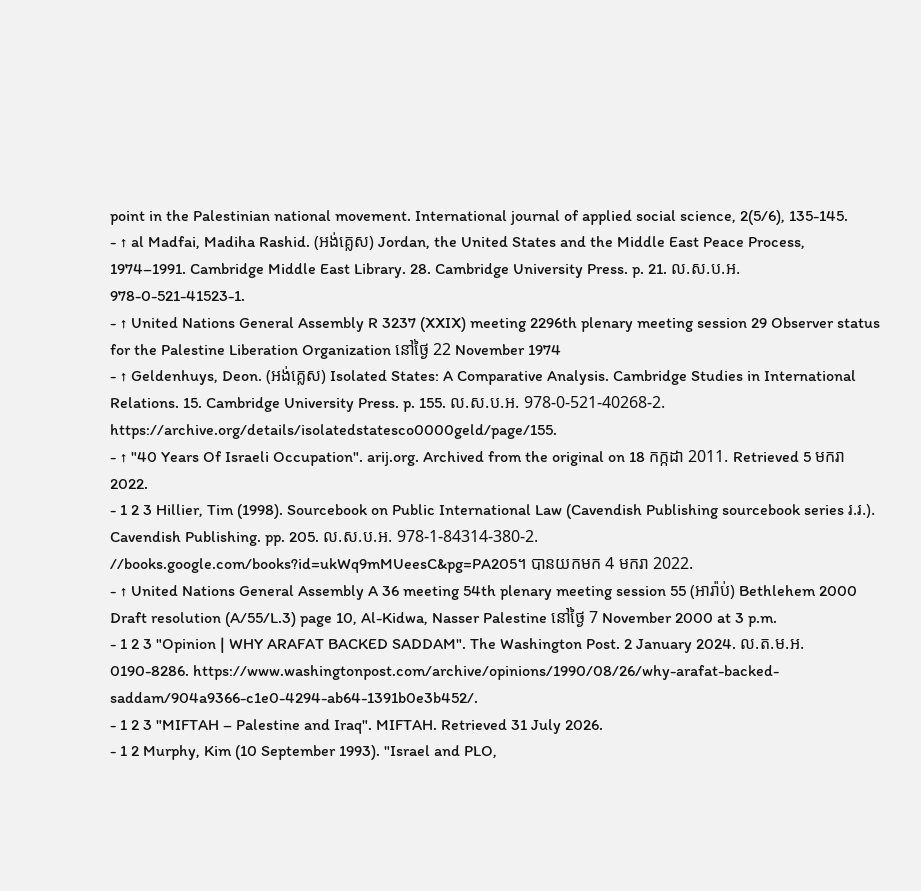point in the Palestinian national movement. International journal of applied social science, 2(5/6), 135-145.
- ↑ al Madfai, Madiha Rashid. (អង់គ្លេស) Jordan, the United States and the Middle East Peace Process, 1974–1991. Cambridge Middle East Library. 28. Cambridge University Press. p. 21. ល.ស.ប.អ. 978-0-521-41523-1.
- ↑ United Nations General Assembly R 3237 (XXIX) meeting 2296th plenary meeting session 29 Observer status for the Palestine Liberation Organization នៅថ្ងៃ 22 November 1974
- ↑ Geldenhuys, Deon. (អង់គ្លេស) Isolated States: A Comparative Analysis. Cambridge Studies in International Relations. 15. Cambridge University Press. p. 155. ល.ស.ប.អ. 978-0-521-40268-2. https://archive.org/details/isolatedstatesco0000geld/page/155.
- ↑ "40 Years Of Israeli Occupation". arij.org. Archived from the original on 18 កក្កដា 2011. Retrieved 5 មករា 2022.
- 1 2 3 Hillier, Tim (1998). Sourcebook on Public International Law (Cavendish Publishing sourcebook series រ.រ.). Cavendish Publishing. pp. 205. ល.ស.ប.អ. 978-1-84314-380-2. //books.google.com/books?id=ukWq9mMUeesC&pg=PA205។ បានយកមក 4 មករា 2022.
- ↑ United Nations General Assembly A 36 meeting 54th plenary meeting session 55 (អារ៉ាប់) Bethlehem 2000 Draft resolution (A/55/L.3) page 10, Al-Kidwa, Nasser Palestine នៅថ្ងៃ 7 November 2000 at 3 p.m.
- 1 2 3 "Opinion | WHY ARAFAT BACKED SADDAM". The Washington Post. 2 January 2024. ល.ត.ម.អ. 0190-8286. https://www.washingtonpost.com/archive/opinions/1990/08/26/why-arafat-backed-saddam/904a9366-c1e0-4294-ab64-1391b0e3b452/.
- 1 2 3 "MIFTAH – Palestine and Iraq". MIFTAH. Retrieved 31 July 2026.
- 1 2 Murphy, Kim (10 September 1993). "Israel and PLO,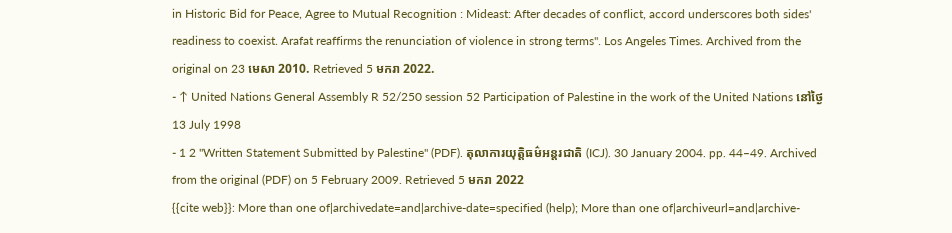in Historic Bid for Peace, Agree to Mutual Recognition : Mideast: After decades of conflict, accord underscores both sides' readiness to coexist. Arafat reaffirms the renunciation of violence in strong terms". Los Angeles Times. Archived from the original on 23 មេសា 2010. Retrieved 5 មករា 2022.
- ↑ United Nations General Assembly R 52/250 session 52 Participation of Palestine in the work of the United Nations នៅថ្ងៃ 13 July 1998
- 1 2 "Written Statement Submitted by Palestine" (PDF). តុលាការយុត្តិធម៌អន្តរជាតិ (ICJ). 30 January 2004. pp. 44–49. Archived from the original (PDF) on 5 February 2009. Retrieved 5 មករា 2022
{{cite web}}: More than one of|archivedate=and|archive-date=specified (help); More than one of|archiveurl=and|archive-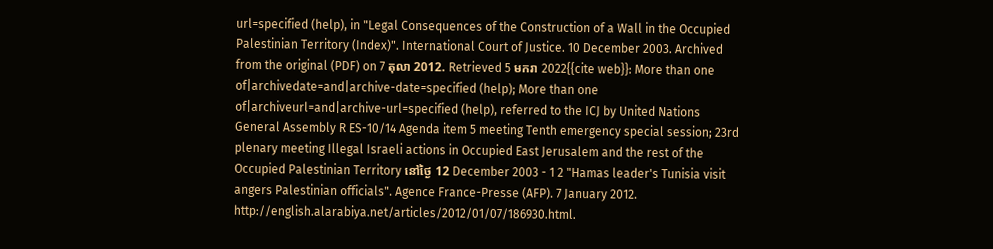url=specified (help), in "Legal Consequences of the Construction of a Wall in the Occupied Palestinian Territory (Index)". International Court of Justice. 10 December 2003. Archived from the original (PDF) on 7 តុលា 2012. Retrieved 5 មករា 2022{{cite web}}: More than one of|archivedate=and|archive-date=specified (help); More than one of|archiveurl=and|archive-url=specified (help), referred to the ICJ by United Nations General Assembly R ES-10/14 Agenda item 5 meeting Tenth emergency special session; 23rd plenary meeting Illegal Israeli actions in Occupied East Jerusalem and the rest of the Occupied Palestinian Territory នៅថ្ងៃ 12 December 2003 - 1 2 "Hamas leader's Tunisia visit angers Palestinian officials". Agence France-Presse (AFP). 7 January 2012. http://english.alarabiya.net/articles/2012/01/07/186930.html.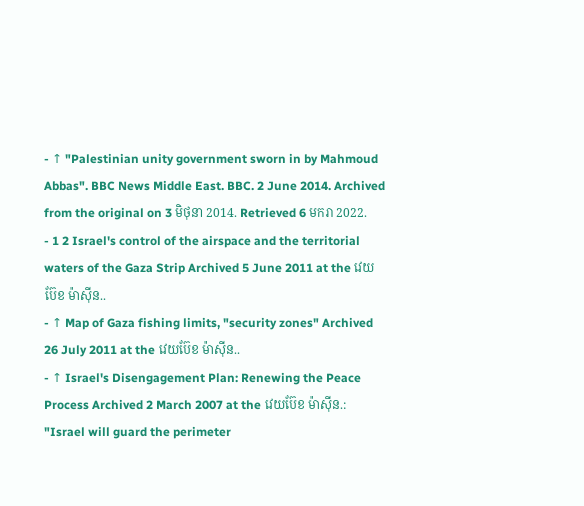- ↑ "Palestinian unity government sworn in by Mahmoud Abbas". BBC News Middle East. BBC. 2 June 2014. Archived from the original on 3 មិថុនា 2014. Retrieved 6 មករា 2022.
- 1 2 Israel's control of the airspace and the territorial waters of the Gaza Strip Archived 5 June 2011 at the វេយប៊ែខ ម៉ាស៊ីន..
- ↑ Map of Gaza fishing limits, "security zones" Archived 26 July 2011 at the វេយប៊ែខ ម៉ាស៊ីន..
- ↑ Israel's Disengagement Plan: Renewing the Peace Process Archived 2 March 2007 at the វេយប៊ែខ ម៉ាស៊ីន.: "Israel will guard the perimeter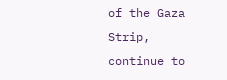of the Gaza Strip, continue to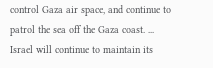control Gaza air space, and continue to patrol the sea off the Gaza coast. ... Israel will continue to maintain its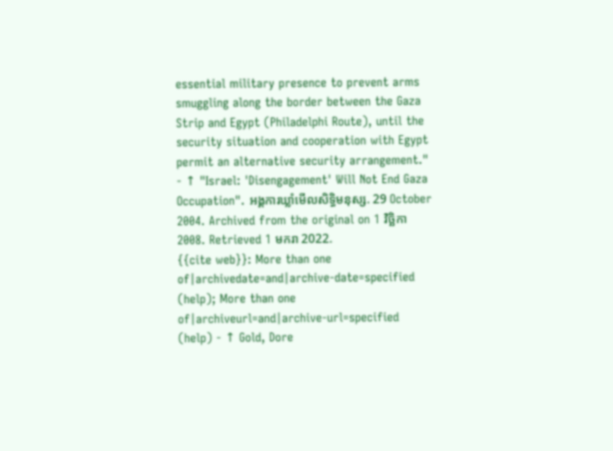essential military presence to prevent arms smuggling along the border between the Gaza Strip and Egypt (Philadelphi Route), until the security situation and cooperation with Egypt permit an alternative security arrangement."
- ↑ "Israel: 'Disengagement' Will Not End Gaza Occupation". អង្គការឃ្លាំមើលសិទ្ធិមនុស្ស. 29 October 2004. Archived from the original on 1 វិច្ឆិកា 2008. Retrieved 1 មករា 2022.
{{cite web}}: More than one of|archivedate=and|archive-date=specified (help); More than one of|archiveurl=and|archive-url=specified (help) - ↑ Gold, Dore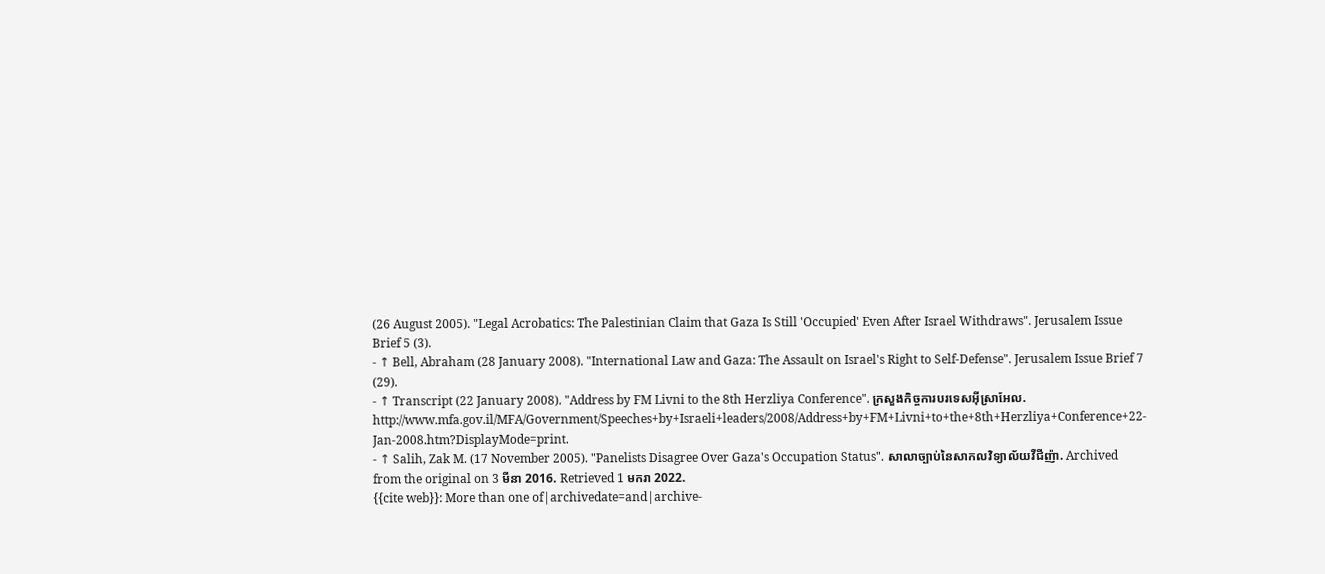(26 August 2005). "Legal Acrobatics: The Palestinian Claim that Gaza Is Still 'Occupied' Even After Israel Withdraws". Jerusalem Issue Brief 5 (3).
- ↑ Bell, Abraham (28 January 2008). "International Law and Gaza: The Assault on Israel's Right to Self-Defense". Jerusalem Issue Brief 7 (29).
- ↑ Transcript (22 January 2008). "Address by FM Livni to the 8th Herzliya Conference". ក្រសួងកិច្ចការបរទេសអ៊ីស្រាអែល. http://www.mfa.gov.il/MFA/Government/Speeches+by+Israeli+leaders/2008/Address+by+FM+Livni+to+the+8th+Herzliya+Conference+22-Jan-2008.htm?DisplayMode=print.
- ↑ Salih, Zak M. (17 November 2005). "Panelists Disagree Over Gaza's Occupation Status". សាលាច្បាប់នៃសាកលវិទ្យាល័យវឺជីញ៉ា. Archived from the original on 3 មីនា 2016. Retrieved 1 មករា 2022.
{{cite web}}: More than one of|archivedate=and|archive-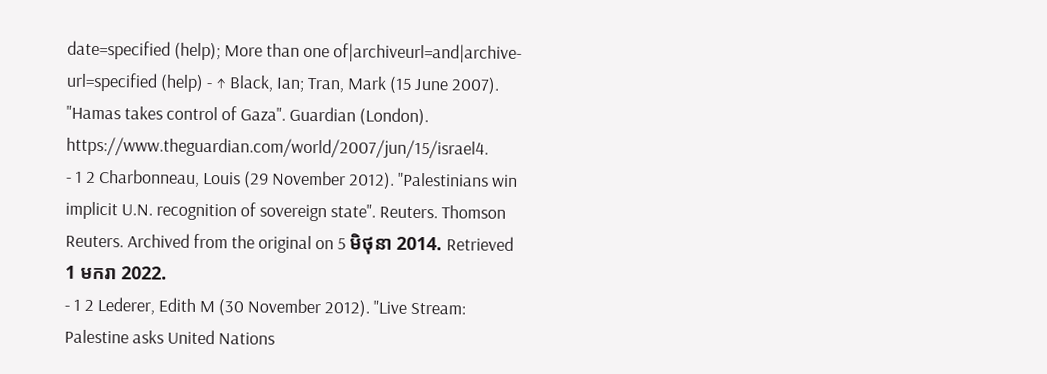date=specified (help); More than one of|archiveurl=and|archive-url=specified (help) - ↑ Black, Ian; Tran, Mark (15 June 2007). "Hamas takes control of Gaza". Guardian (London). https://www.theguardian.com/world/2007/jun/15/israel4.
- 1 2 Charbonneau, Louis (29 November 2012). "Palestinians win implicit U.N. recognition of sovereign state". Reuters. Thomson Reuters. Archived from the original on 5 មិថុនា 2014. Retrieved 1 មករា 2022.
- 1 2 Lederer, Edith M (30 November 2012). "Live Stream: Palestine asks United Nations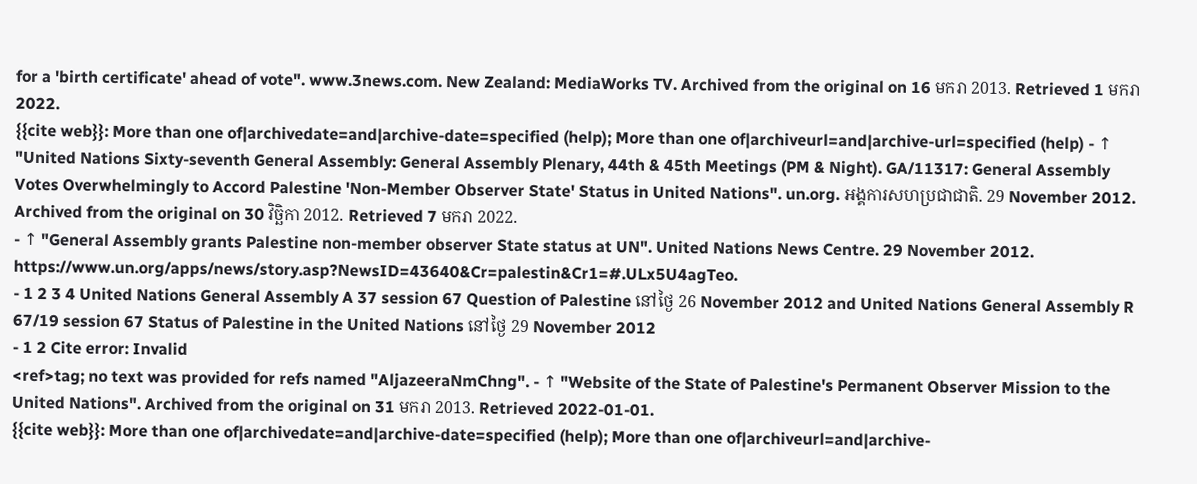for a 'birth certificate' ahead of vote". www.3news.com. New Zealand: MediaWorks TV. Archived from the original on 16 មករា 2013. Retrieved 1 មករា 2022.
{{cite web}}: More than one of|archivedate=and|archive-date=specified (help); More than one of|archiveurl=and|archive-url=specified (help) - ↑ "United Nations Sixty-seventh General Assembly: General Assembly Plenary, 44th & 45th Meetings (PM & Night). GA/11317: General Assembly Votes Overwhelmingly to Accord Palestine 'Non-Member Observer State' Status in United Nations". un.org. អង្គការសហប្រជាជាតិ. 29 November 2012. Archived from the original on 30 វិច្ឆិកា 2012. Retrieved 7 មករា 2022.
- ↑ "General Assembly grants Palestine non-member observer State status at UN". United Nations News Centre. 29 November 2012. https://www.un.org/apps/news/story.asp?NewsID=43640&Cr=palestin&Cr1=#.ULx5U4agTeo.
- 1 2 3 4 United Nations General Assembly A 37 session 67 Question of Palestine នៅថ្ងៃ 26 November 2012 and United Nations General Assembly R 67/19 session 67 Status of Palestine in the United Nations នៅថ្ងៃ 29 November 2012
- 1 2 Cite error: Invalid
<ref>tag; no text was provided for refs named "AljazeeraNmChng". - ↑ "Website of the State of Palestine's Permanent Observer Mission to the United Nations". Archived from the original on 31 មករា 2013. Retrieved 2022-01-01.
{{cite web}}: More than one of|archivedate=and|archive-date=specified (help); More than one of|archiveurl=and|archive-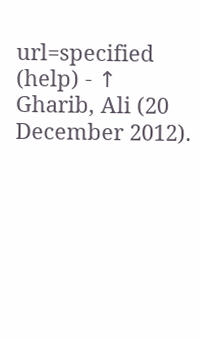url=specified (help) - ↑ Gharib, Ali (20 December 2012).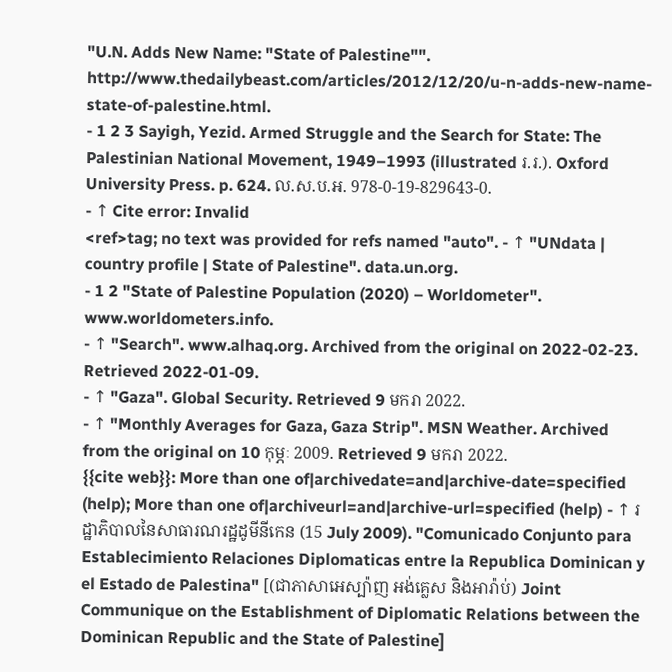"U.N. Adds New Name: "State of Palestine"". http://www.thedailybeast.com/articles/2012/12/20/u-n-adds-new-name-state-of-palestine.html.
- 1 2 3 Sayigh, Yezid. Armed Struggle and the Search for State: The Palestinian National Movement, 1949–1993 (illustrated រ.រ.). Oxford University Press. p. 624. ល.ស.ប.អ. 978-0-19-829643-0.
- ↑ Cite error: Invalid
<ref>tag; no text was provided for refs named "auto". - ↑ "UNdata | country profile | State of Palestine". data.un.org.
- 1 2 "State of Palestine Population (2020) – Worldometer". www.worldometers.info.
- ↑ "Search". www.alhaq.org. Archived from the original on 2022-02-23. Retrieved 2022-01-09.
- ↑ "Gaza". Global Security. Retrieved 9 មករា 2022.
- ↑ "Monthly Averages for Gaza, Gaza Strip". MSN Weather. Archived from the original on 10 កុម្ភៈ 2009. Retrieved 9 មករា 2022.
{{cite web}}: More than one of|archivedate=and|archive-date=specified (help); More than one of|archiveurl=and|archive-url=specified (help) - ↑ រដ្ឋាភិបាលនៃសាធារណរដ្ឋដូមីនីកេន (15 July 2009). "Comunicado Conjunto para Establecimiento Relaciones Diplomaticas entre la Republica Dominican y el Estado de Palestina" [(ជាភាសាអេស្ប៉ាញ អង់គ្លេស និងអារ៉ាប់) Joint Communique on the Establishment of Diplomatic Relations between the Dominican Republic and the State of Palestine]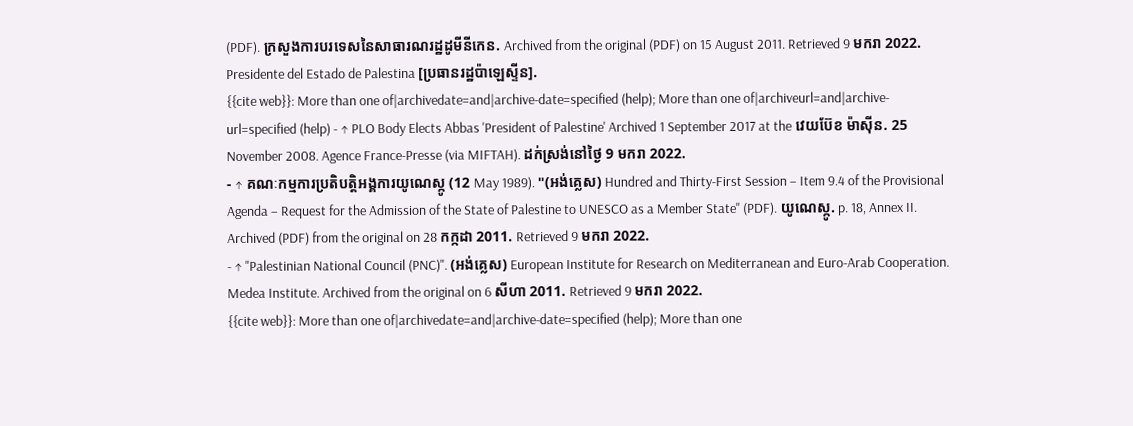(PDF). ក្រសួងការបរទេសនៃសាធារណរដ្ឋដូមីនីកេន. Archived from the original (PDF) on 15 August 2011. Retrieved 9 មករា 2022.
Presidente del Estado de Palestina [ប្រធានរដ្ឋប៉ាឡេស្ទីន].
{{cite web}}: More than one of|archivedate=and|archive-date=specified (help); More than one of|archiveurl=and|archive-url=specified (help) - ↑ PLO Body Elects Abbas 'President of Palestine' Archived 1 September 2017 at the វេយប៊ែខ ម៉ាស៊ីន. 25 November 2008. Agence France-Presse (via MIFTAH). ដក់ស្រង់នៅថ្ងៃ 9 មករា 2022.
- ↑ គណៈកម្មការប្រតិបត្តិអង្គការយូណេស្កូ (12 May 1989). "(អង់គ្លេស) Hundred and Thirty-First Session – Item 9.4 of the Provisional Agenda – Request for the Admission of the State of Palestine to UNESCO as a Member State" (PDF). យូណេស្កូ. p. 18, Annex II. Archived (PDF) from the original on 28 កក្កដា 2011. Retrieved 9 មករា 2022.
- ↑ "Palestinian National Council (PNC)". (អង់គ្លេស) European Institute for Research on Mediterranean and Euro-Arab Cooperation. Medea Institute. Archived from the original on 6 សីហា 2011. Retrieved 9 មករា 2022.
{{cite web}}: More than one of|archivedate=and|archive-date=specified (help); More than one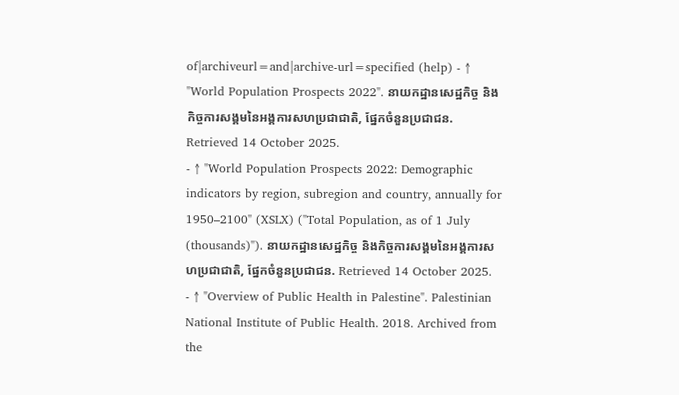of|archiveurl=and|archive-url=specified (help) - ↑ "World Population Prospects 2022". នាយកដ្ឋានសេដ្ឋកិច្ច និងកិច្ចការសង្គមនៃអង្គការសហប្រជាជាតិ, ផ្នែកចំនួនប្រជាជន. Retrieved 14 October 2025.
- ↑ "World Population Prospects 2022: Demographic indicators by region, subregion and country, annually for 1950–2100" (XSLX) ("Total Population, as of 1 July (thousands)"). នាយកដ្ឋានសេដ្ឋកិច្ច និងកិច្ចការសង្គមនៃអង្គការសហប្រជាជាតិ, ផ្នែកចំនួនប្រជាជន. Retrieved 14 October 2025.
- ↑ "Overview of Public Health in Palestine". Palestinian National Institute of Public Health. 2018. Archived from the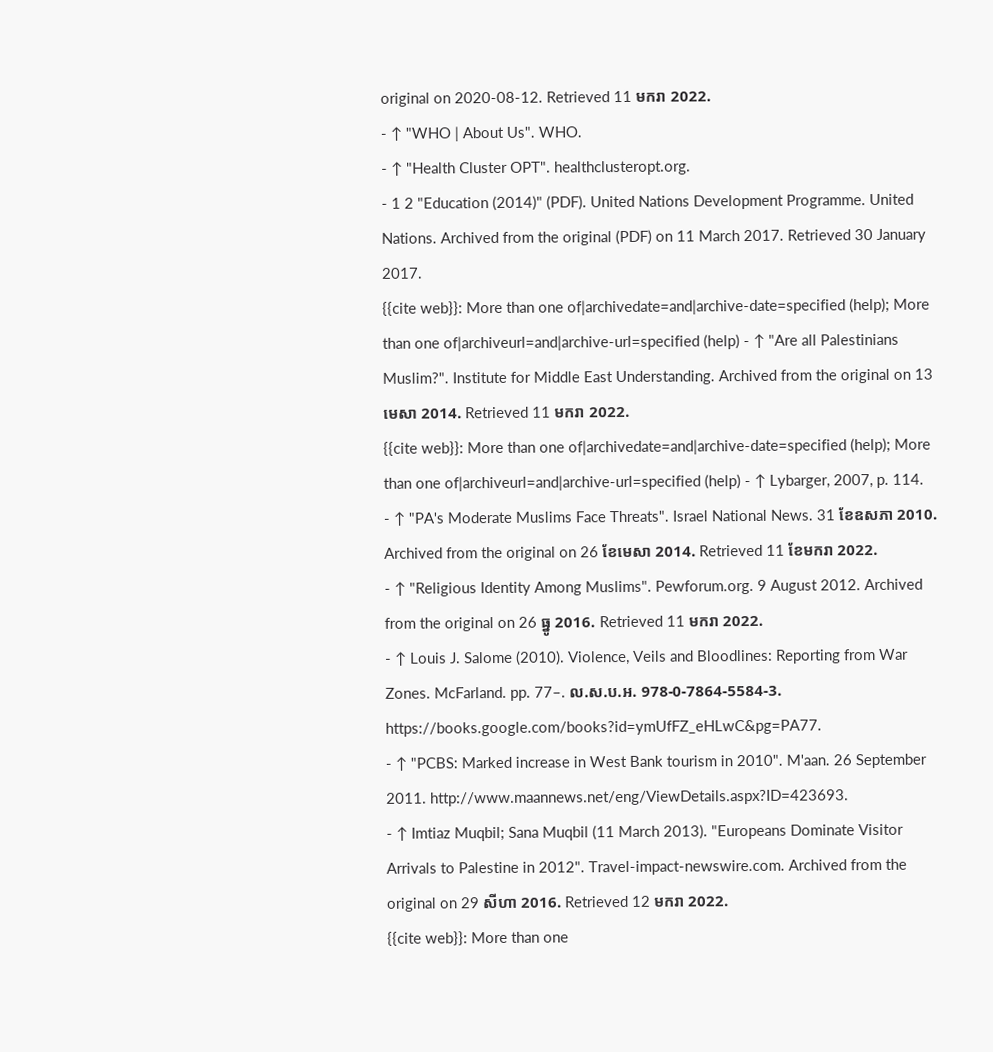original on 2020-08-12. Retrieved 11 មករា 2022.
- ↑ "WHO | About Us". WHO.
- ↑ "Health Cluster OPT". healthclusteropt.org.
- 1 2 "Education (2014)" (PDF). United Nations Development Programme. United Nations. Archived from the original (PDF) on 11 March 2017. Retrieved 30 January 2017.
{{cite web}}: More than one of|archivedate=and|archive-date=specified (help); More than one of|archiveurl=and|archive-url=specified (help) - ↑ "Are all Palestinians Muslim?". Institute for Middle East Understanding. Archived from the original on 13 មេសា 2014. Retrieved 11 មករា 2022.
{{cite web}}: More than one of|archivedate=and|archive-date=specified (help); More than one of|archiveurl=and|archive-url=specified (help) - ↑ Lybarger, 2007, p. 114.
- ↑ "PA's Moderate Muslims Face Threats". Israel National News. 31 ខែឧសភា 2010. Archived from the original on 26 ខែមេសា 2014. Retrieved 11 ខែមករា 2022.
- ↑ "Religious Identity Among Muslims". Pewforum.org. 9 August 2012. Archived from the original on 26 ធ្នូ 2016. Retrieved 11 មករា 2022.
- ↑ Louis J. Salome (2010). Violence, Veils and Bloodlines: Reporting from War Zones. McFarland. pp. 77–. ល.ស.ប.អ. 978-0-7864-5584-3. https://books.google.com/books?id=ymUfFZ_eHLwC&pg=PA77.
- ↑ "PCBS: Marked increase in West Bank tourism in 2010". M'aan. 26 September 2011. http://www.maannews.net/eng/ViewDetails.aspx?ID=423693.
- ↑ Imtiaz Muqbil; Sana Muqbil (11 March 2013). "Europeans Dominate Visitor Arrivals to Palestine in 2012". Travel-impact-newswire.com. Archived from the original on 29 សីហា 2016. Retrieved 12 មករា 2022.
{{cite web}}: More than one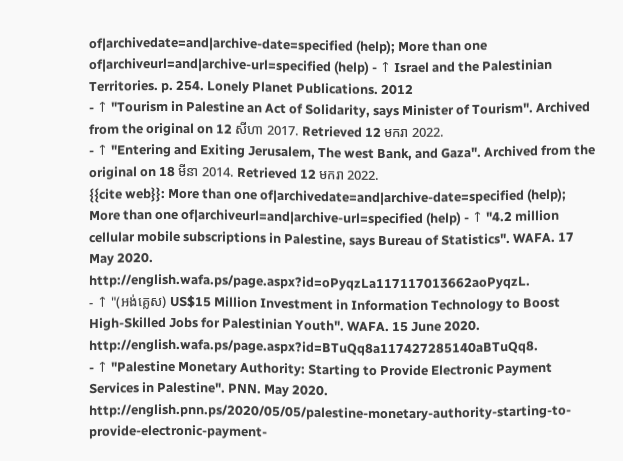of|archivedate=and|archive-date=specified (help); More than one of|archiveurl=and|archive-url=specified (help) - ↑ Israel and the Palestinian Territories. p. 254. Lonely Planet Publications. 2012
- ↑ "Tourism in Palestine an Act of Solidarity, says Minister of Tourism". Archived from the original on 12 សីហា 2017. Retrieved 12 មករា 2022.
- ↑ "Entering and Exiting Jerusalem, The west Bank, and Gaza". Archived from the original on 18 មីនា 2014. Retrieved 12 មករា 2022.
{{cite web}}: More than one of|archivedate=and|archive-date=specified (help); More than one of|archiveurl=and|archive-url=specified (help) - ↑ "4.2 million cellular mobile subscriptions in Palestine, says Bureau of Statistics". WAFA. 17 May 2020. http://english.wafa.ps/page.aspx?id=oPyqzLa117117013662aoPyqzL.
- ↑ "(អង់គ្លេស) US$15 Million Investment in Information Technology to Boost High-Skilled Jobs for Palestinian Youth". WAFA. 15 June 2020. http://english.wafa.ps/page.aspx?id=BTuQq8a117427285140aBTuQq8.
- ↑ "Palestine Monetary Authority: Starting to Provide Electronic Payment Services in Palestine". PNN. May 2020. http://english.pnn.ps/2020/05/05/palestine-monetary-authority-starting-to-provide-electronic-payment-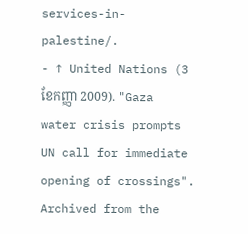services-in-palestine/.
- ↑ United Nations (3 ខែកញ្ញា 2009). "Gaza water crisis prompts UN call for immediate opening of crossings". Archived from the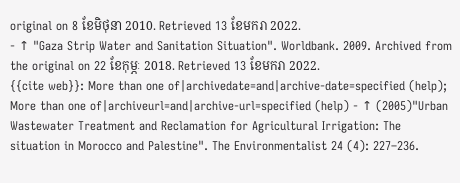original on 8 ខែមិថុនា 2010. Retrieved 13 ខែមករា 2022.
- ↑ "Gaza Strip Water and Sanitation Situation". Worldbank. 2009. Archived from the original on 22 ខែកុម្ភៈ 2018. Retrieved 13 ខែមករា 2022.
{{cite web}}: More than one of|archivedate=and|archive-date=specified (help); More than one of|archiveurl=and|archive-url=specified (help) - ↑ (2005)"Urban Wastewater Treatment and Reclamation for Agricultural Irrigation: The situation in Morocco and Palestine". The Environmentalist 24 (4): 227–236.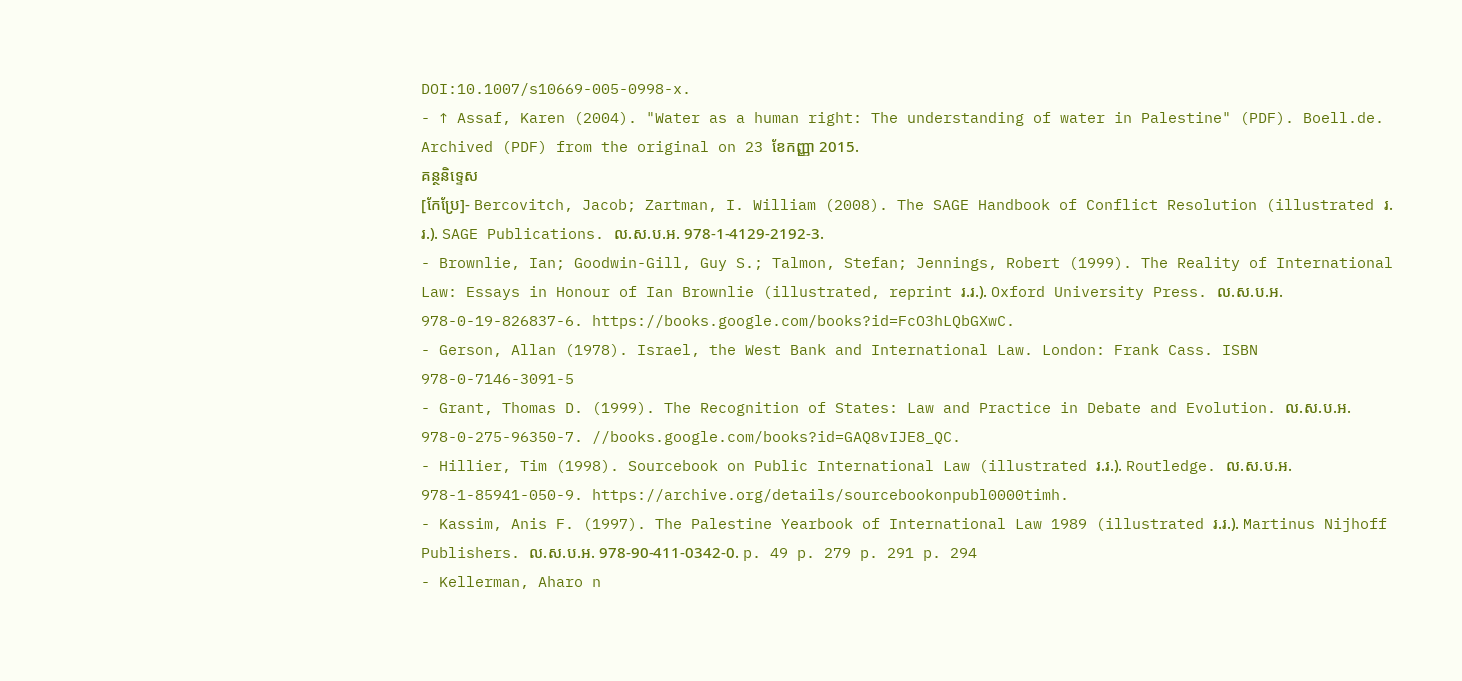DOI:10.1007/s10669-005-0998-x.
- ↑ Assaf, Karen (2004). "Water as a human right: The understanding of water in Palestine" (PDF). Boell.de. Archived (PDF) from the original on 23 ខែកញ្ញា 2015.
គន្ថនិទ្ទេស
[កែប្រែ]- Bercovitch, Jacob; Zartman, I. William (2008). The SAGE Handbook of Conflict Resolution (illustrated រ.រ.). SAGE Publications. ល.ស.ប.អ. 978-1-4129-2192-3.
- Brownlie, Ian; Goodwin-Gill, Guy S.; Talmon, Stefan; Jennings, Robert (1999). The Reality of International Law: Essays in Honour of Ian Brownlie (illustrated, reprint រ.រ.). Oxford University Press. ល.ស.ប.អ. 978-0-19-826837-6. https://books.google.com/books?id=FcO3hLQbGXwC.
- Gerson, Allan (1978). Israel, the West Bank and International Law. London: Frank Cass. ISBN 978-0-7146-3091-5
- Grant, Thomas D. (1999). The Recognition of States: Law and Practice in Debate and Evolution. ល.ស.ប.អ. 978-0-275-96350-7. //books.google.com/books?id=GAQ8vIJE8_QC.
- Hillier, Tim (1998). Sourcebook on Public International Law (illustrated រ.រ.). Routledge. ល.ស.ប.អ. 978-1-85941-050-9. https://archive.org/details/sourcebookonpubl0000timh.
- Kassim, Anis F. (1997). The Palestine Yearbook of International Law 1989 (illustrated រ.រ.). Martinus Nijhoff Publishers. ល.ស.ប.អ. 978-90-411-0342-0. p. 49 p. 279 p. 291 p. 294
- Kellerman, Aharo n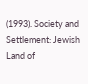(1993). Society and Settlement: Jewish Land of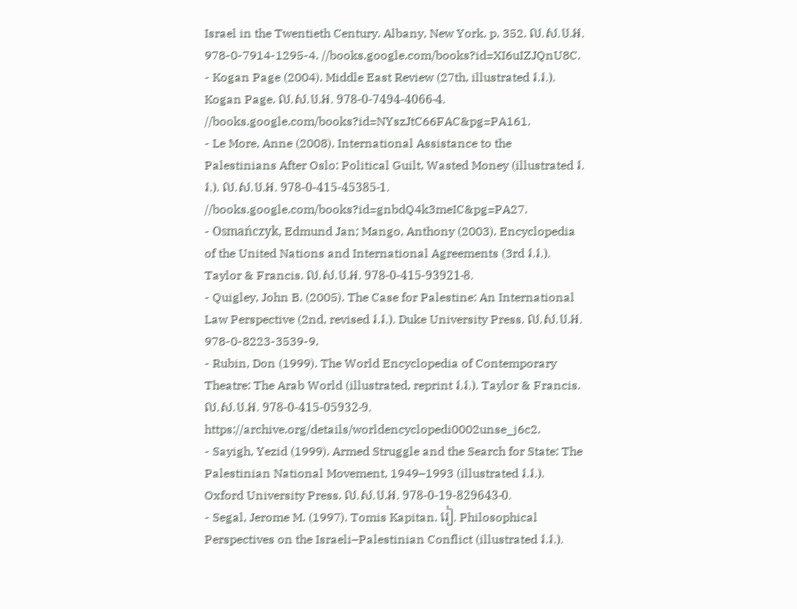Israel in the Twentieth Century. Albany, New York. p. 352. ល.ស.ប.អ. 978-0-7914-1295-4. //books.google.com/books?id=XI6uIZJQnU8C.
- Kogan Page (2004). Middle East Review (27th, illustrated រ.រ.). Kogan Page. ល.ស.ប.អ. 978-0-7494-4066-4. //books.google.com/books?id=NYszJtC66FAC&pg=PA161.
- Le More, Anne (2008). International Assistance to the Palestinians After Oslo: Political Guilt, Wasted Money (illustrated រ.រ.). ល.ស.ប.អ. 978-0-415-45385-1. //books.google.com/books?id=gnbdQ4k3meIC&pg=PA27.
- Osmańczyk, Edmund Jan; Mango, Anthony (2003). Encyclopedia of the United Nations and International Agreements (3rd រ.រ.). Taylor & Francis. ល.ស.ប.អ. 978-0-415-93921-8.
- Quigley, John B. (2005). The Case for Palestine: An International Law Perspective (2nd, revised រ.រ.). Duke University Press. ល.ស.ប.អ. 978-0-8223-3539-9.
- Rubin, Don (1999). The World Encyclopedia of Contemporary Theatre: The Arab World (illustrated, reprint រ.រ.). Taylor & Francis. ល.ស.ប.អ. 978-0-415-05932-9. https://archive.org/details/worldencyclopedi0002unse_j6c2.
- Sayigh, Yezid (1999). Armed Struggle and the Search for State: The Palestinian National Movement, 1949–1993 (illustrated រ.រ.). Oxford University Press. ល.ស.ប.អ. 978-0-19-829643-0.
- Segal, Jerome M. (1997). Tomis Kapitan. រៀ. Philosophical Perspectives on the Israeli–Palestinian Conflict (illustrated រ.រ.).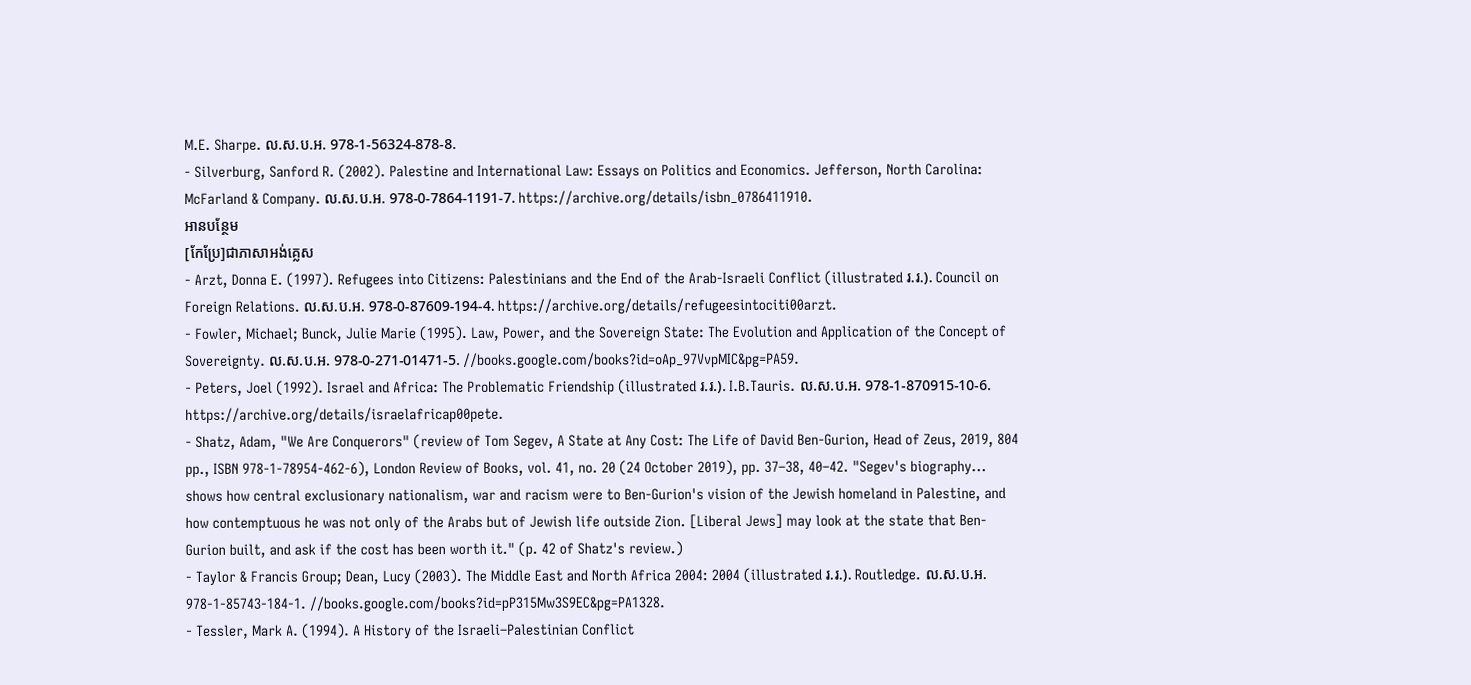M.E. Sharpe. ល.ស.ប.អ. 978-1-56324-878-8.
- Silverburg, Sanford R. (2002). Palestine and International Law: Essays on Politics and Economics. Jefferson, North Carolina: McFarland & Company. ល.ស.ប.អ. 978-0-7864-1191-7. https://archive.org/details/isbn_0786411910.
អានបន្ថែម
[កែប្រែ]ជាភាសាអង់គ្លេស
- Arzt, Donna E. (1997). Refugees into Citizens: Palestinians and the End of the Arab-Israeli Conflict (illustrated រ.រ.). Council on Foreign Relations. ល.ស.ប.អ. 978-0-87609-194-4. https://archive.org/details/refugeesintociti00arzt.
- Fowler, Michael; Bunck, Julie Marie (1995). Law, Power, and the Sovereign State: The Evolution and Application of the Concept of Sovereignty. ល.ស.ប.អ. 978-0-271-01471-5. //books.google.com/books?id=oAp_97VvpMIC&pg=PA59.
- Peters, Joel (1992). Israel and Africa: The Problematic Friendship (illustrated រ.រ.). I.B.Tauris. ល.ស.ប.អ. 978-1-870915-10-6. https://archive.org/details/israelafricap00pete.
- Shatz, Adam, "We Are Conquerors" (review of Tom Segev, A State at Any Cost: The Life of David Ben-Gurion, Head of Zeus, 2019, 804 pp., ISBN 978-1-78954-462-6), London Review of Books, vol. 41, no. 20 (24 October 2019), pp. 37–38, 40–42. "Segev's biography... shows how central exclusionary nationalism, war and racism were to Ben-Gurion's vision of the Jewish homeland in Palestine, and how contemptuous he was not only of the Arabs but of Jewish life outside Zion. [Liberal Jews] may look at the state that Ben-Gurion built, and ask if the cost has been worth it." (p. 42 of Shatz's review.)
- Taylor & Francis Group; Dean, Lucy (2003). The Middle East and North Africa 2004: 2004 (illustrated រ.រ.). Routledge. ល.ស.ប.អ. 978-1-85743-184-1. //books.google.com/books?id=pP315Mw3S9EC&pg=PA1328.
- Tessler, Mark A. (1994). A History of the Israeli–Palestinian Conflict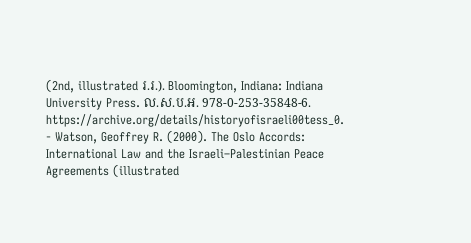(2nd, illustrated រ.រ.). Bloomington, Indiana: Indiana University Press. ល.ស.ប.អ. 978-0-253-35848-6. https://archive.org/details/historyofisraeli00tess_0.
- Watson, Geoffrey R. (2000). The Oslo Accords: International Law and the Israeli–Palestinian Peace Agreements (illustrated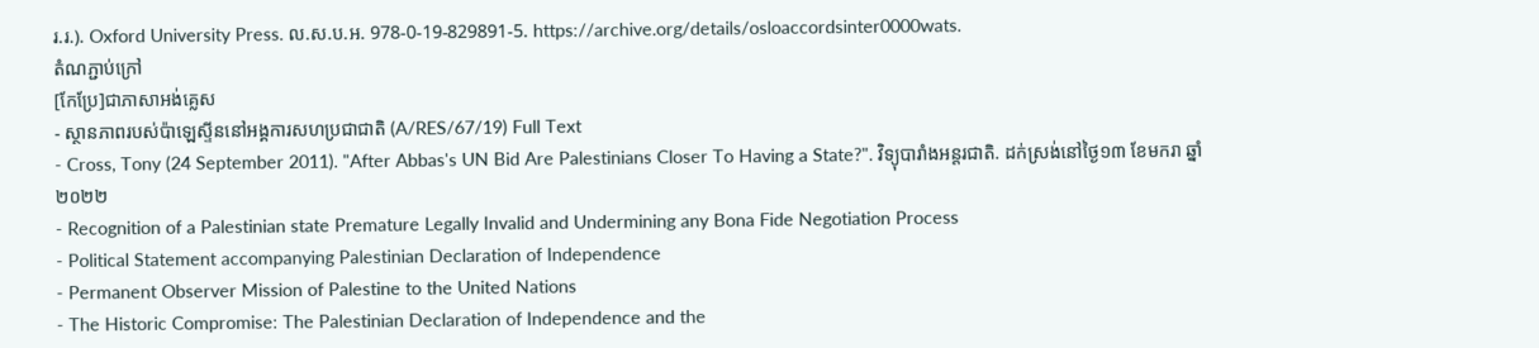រ.រ.). Oxford University Press. ល.ស.ប.អ. 978-0-19-829891-5. https://archive.org/details/osloaccordsinter0000wats.
តំណភ្ជាប់ក្រៅ
[កែប្រែ]ជាភាសាអង់គ្លេស
- ស្ថានភាពរបស់ប៉ាឡេស្ទីននៅអង្គការសហប្រជាជាតិ (A/RES/67/19) Full Text
- Cross, Tony (24 September 2011). "After Abbas's UN Bid Are Palestinians Closer To Having a State?". វិទ្យុបារាំងអន្តរជាតិ. ដក់ស្រង់នៅថ្ងៃ១៣ ខែមករា ឆ្នាំ២០២២
- Recognition of a Palestinian state Premature Legally Invalid and Undermining any Bona Fide Negotiation Process
- Political Statement accompanying Palestinian Declaration of Independence
- Permanent Observer Mission of Palestine to the United Nations
- The Historic Compromise: The Palestinian Declaration of Independence and the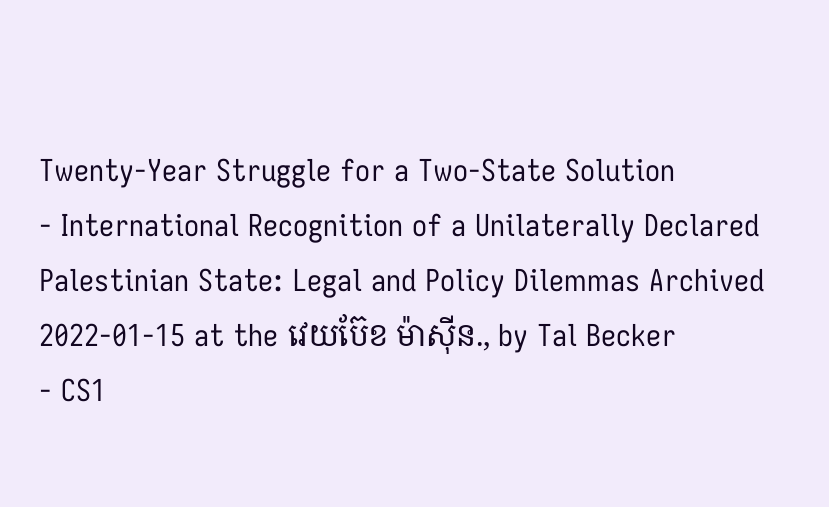Twenty-Year Struggle for a Two-State Solution
- International Recognition of a Unilaterally Declared Palestinian State: Legal and Policy Dilemmas Archived 2022-01-15 at the វេយប៊ែខ ម៉ាស៊ីន., by Tal Becker
- CS1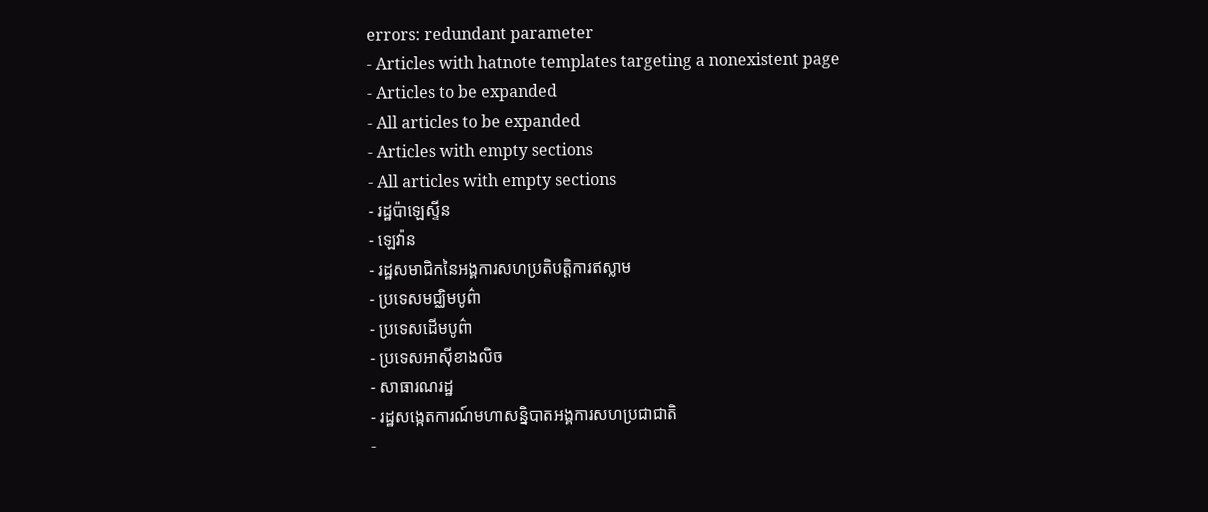errors: redundant parameter
- Articles with hatnote templates targeting a nonexistent page
- Articles to be expanded
- All articles to be expanded
- Articles with empty sections
- All articles with empty sections
- រដ្ឋប៉ាឡេស្ទីន
- ឡេវ៉ាន
- រដ្ឋសមាជិកនៃអង្គការសហប្រតិបត្តិការឥស្លាម
- ប្រទេសមជ្ឈិមបូព៌ា
- ប្រទេសដើមបូព៌ា
- ប្រទេសអាស៊ីខាងលិច
- សាធារណរដ្ឋ
- រដ្ឋសង្កេតការណ៍មហាសន្និបាតអង្គការសហប្រជាជាតិ
-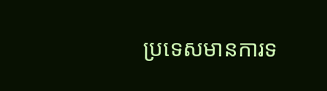ប្រទេសមានការទ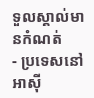ទួលស្គាល់មានកំណត់
- ប្រទេសនៅអាស៊ី